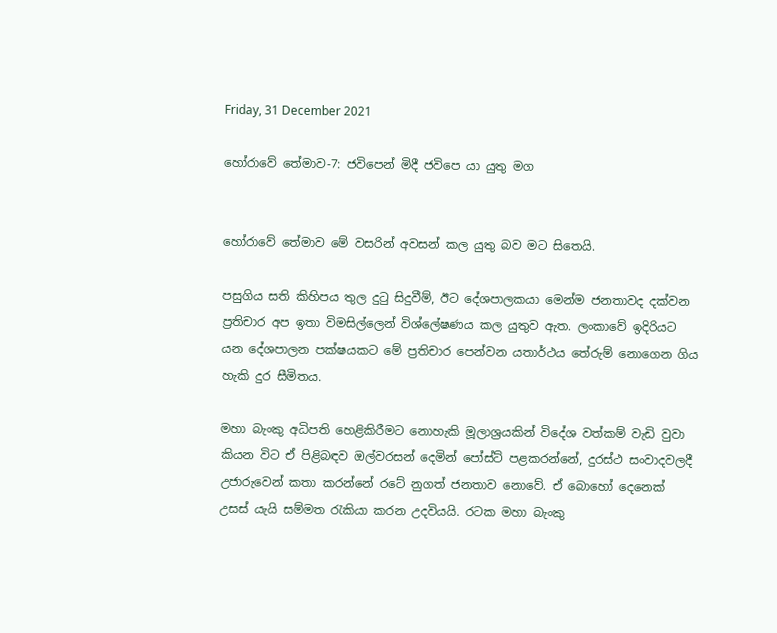Friday, 31 December 2021

හෝරාවේ තේමාව-7: ජවිපෙන් මිදී ජවිපෙ යා යුතු මග


හෝරාවේ තේමාව මේ වසරින් අවසන් කල යුතු බව මට සිතෙයි.

පසුගිය සති කිහිපය තුල දුටු සිදුවීම්, ඊට දේශපාලකයා මෙන්ම ජනතාවද දක්වන ප්‍රතිචාර අප ඉතා විමසිල්ලෙන් විශ්ලේෂණය කල යුතුව ඇත. ලංකාවේ ඉදිරියට යන දේශපාලන පක්ෂයකට මේ ප්‍රතිචාර පෙන්වන යතාර්ථය තේරුම් නොගෙන ගිය හැකි දුර සීමිතය.

මහා බැංකු අධිපති හෙළිකිරීමට නොහැකි මූලාශ්‍රයකින් විදේශ වත්කම් වැඩි වුවා කියන විට ඒ පිළිබඳව ඔල්වරසන් දෙමින් පෝස්ට් පළකරන්නේ, දුරස්ථ සංවාදවලදී උජාරුවෙන් කතා කරන්නේ රටේ නුගත් ජනතාව නොවේ. ඒ බොහෝ දෙනෙක් උසස් යැයි සම්මත රැකියා කරන උදවියයි. රටක මහා බැංකු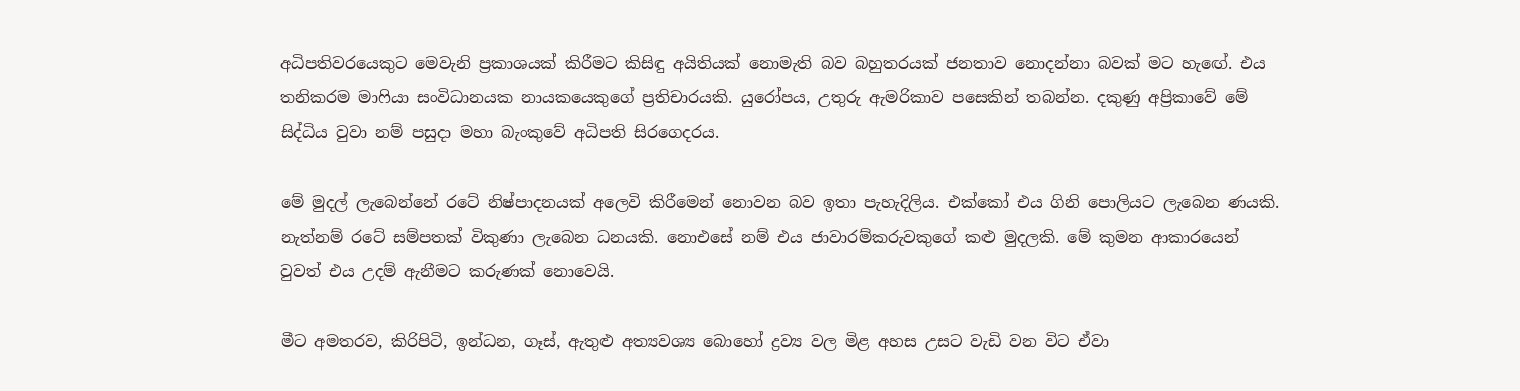අධිපතිවරයෙකුට මෙවැනි ප්‍රකාශයක් කිරීමට කිසිඳු අයිතියක් නොමැති බව බහුතරයක් ජනතාව නොදන්නා බවක් මට හැඟේ. එය තනිකරම මාෆියා සංවිධානයක නායකයෙකුගේ ප්‍රතිචාරයකි. යුරෝපය, උතුරු ඇමරිකාව පසෙකින් තබන්න. දකුණු අප්‍රිකාවේ මේ සිද්ධිය වුවා නම් පසුදා මහා බැංකුවේ අධිපති සිරගෙදරය.

මේ මුදල් ලැබෙන්නේ රටේ නිෂ්පාදනයක් අලෙවි කිරීමෙන් නොවන බව ඉතා පැහැදිලිය. එක්කෝ එය ගිනි පොලියට ලැබෙන ණයකි. නැත්නම් රටේ සම්පතක් විකුණා ලැබෙන ධනයකි. නොඑසේ නම් එය ජාවාරම්කරුවකුගේ කළු මුදලකි. මේ කුමන ආකාරයෙන් වුවත් එය උදම් ඇනීමට කරුණක් නොවෙයි.

මීට අමතරව, කිරිපිටි, ඉන්ධන, ගෑස්, ඇතුළු අත්‍යවශ්‍ය බොහෝ ද්‍රව්‍ය වල මිළ අහස උසට වැඩි වන විට ඒවා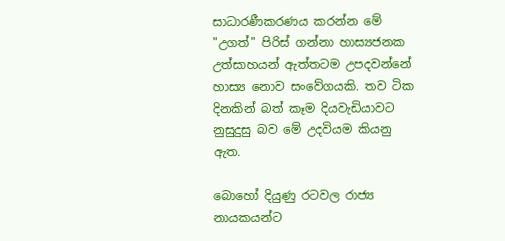සාධාරණීකරණය කරන්න මේ "උගත්" පිරිස් ගන්නා හාස්‍යජනක උත්සාහයන් ඇත්තටම උපදවන්නේ හාස්‍ය නොව සංවේගයකි. තව ටික දිනකින් බත් කෑම දියවැඩියාවට නුසුදුසු බව මේ උදවියම කියනු ඇත.

බොහෝ දියුණු රටවල රාජ්‍ය නායකයන්ට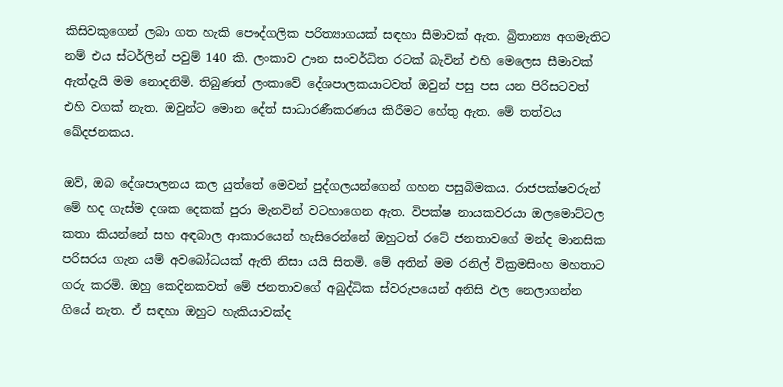කිසිවකුගෙන් ලබා ගත හැකි පෞද්ගලික පරිත්‍යාගයක් සඳහා සීමාවක් ඇත. බ්‍රිතාන්‍ය අගමැතිට නම් එය ස්ටර්ලින් පවුම් 140 කි. ලංකාව ඌන සංවර්ධිත රටක් බැවින් එහි මෙලෙස සීමාවක් ඇත්දැයි මම නොදනිමි. තිබුණත් ලංකාවේ දේශපාලකයාටවත් ඔවුන් පසු පස යන පිරිසටවත් එහි වගක් නැත. ඔවුන්ට මොන දේත් සාධාරණීකරණය කිරීමට හේතු ඇත. මේ තත්වය ඛේදජනකය.

ඔව්, ඔබ දේශපාලනය කල යුත්තේ මෙවන් පුද්ගලයන්ගෙන් ගහන පසුබිමකය. රාජපක්ෂවරුන් මේ හද ගැස්ම දශක දෙකක් පුරා මැනවින් වටහාගෙන ඇත. විපක්ෂ නායකවරයා ඔලමොට්ටල කතා කියන්නේ සහ අඳබාල ආකාරයෙන් හැසිරෙන්නේ ඔහුටත් රටේ ජනතාවගේ මන්ද මානසික පරිසරය ගැන යම් අවබෝධයක් ඇති නිසා යයි සිතමි. මේ අතින් මම රනිල් වික්‍රමසිංහ මහතාට ගරු කරමි. ඔහු කෙදිනකවත් මේ ජනතාවගේ අබුද්ධික ස්වරුපයෙන් අනිසි ඵල නෙලාගන්න ගියේ නැත. ඒ සඳහා ඔහුට හැකියාවක්ද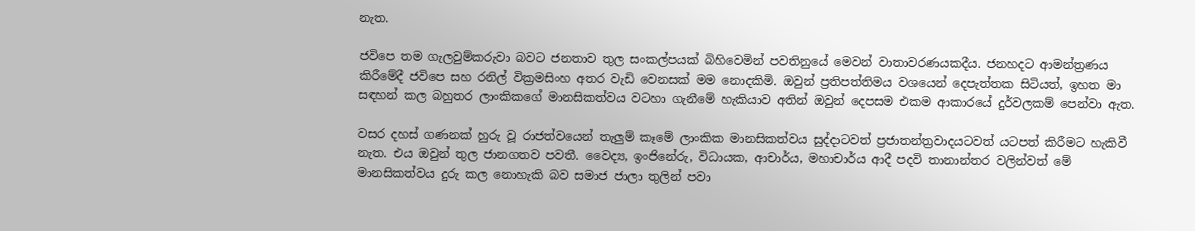නැත.

ජවිපෙ තම ගැලවුම්කරුවා බවට ජනතාව තුල සංකල්පයක් බිහිවෙමින් පවතිනුයේ මෙවන් වාතාවරණයකදීය. ජනහදට ආමන්ත්‍රණය කිරීමේදී ජවිපෙ සහ රනිල් වික්‍රමසිංහ අතර වැඩි වෙනසක් මම නොදකිමි. ඔවුන් ප්‍රතිපත්තිමය වශයෙන් දෙපැත්තක සිටියත්, ඉහත මා සඳහන් කල බහුතර ලාංකිකගේ මානසිකත්වය වටහා ගැනීමේ හැකියාව අතින් ඔවුන් දෙපසම එකම ආකාරයේ දුර්වලකම් පෙන්වා ඇත.

වසර දහස් ගණනක් හුරු වූ රාජත්වයෙන් තැලුම් කෑමේ ලාංකික මානසිකත්වය සුද්දාටවත් ප්‍රජාතන්ත්‍රවාදයටවත් යටපත් කිරීමට හැකිවී නැත. එය ඔවුන් තුල ජානගතව පවතී. වෛද්‍ය, ඉංජිනේරු, විධායක, ආචාර්ය, මහාචාර්ය ආදී පදවි තානාන්තර වලින්වත් මේ මානසිකත්වය දුරු කල නොහැකි බව සමාජ ජාලා තුලින් පවා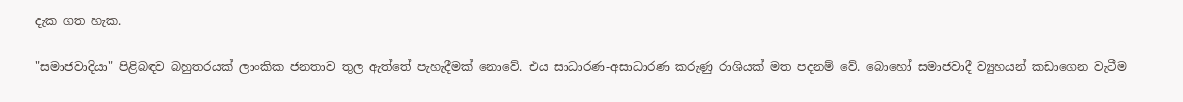දැක ගත හැක.

"සමාජවාදියා" පිළිබඳව බහුතරයක් ලාංකික ජනතාව තුල ඇත්තේ පැහැදීමක් නොවේ. එය සාධාරණ-අසාධාරණ කරුණු රාශියක් මත පදනම් වේ. බොහෝ සමාජවාදී ව්‍යුහයන් කඩාගෙන වැටීම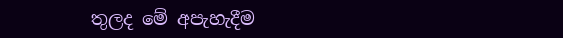තුලද මේ අපැහැදීම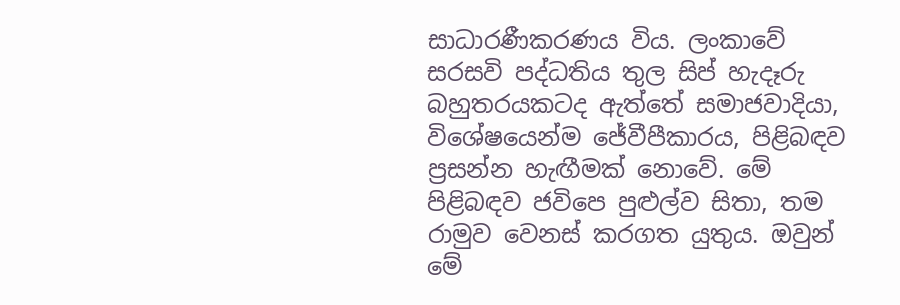සාධාරණීකරණය විය. ලංකාවේ සරසවි පද්ධතිය තුල සිප් හැදෑරු බහුතරයකටද ඇත්තේ සමාජවාදියා, විශේෂයෙන්ම ජේවීපීකාරය, පිළිබඳව ප්‍රසන්න හැඟීමක් නොවේ. මේ පිළිබඳව ජවිපෙ පුළුල්ව සිතා, තම රාමුව වෙනස් කරගත යුතුය. ඔවුන් මේ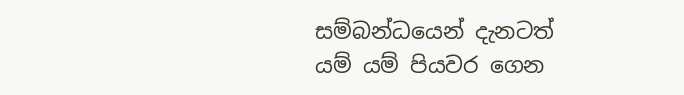සම්බන්ධයෙන් දැනටත් යම් යම් පියවර ගෙන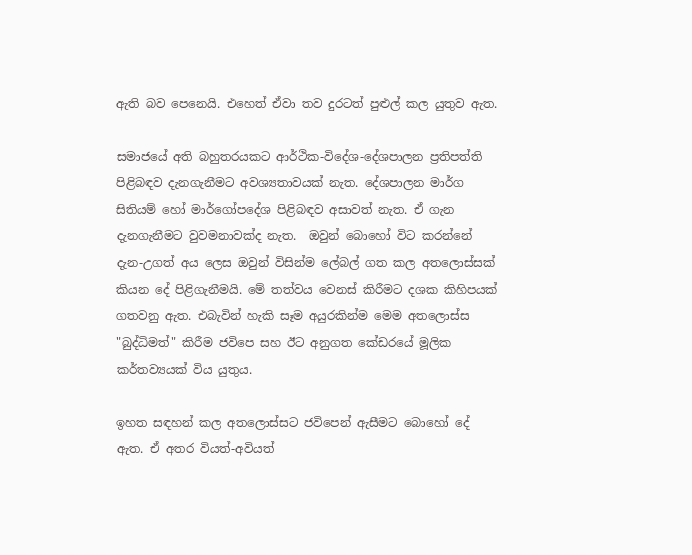ඇති බව පෙනෙයි. එහෙත් ඒවා තව දුරටත් පුළුල් කල යුතුව ඇත.

සමාජයේ අති බහුතරයකට ආර්ථික-විදේශ-දේශපාලන ප්‍රතිපත්ති පිළිබඳව දැනගැනීමට අවශ්‍යතාවයක් නැත. දේශපාලන මාර්ග සිතියම් හෝ මාර්ගෝපදේශ පිළිබඳව අසාවත් නැත. ඒ ගැන දැනගැනීමට වුවමනාවක්ද නැත.  ඔවුන් බොහෝ විට කරන්නේ දැන-උගත් අය ලෙස ඔවුන් විසින්ම ලේබල් ගත කල අතලොස්සක් කියන දේ පිළිගැනීමයි. මේ තත්වය වෙනස් කිරීමට දශක කිහිපයක් ගතවනු ඇත. එබැවින් හැකි සෑම අයුරකින්ම මෙම අතලොස්ස "බුද්ධිමත්" කිරීම ජවිපෙ සහ ඊට අනුගත කේඩරයේ මූලික කර්තව්‍යයක් විය යුතුය.

ඉහත සඳහන් කල අතලොස්සට ජවිපෙන් ඇසීමට බොහෝ දේ ඇත. ඒ අතර වියත්-අවියත්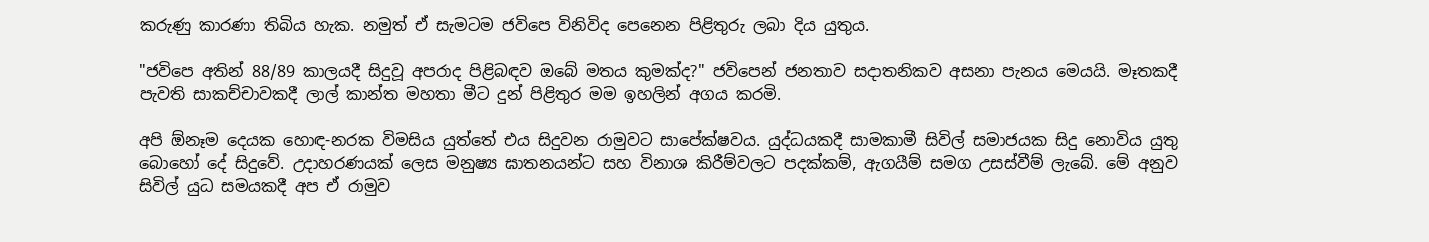කරුණු කාරණා තිබිය හැක. නමුත් ඒ සැමටම ජවිපෙ විනිවිද පෙනෙන පිළිතුරු ලබා දිය යුතුය.

"ජවිපෙ අතින් 88/89 කාලයදී සිදුවූ අපරාද පිළිබඳව ඔබේ මතය කුමක්ද?" ජවිපෙන් ජනතාව සදාතනිකව අසනා පැනය මෙයයි. මෑතකදී පැවති සාකච්චාවකදී ලාල් කාන්ත මහතා මීට දුන් පිළිතුර මම ඉහලින් අගය කරමි.

අපි ඕනෑම දෙයක හොඳ-නරක විමසිය යුත්තේ එය සිදුවන රාමුවට සාපේක්ෂවය. යුද්ධයකදී සාමකාමී සිවිල් සමාජයක සිදු නොවිය යුතු බොහෝ දේ සිදුවේ. උදාහරණයක් ලෙස මනුෂ්‍ය ඝාතනයන්ට සහ විනාශ කිරීම්වලට පදක්කම්, ඇගයීම් සමග උසස්වීම් ලැබේ. මේ අනුව සිවිල් යුධ සමයකදී අප ඒ රාමුව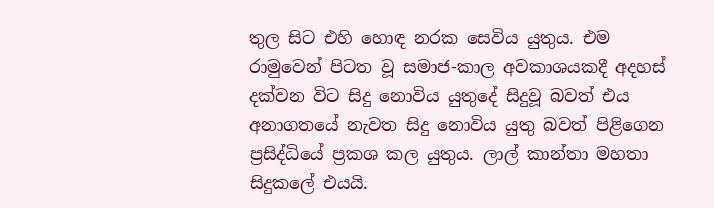තුල සිට එහි හොඳ නරක සෙවිය යුතුය. එම රාමුවෙන් පිටත වූ සමාජ-කාල අවකාශයකදී අදහස් දක්වන විට සිදු නොවිය යුතුදේ සිදුවූ බවත් එය අනාගතයේ නැවත සිදු නොවිය යුතු බවත් පිළිගෙන ප්‍රසිද්ධියේ ප්‍රකශ කල යුතුය. ලාල් කාන්තා මහතා සිදුකලේ එයයි.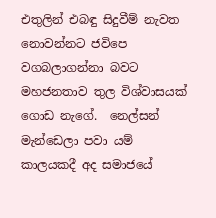එතුලින් එබඳු සිදුවීම් නැවත නොවන්නට ජවිපෙ වගබලාගන්නා බවට මහජනතාව තුල විශ්වාසයක් ගොඩ නැගේ.  නෙල්සන් මැන්ඩෙලා පවා යම් කාලයකදී අද සමාජයේ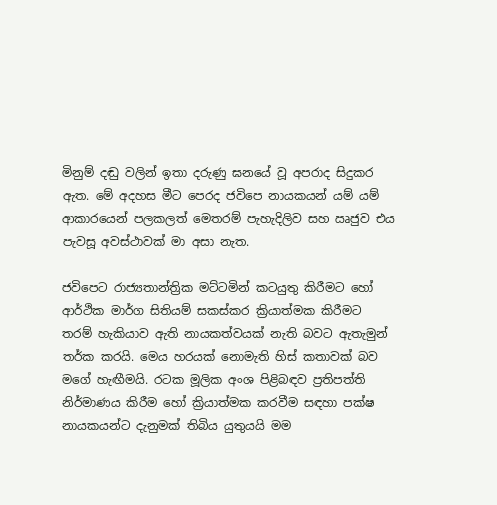මිනුම් දඬු වලින් ඉතා දරුණු ඝනයේ වූ අපරාද සිදුකර ඇත. මේ අදහස මීට පෙරද ජවිපෙ නායකයන් යම් යම් ආකාරයෙන් පලකලත් මෙතරම් පැහැදිලිව සහ ඍජුව එය පැවසූ අවස්ථාවක් මා අසා නැත.

ජවිපෙට රාජ්‍යතාන්ත්‍රික මට්ටමින් කටයුතු කිරීමට හෝ ආර්ථික මාර්ග සිතියම් සකස්කර ක්‍රියාත්මක කිරීමට තරම් හැකියාව ඇති නායකත්වයක් නැති බවට ඇතැමුන් තර්ක කරයි. මෙය හරයක් නොමැති හිස් කතාවක් බව මගේ හැඟීමයි. රටක මූලික අංශ පිළිබඳව ප්‍රතිපත්ති නිර්මාණය කිරීම හෝ ක්‍රියාත්මක කරවීම සඳහා පක්ෂ නායකයන්ට දැනුමක් තිබිය යුතුයයි මම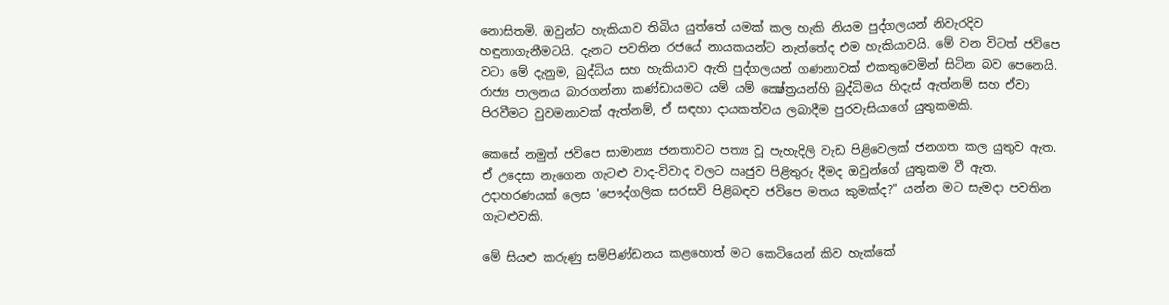නොසිතමි. ඔවුන්ට හැකියාව තිබිය යුත්තේ යමක් කල හැකි නියම පුද්ගලයන් නිවැරදිව හඳුනාගැනීමටයි. දැනට පවතින රජයේ නායකයන්ට නැත්තේද එම හැකියාවයි. මේ වන විටත් ජවිපෙ වටා මේ දැනුම, බුද්ධිය සහ හැකියාව ඇති පුද්ගලයන් ගණනාවක් එකතුවෙමින් සිටින බව පෙනෙයි. රාජ්‍ය පාලනය බාරගන්නා කණ්ඩායමට යම් යම් ක්‍ෂේත්‍රයන්හි බුද්ධිමය හිදැස් ඇත්නම් සහ ඒවා පිරවීමට වුවමනාවක් ඇත්නම්, ඒ සඳහා දායකත්වය ලබාදීම පුරවැසියාගේ යුතුකමකි.

කෙසේ නමුත් ජවිපෙ සාමාන්‍ය ජනතාවට පත්‍ය වූ පැහැදිලි වැඩ පිළිවෙලක් ජනගත කල යුතුව ඇත. ඒ උදෙසා නැගෙන ගැටළු වාද-විවාද වලට ඍජුව පිළිතුරු දීමද ඔවුන්ගේ යුතුකම වී ඇත. උදාහරණයක් ලෙස 'පෞද්ගලික සරසවි පිළිබඳව ජවිපෙ මතය කුමක්ද?" යන්න මට සැමදා පවතින ගැටළුවකි.

මේ සියළු කරුණු සම්පිණ්ඩනය කළහොත් මට කෙටියෙන් කිව හැක්කේ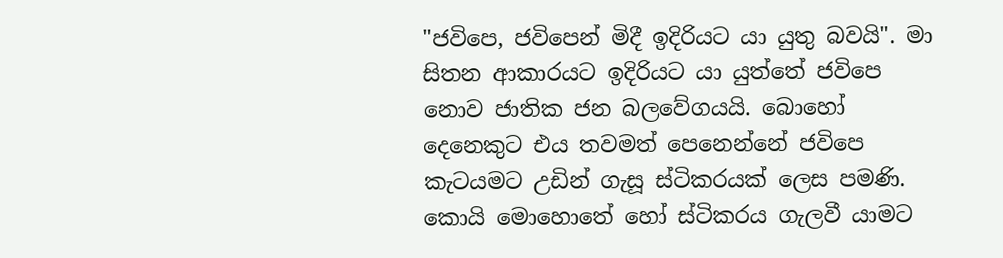"ජවිපෙ, ජවිපෙන් මිදී ඉදිරියට යා යුතු බවයි". මා සිතන ආකාරයට ඉදිරියට යා යුත්තේ ජවිපෙ නොව ජාතික ජන බලවේගයයි. බොහෝ දෙනෙකුට එය තවමත් පෙනෙන්නේ ජවිපෙ කැටයමට උඩින් ගැසූ ස්ටිකරයක් ලෙස පමණි.  කොයි මොහොතේ හෝ ස්ටිකරය ගැලවී යාමට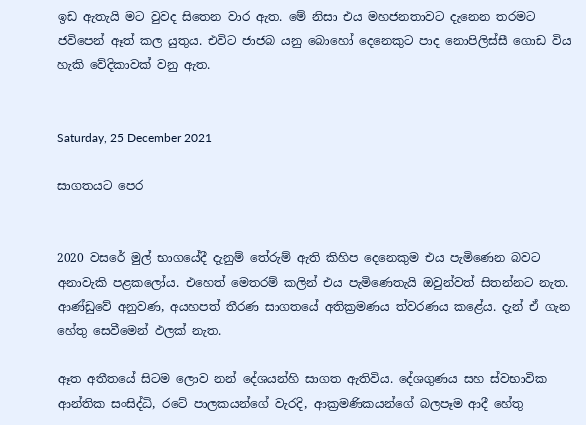ඉඩ ඇතැයි මට වුවද සිතෙන වාර ඇත. මේ නිසා එය මහජනතාවට දැනෙන තරමට ජවිපෙන් ඈත් කල යුතුය. එවිට ජාජබ යනු බොහෝ දෙනෙකුට පාද නොපිලිස්සී ගොඩ විය හැකි වේදිකාවක් වනු ඇත.


Saturday, 25 December 2021

සාගතයට පෙර


2020 වසරේ මුල් භාගයේදී දැනුම් තේරුම් ඇති කිහිප දෙනෙකුම එය පැමිණෙන බවට අනාවැකි පළකලෝය. එහෙත් මෙතරම් කලින් එය පැමිණෙතැයි ඔවුන්වත් සිතන්නට නැත. ආණ්ඩුවේ අනුවණ, අයහපත් තීරණ සාගතයේ අතික්‍රමණය ත්වරණය කළේය. දැන් ඒ ගැන හේතු සෙවීමෙන් ඵලක් නැත.

ඈත අතීතයේ සිටම ලොව නන් දේශයන්හි සාගත ඇතිවිය. දේශගුණය සහ ස්වභාවික ආන්තික සංසිද්ධි, රටේ පාලකයන්ගේ වැරදි, ආක්‍රමණිකයන්ගේ බලපෑම ආදී හේතු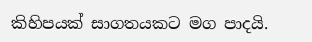කිහිපයක් සාගතයකට මග පාදයි.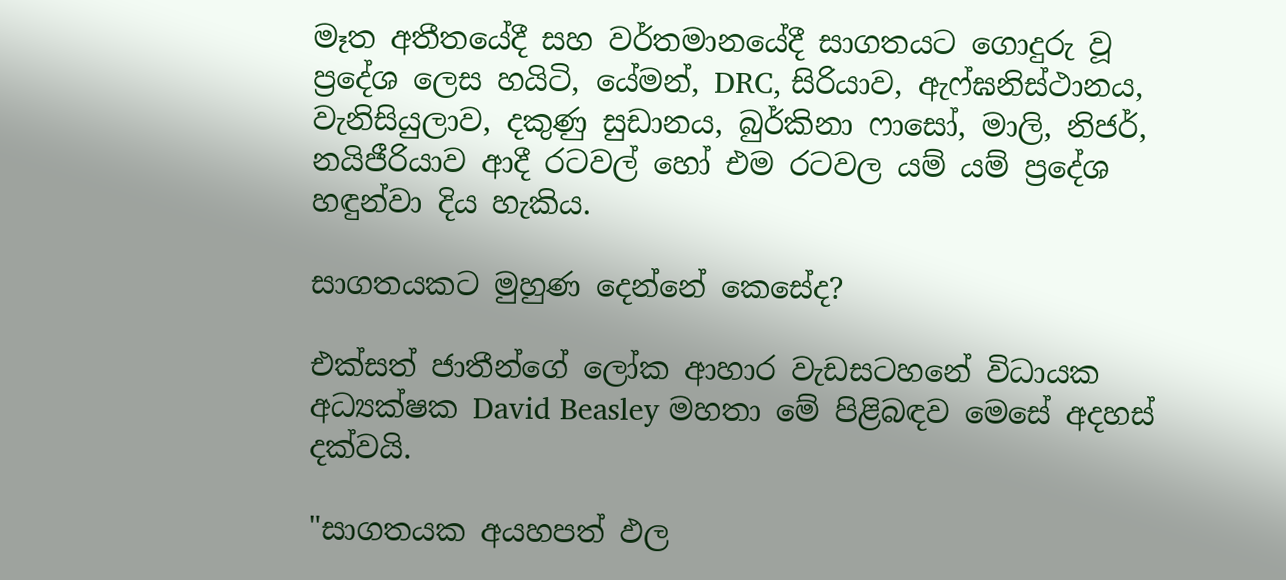මෑත අතීතයේදී සහ වර්තමානයේදී සාගතයට ගොදුරු වූ ප්‍රදේශ ලෙස හයිටි, යේමන්, DRC, සිරියාව, ඇෆ්ඝනිස්ථානය, වැනිසියුලාව, දකුණු සුඩානය, බුර්කිනා ෆාසෝ, මාලි, නිජර්, නයිජීරියාව ආදී රටවල් හෝ එම රටවල යම් යම් ප්‍රදේශ හඳුන්වා දිය හැකිය.

සාගතයකට මුහුණ දෙන්නේ කෙසේද?

එක්සත් ජාතීන්ගේ ලෝක ආහාර වැඩසටහනේ විධායක අධ්‍යක්ෂක David Beasley මහතා මේ පිළිබඳව මෙසේ අදහස් දක්වයි.

"සාගතයක අයහපත් ඵල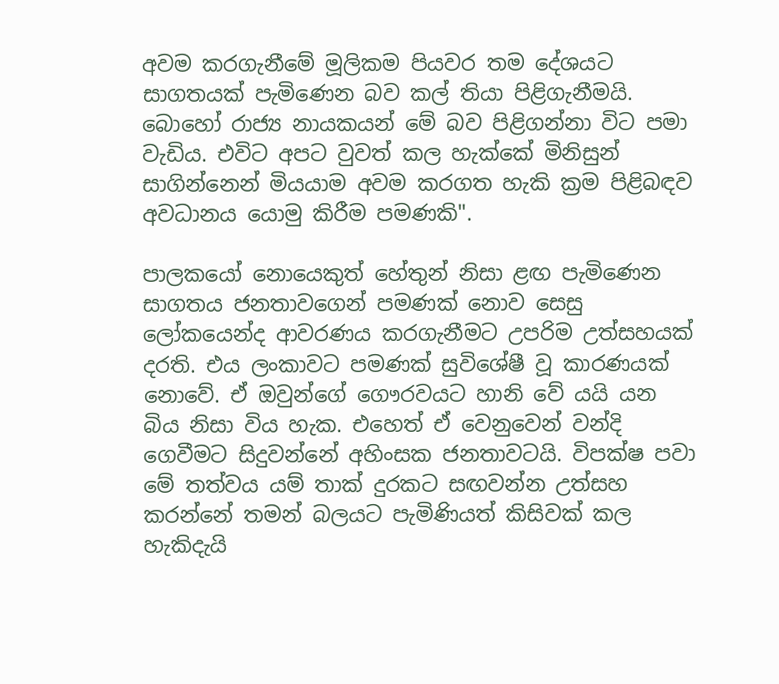අවම කරගැනීමේ මූලිකම පියවර තම දේශයට සාගතයක් පැමිණෙන බව කල් තියා පිළිගැනීමයි. බොහෝ රාජ්‍ය නායකයන් මේ බව පිළිගන්නා විට පමා වැඩිය. එවිට අපට වුවත් කල හැක්කේ මිනිසුන් සාගින්නෙන් මියයාම අවම කරගත හැකි ක්‍රම පිළිබඳව අවධානය යොමු කිරීම පමණකි".

පාලකයෝ නොයෙකුත් හේතුන් නිසා ළඟ පැමිණෙන සාගතය ජනතාවගෙන් පමණක් නොව සෙසු ලෝකයෙන්ද ආවරණය කරගැනීමට උපරිම උත්සහයක් දරති. එය ලංකාවට පමණක් සුවිශේෂී වූ කාරණයක් නොවේ. ඒ ඔවුන්ගේ ගෞරවයට හානි වේ යයි යන බිය නිසා විය හැක. එහෙත් ඒ වෙනුවෙන් වන්දි ගෙවීමට සිදුවන්නේ අහිංසක ජනතාවටයි. විපක්ෂ පවා මේ තත්වය යම් තාක් දුරකට සඟවන්න උත්සහ කරන්නේ තමන් බලයට පැමිණියත් කිසිවක් කල හැකිදැයි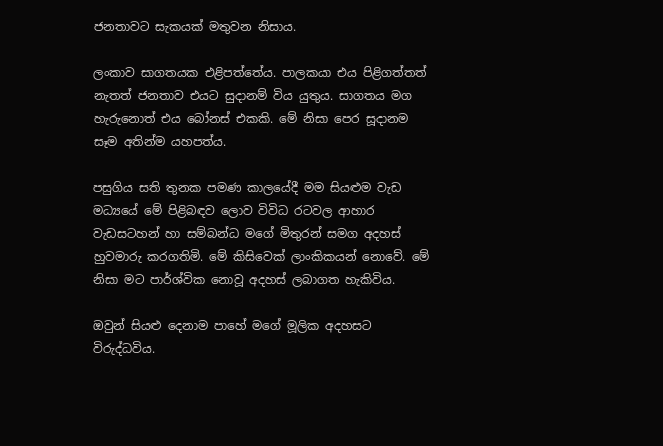ජනතාවට සැකයක් මතුවන නිසාය.

ලංකාව සාගතයක එළිපත්තේය. පාලකයා එය පිළිගත්තත් නැතත් ජනතාව එයට සුදානම් විය යුතුය. සාගතය මග හැරුනොත් එය බෝනස් එකකි. මේ නිසා පෙර සූදානම සෑම අතින්ම යහපත්ය.

පසුගිය සති තුනක පමණ කාලයේදී මම සියළුම වැඩ මධ්‍යයේ මේ පිළිබඳව ලොව විවිධ රටවල ආහාර වැඩසටහන් හා සම්බන්ධ මගේ මිතුරන් සමග අදහස් හුවමාරු කරගතිමි. මේ කිසිවෙක් ලාංකිකයන් නොවේ. මේ නිසා මට පාර්ශ්වික නොවූ අදහස් ලබාගත හැකිවිය.

ඔවුන් සියළු දෙනාම පාහේ මගේ මූලික අදහසට විරුද්ධවිය.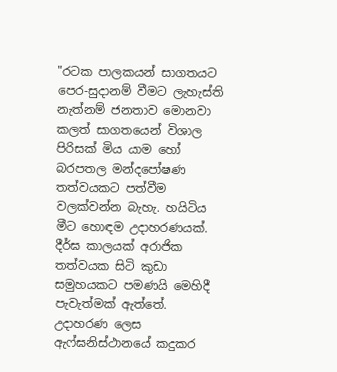"රටක පාලකයන් සාගතයට පෙර-සුදානම් වීමට ලැහැස්ති නැත්නම් ජනතාව මොනවා කලත් සාගතයෙන් විශාල පිරිසක් මිය යාම හෝ බරපතල මන්දපෝෂණ තත්වයකට පත්වීම වලක්වන්න බැහැ. හයිටිය මීට හොඳම උදාහරණයක්. දීර්ඝ කාලයක් අරාජික තත්වයක සිටි කුඩා සමුහයකට පමණයි මෙහිදී පැවැත්මක් ඇත්තේ. උදාහරණ ලෙස ඇෆ්ඝනිස්ථානයේ කදුකර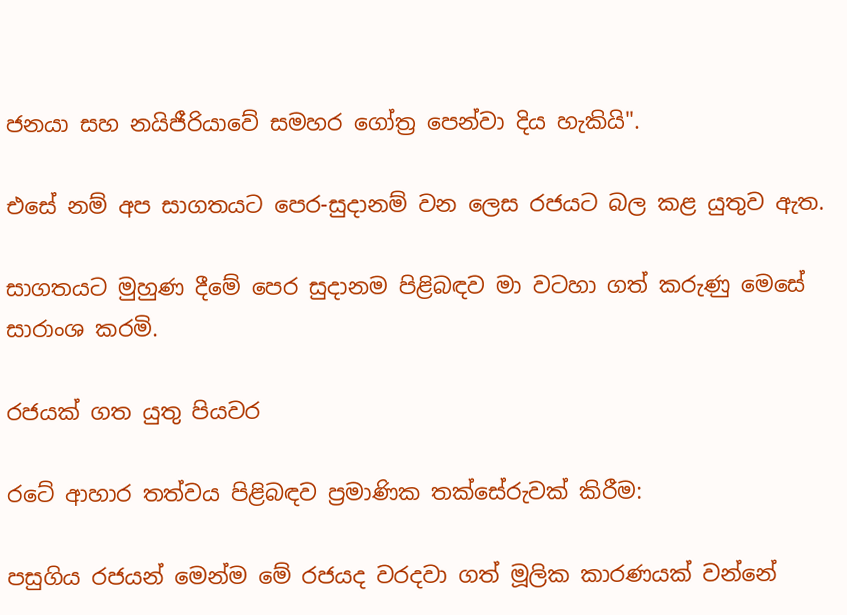ජනයා සහ නයිජීරියාවේ සමහර ගෝත්‍ර පෙන්වා දිය හැකියි".

එසේ නම් අප සාගතයට පෙර-සුදානම් වන ලෙස රජයට බල කළ යුතුව ඇත.

සාගතයට මුහුණ දීමේ පෙර සුදානම පිළිබඳව මා වටහා ගත් කරුණු මෙසේ සාරාංශ කරමි.

රජයක් ගත යුතු පියවර

රටේ ආහාර තත්වය පිළිබඳව ප්‍රමාණික තක්සේරුවක් කිරීම:

පසුගිය රජයන් මෙන්ම මේ රජයද වරදවා ගත් මූලික කාරණයක් වන්නේ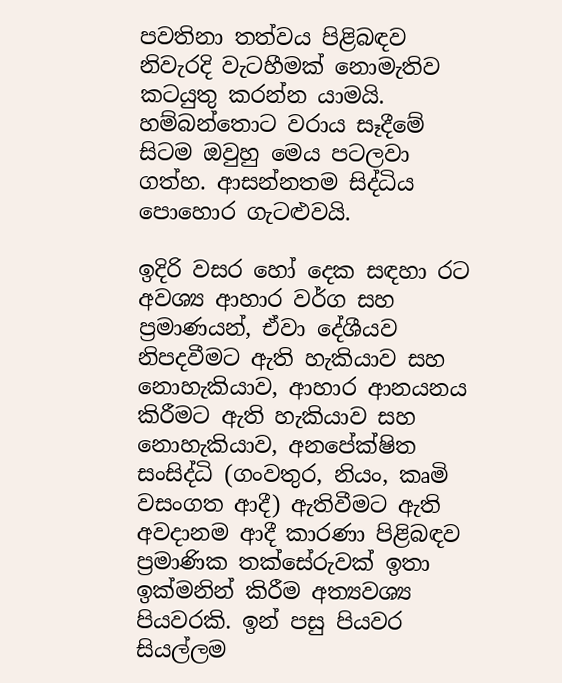පවතිනා තත්වය පිළිබඳව නිවැරදි වැටහීමක් නොමැතිව කටයුතු කරන්න යාමයි. හම්බන්තොට වරාය සෑදීමේ සිටම ඔවුහු මෙය පටලවා ගත්හ. ආසන්නතම සිද්ධිය පොහොර ගැටළුවයි.

ඉදිරි වසර හෝ දෙක සඳහා රට අවශ්‍ය ආහාර වර්ග සහ ප්‍රමාණයන්, ඒවා දේශීයව නිපදවීමට ඇති හැකියාව සහ නොහැකියාව, ආහාර ආනයනය කිරීමට ඇති හැකියාව සහ නොහැකියාව, අනපේක්ෂිත සංසිද්ධි (ගංවතුර, නියං, කෘමි වසංගත ආදී) ඇතිවීමට ඇති අවදානම ආදී කාරණා පිළිබඳව ප්‍රමාණික තක්සේරුවක් ඉතා ඉක්මනින් කිරීම අත්‍යවශ්‍ය පියවරකි. ඉන් පසු පියවර සියල්ලම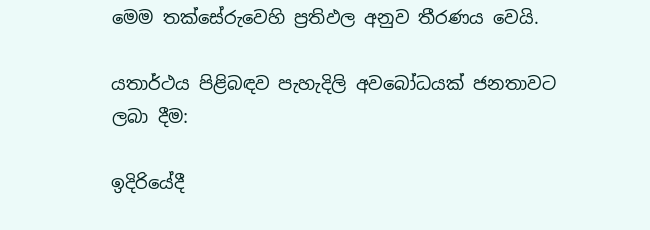මෙම තක්සේරුවෙහි ප්‍රතිඵල අනුව තීරණය වෙයි.

යතාර්ථය පිළිබඳව පැහැදිලි අවබෝධයක් ජනතාවට ලබා දීම:

ඉදිරියේදී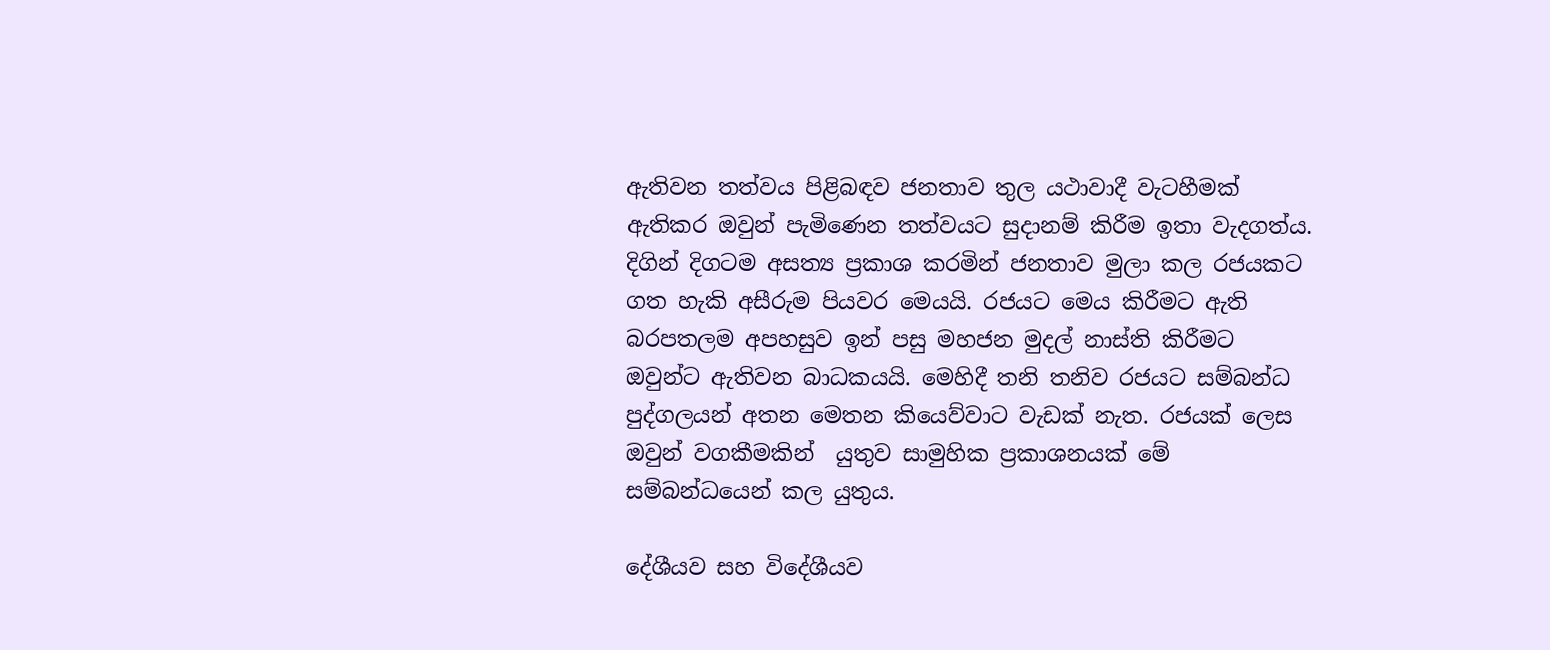ඇතිවන තත්වය පිළිබඳව ජනතාව තුල යථාවාදී වැටහීමක් ඇතිකර ඔවුන් පැමිණෙන තත්වයට සුදානම් කිරීම ඉතා වැදගත්ය. දිගින් දිගටම අසත්‍ය ප්‍රකාශ කරමින් ජනතාව මුලා කල රජයකට ගත හැකි අසීරුම පියවර මෙයයි. රජයට මෙය කිරීමට ඇති බරපතලම අපහසුව ඉන් පසු මහජන මුදල් නාස්ති කිරීමට ඔවුන්ට ඇතිවන බාධකයයි. මෙහිදී තනි තනිව රජයට සම්බන්ධ පුද්ගලයන් අතන මෙතන කියෙව්වාට වැඩක් නැත. රජයක් ලෙස ඔවුන් වගකීමකින්  යුතුව සාමුහික ප්‍රකාශනයක් මේ සම්බන්ධයෙන් කල යුතුය.

දේශීයව සහ විදේශීයව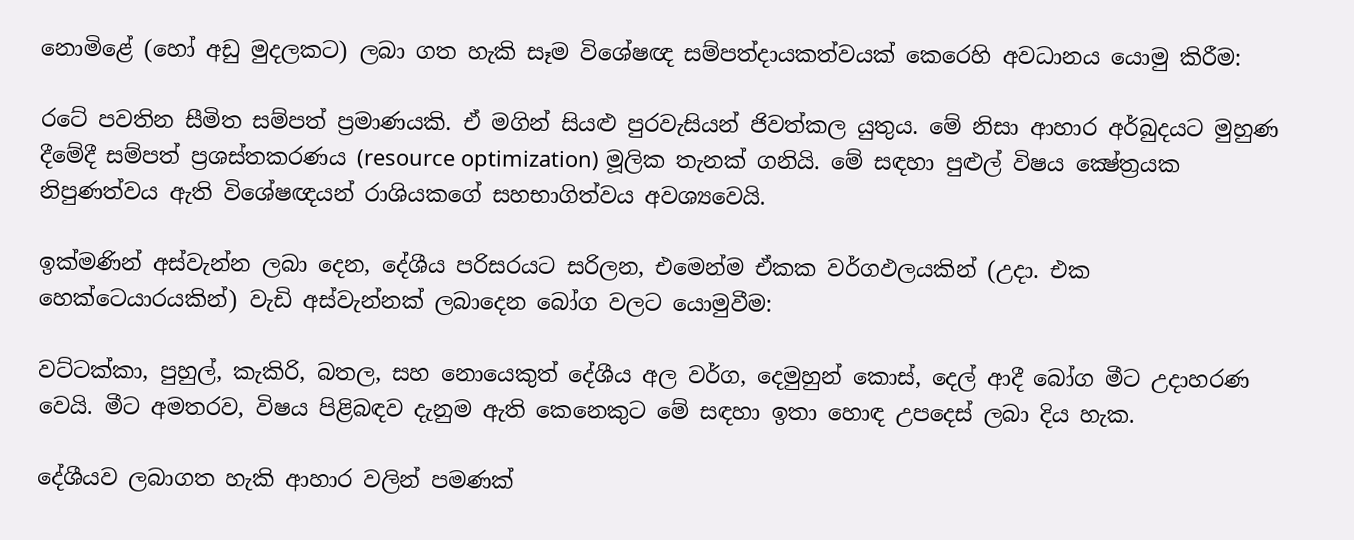නොමිළේ (හෝ අඩු මුදලකට) ලබා ගත හැකි සෑම විශේෂඥ සම්පත්දායකත්වයක් කෙරෙහි අවධානය යොමු කිරීම:

රටේ පවතින සීමිත සම්පත් ප්‍රමාණයකි. ඒ මගින් සියළු පුරවැසියන් ජිවත්කල යුතුය. මේ නිසා ආහාර අර්බුදයට මුහුණ දීමේදී සම්පත් ප්‍රශස්තකරණය (resource optimization) මූලික තැනක් ගනියි. මේ සඳහා පුළුල් විෂය ක්‍ෂේත්‍රයක නිපුණත්වය ඇති විශේෂඥයන් රාශියකගේ සහභාගිත්වය අවශ්‍යවෙයි.

ඉක්මණින් අස්වැන්න ලබා දෙන, දේශීය පරිසරයට සරිලන, එමෙන්ම ඒකක වර්ගඵලයකින් (උදා. එක හෙක්ටෙයාරයකින්) වැඩි අස්වැන්නක් ලබාදෙන බෝග වලට යොමුවීම:

වට්ටක්කා, පුහුල්, කැකිරි, බතල, සහ නොයෙකුත් දේශීය අල වර්ග, දෙමුහුන් කොස්, දෙල් ආදී බෝග මීට උදාහරණ වෙයි. මීට අමතරව, විෂය පිළිබඳව දැනුම ඇති කෙනෙකුට මේ සඳහා ඉතා හොඳ උපදෙස් ලබා දිය හැක.

දේශීයව ලබාගත හැකි ආහාර වලින් පමණක්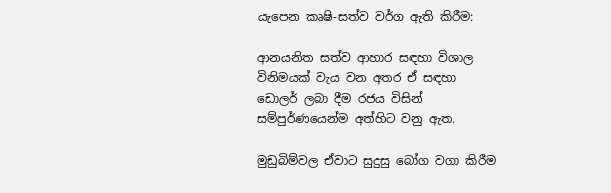යැපෙන කෘෂි-සත්ව වර්ග ඇති කිරීම:

ආනයනිත සත්ව ආහාර සඳහා විශාල විනිමයක් වැය වන අතර ඒ සඳහා  ඩොලර් ලබා දීම රජය විසින් සම්පුර්ණයෙන්ම අත්හිට වනු ඇත.

මුඩුබිම්වල ඒවාට සුදුසු බෝග වගා කිරීම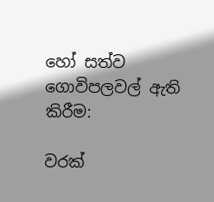හෝ සත්ව ගොවිපලවල් ඇති කිරීම:

වරක්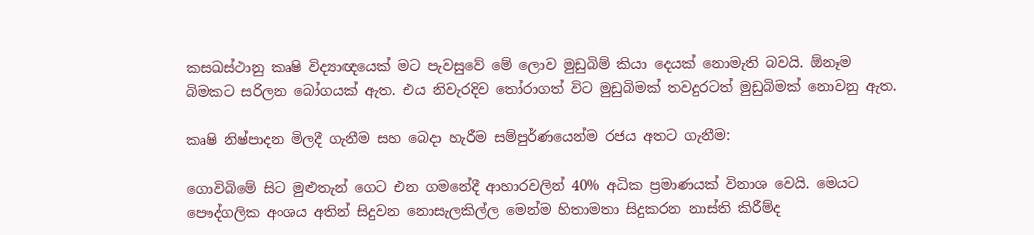කසඛස්ථානු කෘෂි විද්‍යාඥයෙක් මට පැවසුවේ මේ ලොව මුඩුබිම් කියා දෙයක් නොමැති බවයි. ඕනෑම බිමකට සරිලන බෝගයක් ඇත. එය නිවැරදිව තෝරාගත් විට මුඩුබිමක් තවදුරටත් මුඩුබිමක් නොවනු ඇත.

කෘෂි නිෂ්පාදන මිලදී ගැනීම සහ බෙදා හැරීම සම්පුර්ණයෙන්ම රජය අතට ගැනීම:

ගොවිබිමේ සිට මුළුතැන් ගෙට එන ගමනේදී ආහාරවලින් 40% අධික ප්‍රමාණයක් විනාශ වෙයි. මෙයට පෞද්ගලික අංශය අතින් සිදුවන නොසැලකිල්ල මෙන්ම හිතාමතා සිදුකරන නාස්ති කිරීම්ද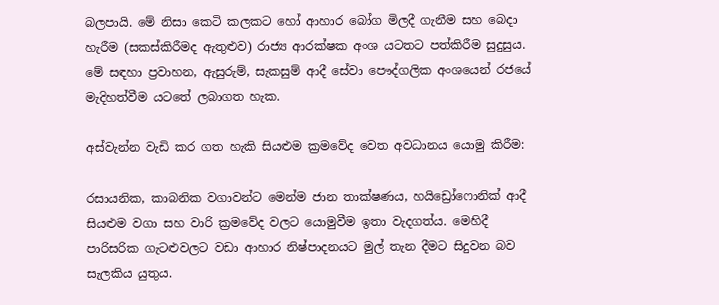බලපායි. මේ නිසා කෙටි කලකට හෝ ආහාර බෝග මිලදී ගැනීම සහ බෙදා හැරීම (සකස්කිරීමද ඇතුළුව) රාජ්‍ය ආරක්ෂක අංශ යටතට පත්කිරීම සුදුසුය. මේ සඳහා ප්‍රවාහන, ඇසුරුම්, සැකසුම් ආදී සේවා පෞද්ගලික අංශයෙන් රජයේ මැදිහත්වීම යටතේ ලබාගත හැක.

අස්වැන්න වැඩි කර ගත හැකි සියළුම ක්‍රමවේද වෙත අවධානය යොමු කිරීම:

රසායනික, කාබනික වගාවන්ට මෙන්ම ජාන තාක්ෂණය, හයිඩ්‍රෝෆොනික් ආදී සියළුම වගා සහ වාරි ක්‍රමවේද වලට යොමුවීම ඉතා වැදගත්ය. මෙහිදී පාරිසරික ගැටළුවලට වඩා ආහාර නිෂ්පාදනයට මුල් තැන දීමට සිදුවන බව සැලකිය යුතුය.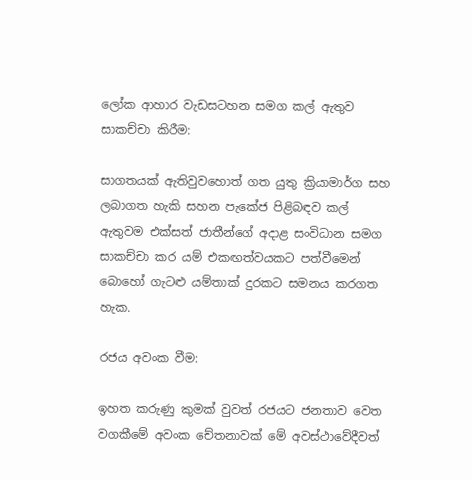ලෝක ආහාර වැඩසටහන සමග කල් ඇතුව සාකච්චා කිරීම:

සාගතයක් ඇතිවුවහොත් ගත යුතු ක්‍රියාමාර්ග සහ ලබාගත හැකි සහන පැකේජ පිළිබඳව කල් ඇතුවම එක්සත් ජාතීන්ගේ අදාළ සංවිධාන සමග සාකච්චා කර යම් එකඟත්වයකට පත්වීමෙන් බොහෝ ගැටළු යම්තාක් දුරකට සමනය කරගත හැක.

රජය අවංක වීම:

ඉහත කරුණු කුමක් වුවත් රජයට ජනතාව වෙත වගකීමේ අවංක චේතනාවක් මේ අවස්ථාවේදීවත්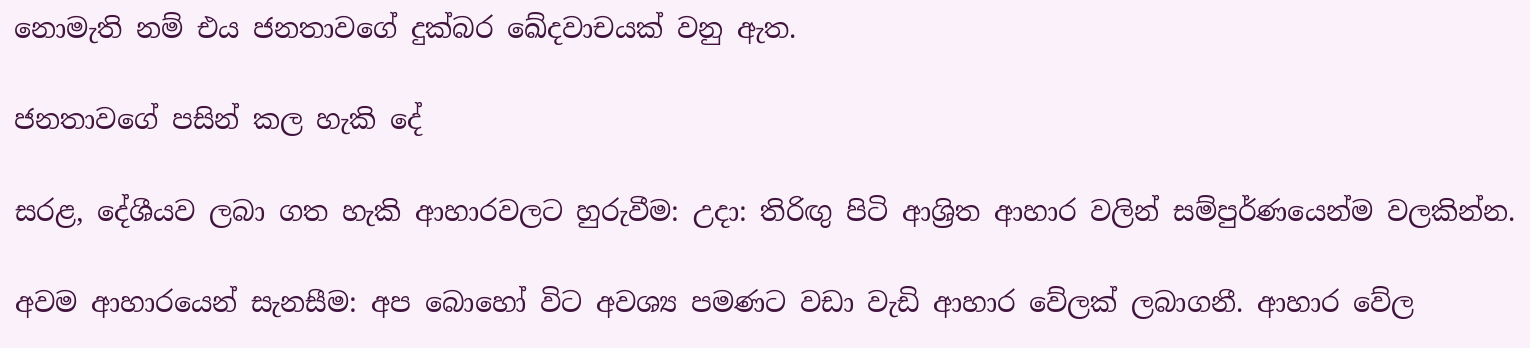නොමැති නම් එය ජනතාවගේ දුක්බර ඛේදවාචයක් වනු ඇත.

ජනතාවගේ පසින් කල හැකි දේ

සරළ, දේශීයව ලබා ගත හැකි ආහාරවලට හුරුවීම: උදා: තිරිඟු පිටි ආශ්‍රිත ආහාර වලින් සම්පුර්ණයෙන්ම වලකින්න.

අවම ආහාරයෙන් සැනසීම: අප බොහෝ විට අවශ්‍ය පමණට වඩා වැඩි ආහාර වේලක් ලබාගනී. ආහාර වේල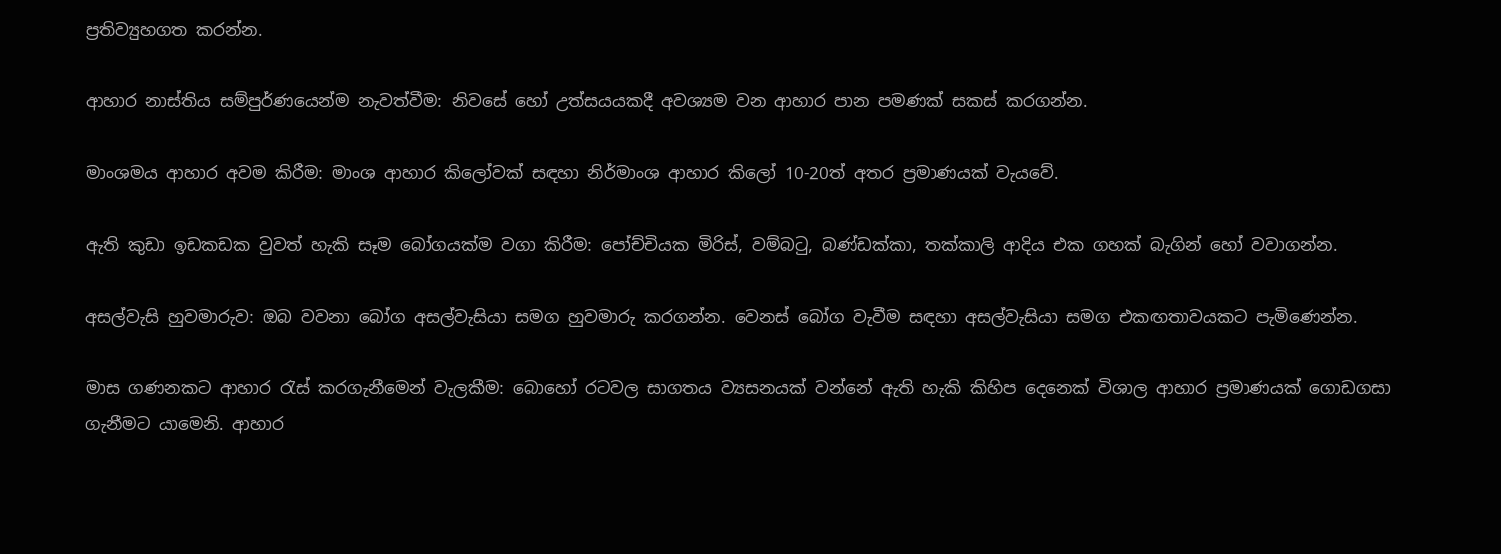ප්‍රතිව්‍යුහගත කරන්න.

ආහාර නාස්තිය සම්පුර්ණයෙන්ම නැවත්වීම: නිවසේ හෝ උත්සයයකදී අවශ්‍යම වන ආහාර පාන පමණක් සකස් කරගන්න.

මාංශමය ආහාර අවම කිරීම: මාංශ ආහාර කිලෝවක් සඳහා නිර්මාංශ ආහාර කිලෝ 10-20ත් අතර ප්‍රමාණයක් වැයවේ.

ඇති කුඩා ඉඩකඩක වුවත් හැකි සෑම බෝගයක්ම වගා කිරීම: පෝච්චියක මිරිස්, වම්බටු, බණ්ඩක්කා, තක්කාලි ආදිය එක ගහක් බැගින් හෝ වවාගන්න.

අසල්වැසි හුවමාරුව: ඔබ වවනා බෝග අසල්වැසියා සමග හුවමාරු කරගන්න. වෙනස් බෝග වැවීම සඳහා අසල්වැසියා සමග එකඟතාවයකට පැමිණෙන්න.

මාස ගණනකට ආහාර රැස් කරගැනීමෙන් වැලකීම: බොහෝ රටවල සාගතය ව්‍යසනයක් වන්නේ ඇති හැකි කිහිප දෙනෙක් විශාල ආහාර ප්‍රමාණයක් ගොඩගසා ගැනීමට යාමෙනි. ආහාර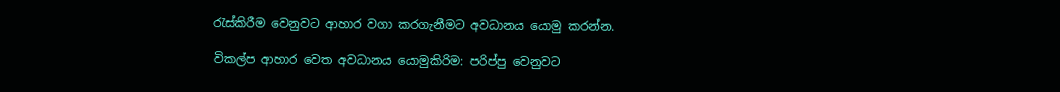රැස්කිරීම වෙනුවට ආහාර වගා කරගැනීමට අවධානය යොමු කරන්න.

විකල්ප ආහාර වෙත අවධානය යොමුකිරිම: පරිප්පු වෙනුවට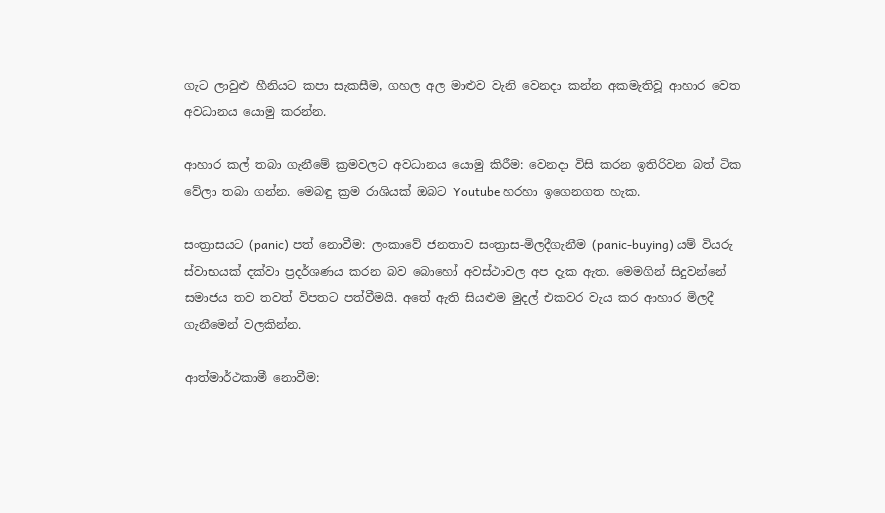ගැට ලාවුළු හීනියට කපා සැකසීම, ගහල අල මාළුව වැනි වෙනදා කන්න අකමැතිවූ ආහාර වෙත අවධානය යොමු කරන්න.

ආහාර කල් තබා ගැනීමේ ක්‍රමවලට අවධානය යොමු කිරීම: වෙනදා විසි කරන ඉතිරිවන බත් ටික වේලා තබා ගන්න. මෙබඳු ක්‍රම රාශියක් ඔබට Youtube හරහා ඉගෙනගත හැක.

සංත්‍රාසයට (panic) පත් නොවීම: ලංකාවේ ජනතාව සංත්‍රාස-මිලදීගැනීම (panic-buying) යම් වියරු ස්වාභයක් දක්වා ප්‍රදර්ශණය කරන බව බොහෝ අවස්ථාවල අප දැක ඇත. මෙමගින් සිදුවන්නේ සමාජය තව තවත් විපතට පත්වීමයි. අතේ ඇති සියළුම මුදල් එකවර වැය කර ආහාර මිලදී ගැනීමෙන් වලකින්න.

ආත්මාර්ථකාමී නොවීම: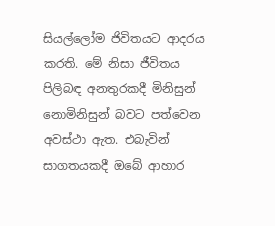සියල්ලෝම ජිවිතයට ආදරය කරති. මේ නිසා ජීවිතය පිලිබඳ අනතුරකදී මිනිසුන් නොමිනිසුන් බවට පත්වෙන අවස්ථා ඇත. එබැවින් සාගතයකදී ඔබේ ආහාර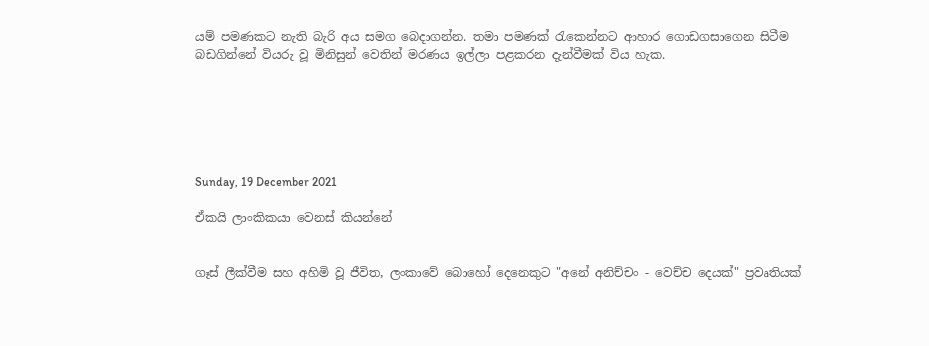යම් පමණකට නැති බැරි අය සමග බෙදාගන්න. තමා පමණක් රැකෙන්නට ආහාර ගොඩගසාගෙන සිටීම බඩගින්නේ වියරු වූ මිනිසුන් වෙතින් මරණය ඉල්ලා පළකරන දැන්වීමක් විය හැක.






Sunday, 19 December 2021

ඒකයි ලාංකිකයා වෙනස් කියන්නේ


ගෑස් ලීක්වීම සහ අහිමි වූ ජීවිත, ලංකාවේ බොහෝ දෙනෙකුට "අනේ අනිච්චං - වෙච්ච දෙයක්" ප්‍රවෘතියක්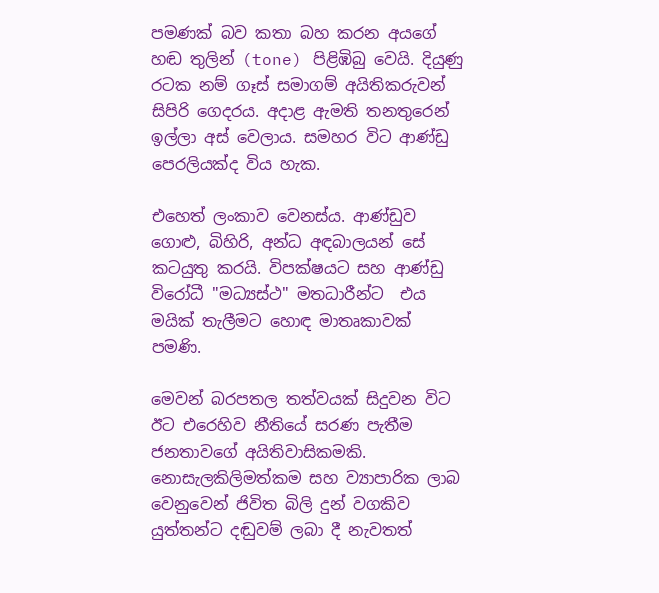පමණක් බව කතා බහ කරන අයගේ හඬ තුලින් (tone) පිළිඹිබු වෙයි. දියුණු රටක නම් ගෑස් සමාගම් අයිතිකරුවන් සිපිරි ගෙදරය. අදාළ ඇමති තනතුරෙන් ඉල්ලා අස් වෙලාය. සමහර විට ආණ්ඩු පෙරලියක්ද විය හැක.

එහෙත් ලංකාව වෙනස්ය. ආණ්ඩුව ගොළු, බිහිරි, අන්ධ අඳබාලයන් සේ කටයුතු කරයි. විපක්ෂයට සහ ආණ්ඩු විරෝධී "මධ්‍යස්ථ" මතධාරීන්ට  එය මයික් තැලීමට හොඳ මාතෘකාවක් පමණි.

මෙවන් බරපතල තත්වයක් සිදුවන විට ඊට එරෙහිව නීතියේ සරණ පැතීම ජනතාවගේ අයිතිවාසිකමකි. නොසැලකිලිමත්කම සහ ව්‍යාපාරික ලාබ වෙනුවෙන් ජිවිත බිලි දුන් වගකිව යුත්තන්ට දඬුවම් ලබා දී නැවතත්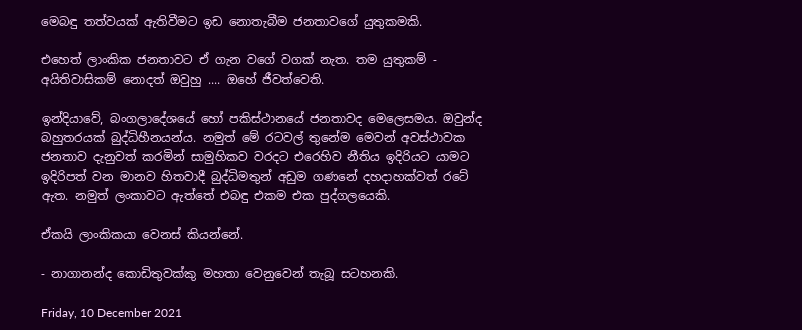මෙබඳු තත්වයක් ඇතිවීමට ඉඩ නොතැබීම ජනතාවගේ යුතුකමකි.

එහෙත් ලාංකික ජනතාවට ඒ ගැන වගේ වගක් නැත. තම යුතුකම් - අයිතිවාසිකම් නොදත් ඔවුහු .... ඔහේ ජීවත්වෙති.

ඉන්දියාවේ, බංගලාදේශයේ හෝ පකිස්ථානයේ ජනතාවද මෙලෙසමය. ඔවුන්ද බහුතරයක් බුද්ධිහීනයන්ය. නමුත් මේ රටවල් තුනේම මෙවන් අවස්ථාවක ජනතාව දැනුවත් කරමින් සාමුහිකව වරදට එරෙහිව නීතිය ඉදිරියට යාමට ඉදිරිපත් වන මානව හිතවාදී බුද්ධිමතුන් අඩුම ගණනේ දහදාහක්වත් රටේ ඇත. නමුත් ලංකාවට ඇත්තේ එබඳු එකම එක පුද්ගලයෙකි.

ඒකයි ලාංකිකයා වෙනස් කියන්නේ.

- නාගානන්ද කොඩිතුවක්කු මහතා වෙනුවෙන් තැබූ සටහනකි.

Friday, 10 December 2021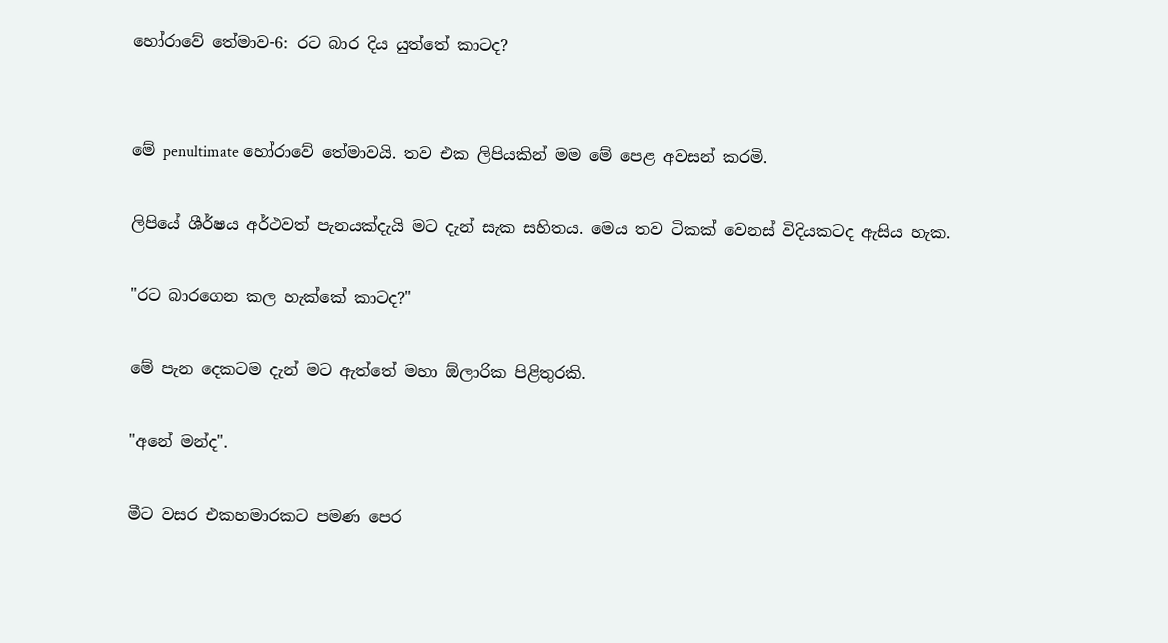හෝරාවේ තේමාව-6: රට බාර දිය යුත්තේ කාටද?


මේ penultimate හෝරාවේ තේමාවයි. තව එක ලිපියකින් මම මේ පෙළ අවසන් කරමි.

ලිපියේ ශීර්ෂය අර්ථවත් පැනයක්දැයි මට දැන් සැක සහිතය. මෙය තව ටිකක් වෙනස් විදියකටද ඇසිය හැක.

"රට බාරගෙන කල හැක්කේ කාටද?"

මේ පැන දෙකටම දැන් මට ඇත්තේ මහා ඕලාරික පිළිතුරකි.

"අනේ මන්ද".

මීට වසර එකහමාරකට පමණ පෙර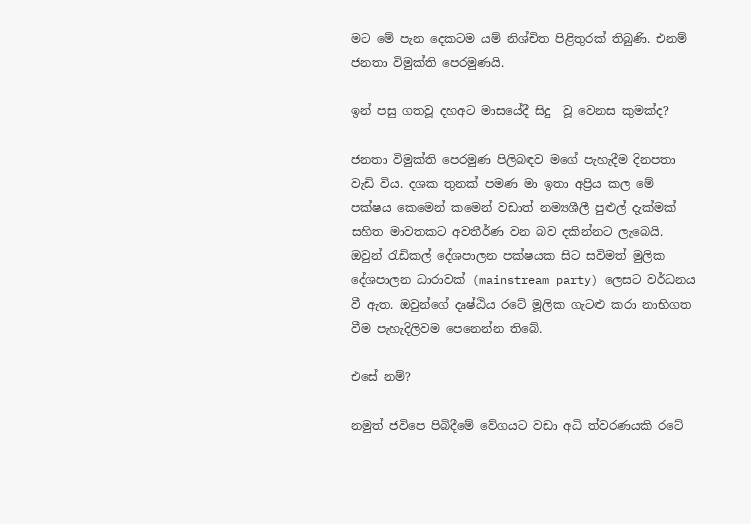මට මේ පැන දෙකටම යම් නිශ්චිත පිළිතුරක් තිබුණි. එනම් ජනතා විමුක්ති පෙරමුණයි.

ඉන් පසු ගතවූ දහඅට මාසයේදී සිදු  වූ වෙනස කුමක්ද?

ජනතා විමුක්ති පෙරමුණ පිලිබඳව මගේ පැහැදීම දිනපතා වැඩි විය. දශක තුනක් පමණ මා ඉතා අප්‍රිය කල මේ පක්ෂය කෙමෙන් කමෙන් වඩාත් නම්‍යශීලී පුළුල් දැක්මක් සහිත මාවතකට අවතීර්ණ වන බව දකින්නට ලැබෙයි. ඔවුන් රැඩිකල් දේශපාලන පක්ෂයක සිට සවිමත් මුලික දේශපාලන ධාරාවක් (mainstream party) ලෙසට වර්ධනය වී ඇත. ඔවුන්ගේ දෘෂ්ඨිය රටේ මූලික ගැටළු කරා නාභිගත වීම පැහැදිලිවම පෙනෙන්න තිබේ.

එසේ නම්?

නමුත් ජවිපෙ පිබිදීමේ වේගයට වඩා අධි ත්වරණයකි රටේ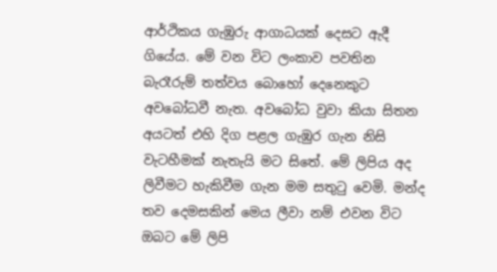ආර්ථිකය ගැඹුරු ආගාධයක් දෙසට ඇදී ගියේය. මේ වන විට ලංකාව පවතින බැරෑරුම් තත්වය බොහෝ දෙනෙකුට අවබෝධවී නැත. අවබෝධ වුවා කියා සිතන අයටත් එහි දිග පළල ගැඹුර ගැන නිසි වැටහීමක් නැතැයි මට සිතේ. මේ ලිපිය අද ලිවීමට හැකිවීම ගැන මම සතුටු වෙමි. මන්ද තව දෙමසකින් මෙය ලීවා නම් එවන විට ඔබට මේ ලිපි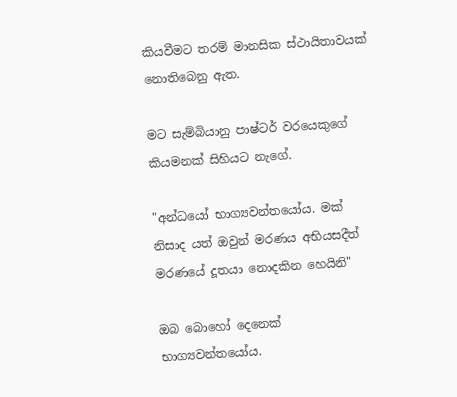කියවීමට තරම් මානසික ස්ථායිතාවයක් නොතිබෙනු ඇත.

මට සැම්බියානු පාෂ්ටර් වරයෙකුගේ කියමනක් සිහියට නැගේ.

"අන්ධයෝ භාග්‍යවන්තයෝය. මක් නිසාද යත් ඔවුන් මරණය අභියසදීත් මරණයේ දූතයා නොදකින හෙයිනි"

ඔබ බොහෝ දෙනෙක් භාග්‍යවන්තයෝය.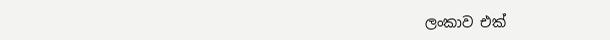ලංකාව එක්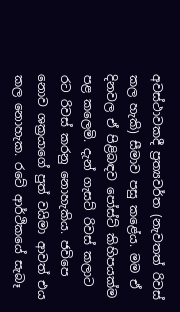අවස්ථාවකදී ප්‍රත්‍යවර්ත (නැවතත් රිවස් කල හැකි) සීමාව පසු කළේය. මම ඒ දිනවල ඒ පිළිබඳව පෝස්ට් කිහිපයක්ම පළ කලෙමි. දැන් ගැසට් රිවස් කලාට රට රිවස් කරනු නොහැකිය. ජවිපෙ නොව ශක්‍රයාගේ පුත් වයිමා ආවත් එය කල නොහැක. රටේ ආර්ථිකයේ සැබෑ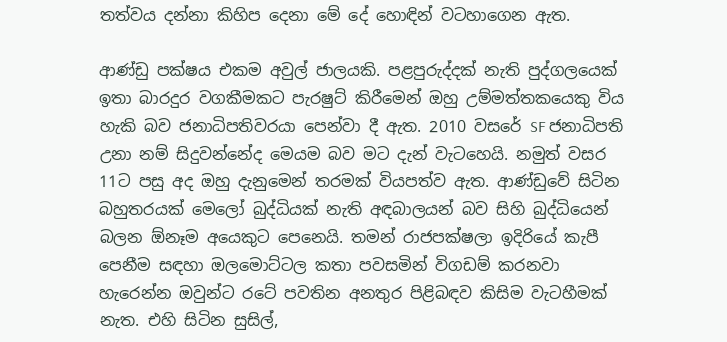තත්වය දන්නා කිහිප දෙනා මේ දේ හොඳින් වටහාගෙන ඇත.

ආණ්ඩු පක්ෂය එකම අවුල් ජාලයකි. පළපුරුද්දක් නැති පුද්ගලයෙක් ඉතා බාරදුර වගකීමකට පැරෂුට් කිරීමෙන් ඔහු උම්මත්තකයෙකු විය හැකි බව ජනාධිපතිවරයා පෙන්වා දී ඇත. 2010 වසරේ SF ජනාධිපති උනා නම් සිදුවන්නේද මෙයම බව මට දැන් වැටහෙයි. නමුත් වසර 11ට පසු අද ඔහු දැනුමෙන් තරමක් වියපත්ව ඇත. ආණ්ඩුවේ සිටින බහුතරයක් මෙලෝ බුද්ධියක් නැති අඳබාලයන් බව සිහි බුද්ධියෙන් බලන ඕනෑම අයෙකුට පෙනෙයි. තමන් රාජපක්ෂලා ඉදිරියේ කැපී පෙනීම සඳහා ඔලමොට්ටල කතා පවසමින් විගඩම් කරනවා හැරෙන්න ඔවුන්ට රටේ පවතින අනතුර පිළිබඳව කිසිම වැටහීමක් නැත. එහි සිටින සුසිල්,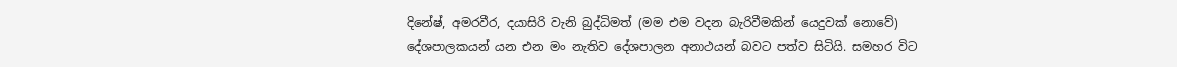දිනේෂ්, අමරවීර, දයාසිරි වැනි බුද්ධිමත් (මම එම වදන බැරිවීමකින් යෙදුවක් නොවේ) දේශපාලකයන් යන එන මං නැතිව දේශපාලන අනාථයන් බවට පත්ව සිටියි. සමහර විට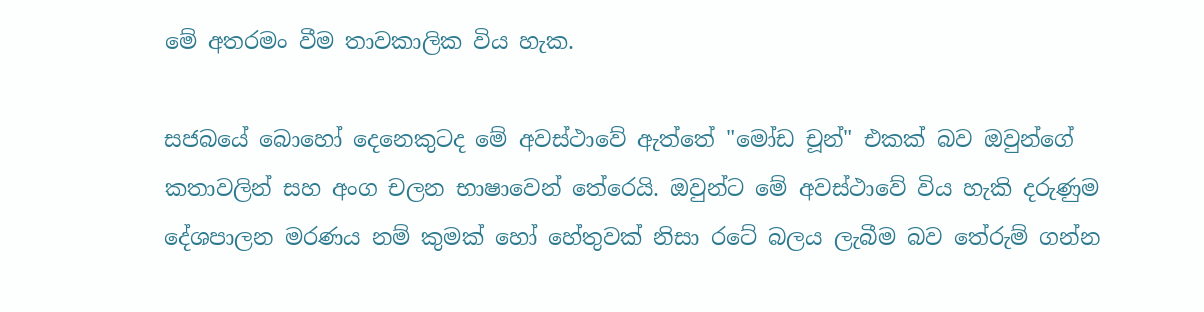මේ අතරමං වීම තාවකාලික විය හැක.

සජබයේ බොහෝ දෙනෙකුටද මේ අවස්ථාවේ ඇත්තේ "මෝඩ චූන්" එකක් බව ඔවුන්ගේ කතාවලින් සහ අංග චලන භාෂාවෙන් තේරෙයි. ඔවුන්ට මේ අවස්ථාවේ විය හැකි දරුණුම දේශපාලන මරණය නම් කුමක් හෝ හේතුවක් නිසා රටේ බලය ලැබීම බව තේරුම් ගන්න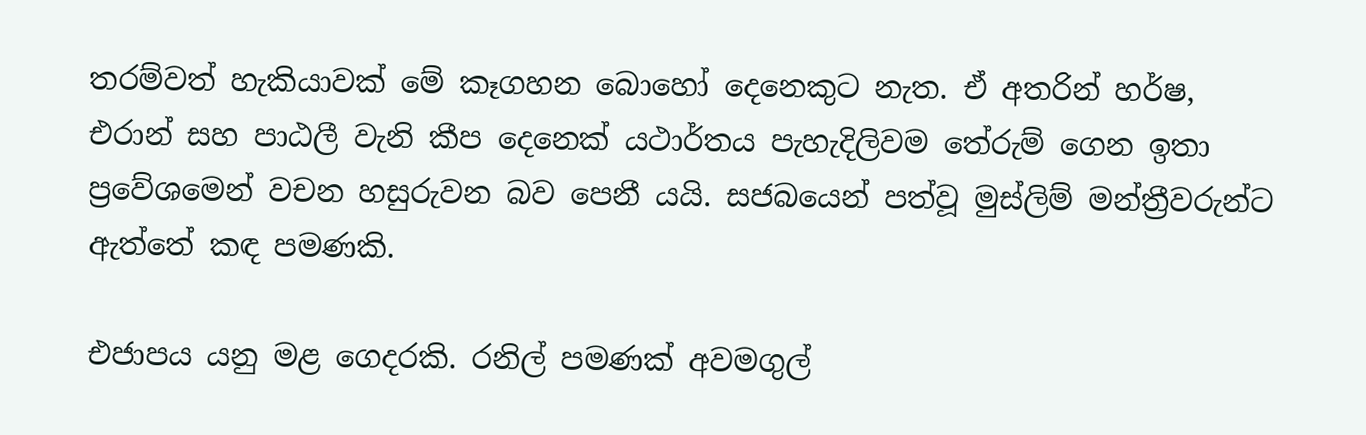තරම්වත් හැකියාවක් මේ කෑගහන බොහෝ දෙනෙකුට නැත. ඒ අතරින් හර්ෂ, එරාන් සහ පාඨලී වැනි කීප දෙනෙක් යථාර්තය පැහැදිලිවම තේරුම් ගෙන ඉතා ප්‍රවේශමෙන් වචන හසුරුවන බව පෙනී යයි. සජබයෙන් පත්වූ මුස්ලිම් මන්ත්‍රීවරුන්ට ඇත්තේ කඳ පමණකි.

එජාපය යනු මළ ගෙදරකි. රනිල් පමණක් අවමගුල්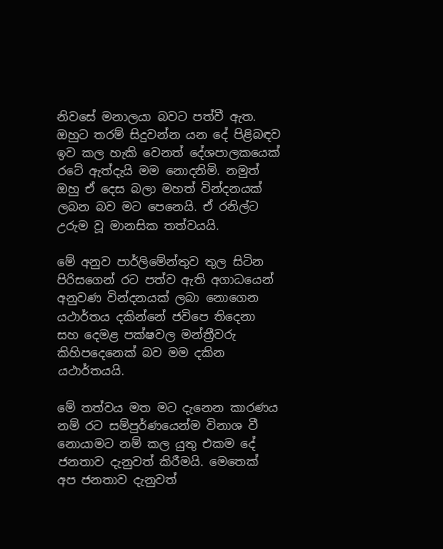නිවසේ මනාලයා බවට පත්වී ඇත. ඔහුට තරම් සිදුවන්න යන දේ පිළිබඳව ඉව කල හැකි වෙනත් දේශපාලකයෙක් රටේ ඇත්දැයි මම නොදනිමි. නමුත් ඔහු ඒ දෙස බලා මහත් වින්දනයක් ලබන බව මට පෙනෙයි. ඒ රනිල්ට උරුම වූ මානසික තත්වයයි.

මේ අනුව පාර්ලිමේන්තුව තුල සිටින පිරිසගෙන් රට පත්ව ඇති අගාධයෙන් අනුවණ වින්දනයක් ලබා නොගෙන යථාර්තය දකින්නේ ජවිපෙ තිදෙනා සහ දෙමළ පක්ෂවල මන්ත්‍රීවරු කිහිපදෙනෙක් බව මම දකින යථාර්තයයි.

මේ තත්වය මත මට දැනෙන කාරණය නම් රට සම්පුර්ණයෙන්ම විනාශ වී නොයාමට නම් කල යුතු එකම දේ ජනතාව දැනුවත් කිරීමයි. මෙතෙක් අප ජනතාව දැනුවත්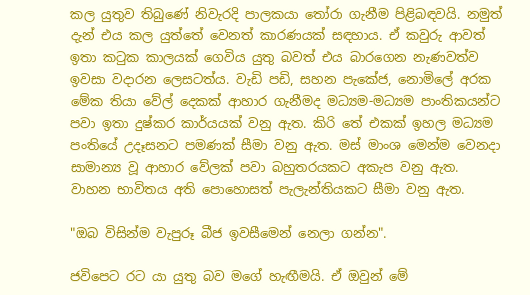කල යුතුව තිබුණේ නිවැරදි පාලකයා තෝරා ගැනීම පිළිබඳවයි. නමුත් දැන් එය කල යුත්තේ වෙනත් කාරණයක් සඳහාය. ඒ කවුරු ආවත් ඉතා කටුක කාලයක් ගෙවිය යුතු බවත් එය බාරගෙන නැණවත්ව ඉවසා වදාරන ලෙසටත්ය. වැඩි පඩි, සහන පැකේජ, නොමිලේ අරක මේක තියා වේල් දෙකක් ආහාර ගැනීමද මධ්‍යම-මධ්‍යම පාංතිකයන්ට පවා ඉතා දුෂ්කර කාර්යයක් වනු ඇත. කිරි තේ එකක් ඉහල මධ්‍යම පංතියේ උදෑසනට පමණක් සීමා වනු ඇත. මස් මාංශ මෙන්ම වෙනදා සාමාන්‍ය වූ ආහාර වේලක් පවා බහුතරයකට අකැප වනු ඇත. වාහන භාවිතය අති පොහොසත් පැලැන්තියකට සීමා වනු ඇත.

"ඔබ විසින්ම වැපුරූ බීජ ඉවසීමෙන් නෙලා ගන්න".

ජවිපෙට රට යා යුතු බව මගේ හැඟීමයි. ඒ ඔවුන් මේ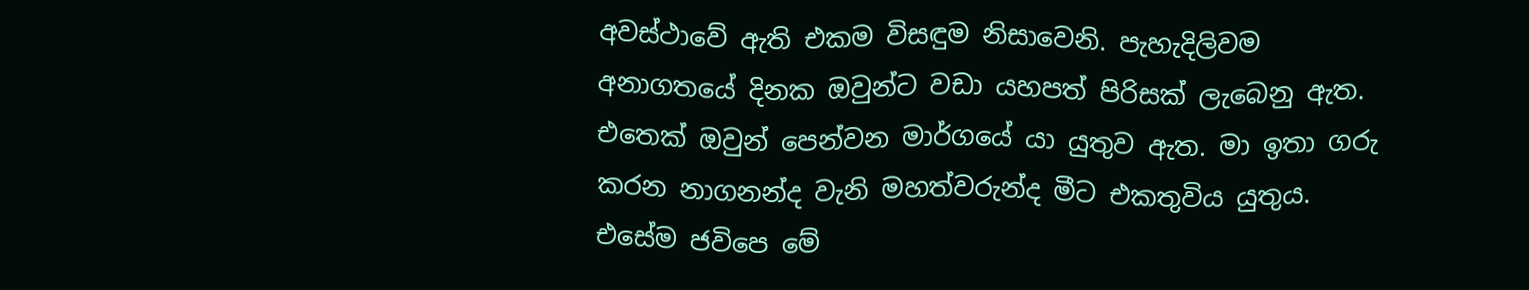අවස්ථාවේ ඇති එකම විසඳුම නිසාවෙනි. පැහැදිලිවම අනාගතයේ දිනක ඔවුන්ට වඩා යහපත් පිරිසක් ලැබෙනු ඇත. එතෙක් ඔවුන් පෙන්වන මාර්ගයේ යා යුතුව ඇත. මා ඉතා ගරු කරන නාගනන්ද වැනි මහත්වරුන්ද මීට එකතුවිය යුතුය. එසේම ජවිපෙ මේ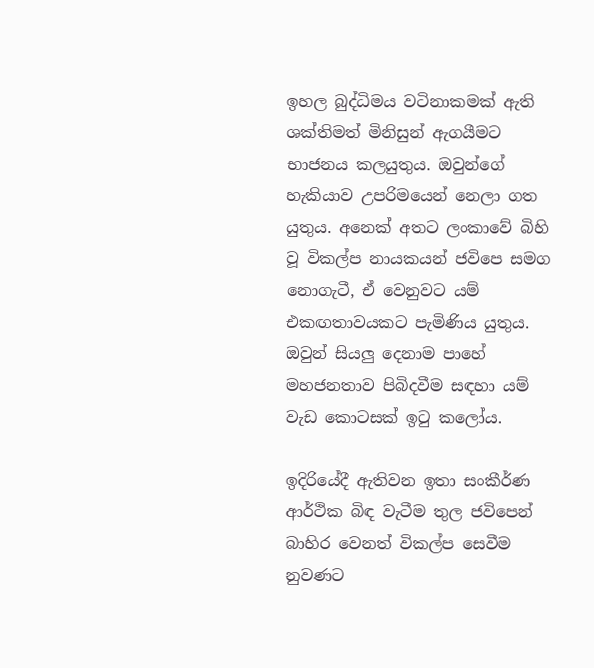ඉහල බුද්ධිමය වටිනාකමක් ඇති ශක්තිමත් මිනිසුන් ඇගයීමට භාජනය කලයුතුය. ඔවුන්ගේ හැකියාව උපරිමයෙන් නෙලා ගත යුතුය. අනෙක් අතට ලංකාවේ බිහි වූ විකල්ප නායකයන් ජවිපෙ සමග නොගැටී, ඒ වෙනුවට යම් එකඟතාවයකට පැමිණිය යුතුය. ඔවුන් සියලු දෙනාම පාහේ මහජනතාව පිබිදවීම සඳහා යම් වැඩ කොටසක් ඉටු කලෝය.

ඉදිරියේදී ඇතිවන ඉතා සංකීර්ණ ආර්ථික බිඳ වැටීම තුල ජවිපෙන් බාහිර වෙනත් විකල්ප සෙවීම නුවණට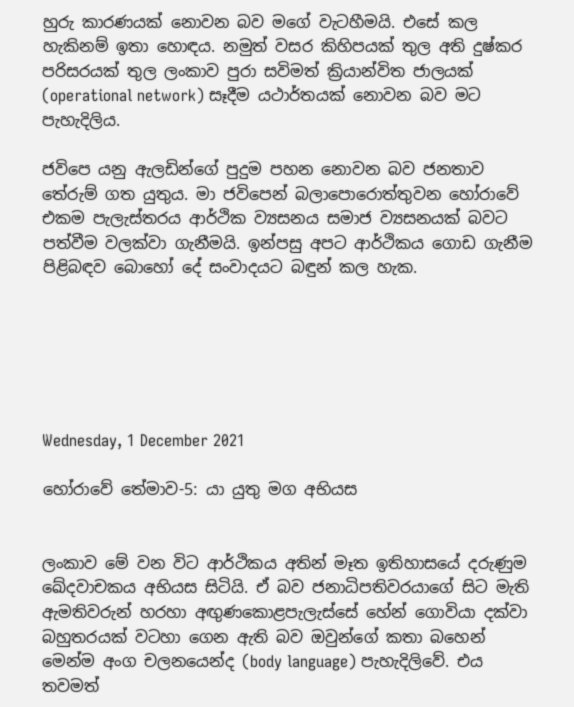හුරු කාරණයක් නොවන බව මගේ වැටහීමයි. එසේ කල හැකිනම් ඉතා හොඳය. නමුත් වසර කිහිපයක් තුල අති දුෂ්කර පරිසරයක් තුල ලංකාව පුරා සවිමත් ක්‍රියාන්විත ජාලයක් (operational network) සෑදීම යථාර්තයක් නොවන බව මට පැහැදිලිය.

ජවිපෙ යනු ඇලඩින්ගේ පුදුම පහන නොවන බව ජනතාව තේරුම් ගත යුතුය. මා ජවිපෙන් බලාපොරොත්තුවන හෝරාවේ එකම පැලැස්තරය ආර්ථික ව්‍යසනය සමාජ ව්‍යසනයක් බවට පත්වීම වලක්වා ගැනීමයි. ඉන්පසු අපට ආර්ථිකය ගොඩ ගැනීම පිළිබඳව බොහෝ දේ සංවාදයට බඳුන් කල හැක.






Wednesday, 1 December 2021

හෝරාවේ තේමාව-5: යා යුතු මග අභියස


ලංකාව මේ වන විට ආර්ථිකය අතින් මෑත ඉතිහාසයේ දරුණුම ඛේදවාචකය අභියස සිටියි. ඒ බව ජනාධිපතිවරයාගේ සිට මැති ඇමතිවරුන් හරහා අඟුණකොළපැලැස්සේ හේන් ගොවියා දක්වා බහුතරයක් වටහා ගෙන ඇති බව ඔවුන්ගේ කතා බහෙන් මෙන්ම අංග චලනයෙන්ද (body language) පැහැදිලිවේ. එය තවමත්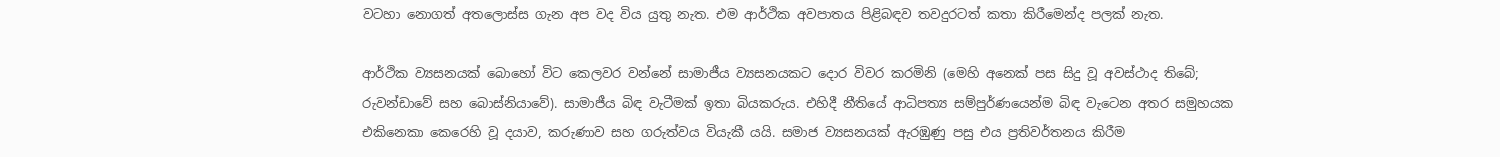වටහා නොගත් අතලොස්ස ගැන අප වද විය යුතු නැත. එම ආර්ථික අවපාතය පිළිබඳව තවදුරටත් කතා කිරීමෙන්ද පලක් නැත.

ආර්ථික ව්‍යසනයක් බොහෝ විට කෙලවර වන්නේ සාමාජීය ව්‍යසනයකට දොර විවර කරමිනි (මෙහි අනෙක් පස සිදු වූ අවස්ථාද තිබේ; රුවන්ඩාවේ සහ බොස්නියාවේ). සාමාජීය බිඳ වැටීමක් ඉතා බියකරුය. එහිදී නීතියේ ආධිපත්‍ය සම්පුර්ණයෙන්ම බිඳ වැටෙන අතර සමුහයක එකිනෙකා කෙරෙහි වූ දයාව, කරුණාව සහ ගරුත්වය වියැකී යයි. සමාජ ව්‍යසනයක් ඇරඹුණු පසු එය ප්‍රතිවර්තනය කිරීම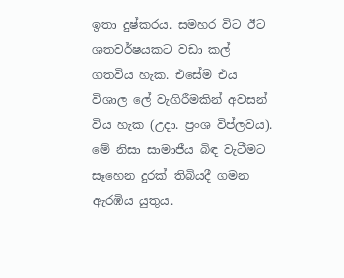ඉතා දුෂ්කරය. සමහර විට ඊට ශතවර්ෂයකට වඩා කල් ගතවිය හැක. එසේම එය විශාල ලේ වැගිරීමකින් අවසන් විය හැක (උදා. ප්‍රංශ විප්ලවය). මේ නිසා සාමාජීය බිඳ වැටීමට සෑහෙන දුරක් තිබියදී ගමන ඇරඹිය යුතුය.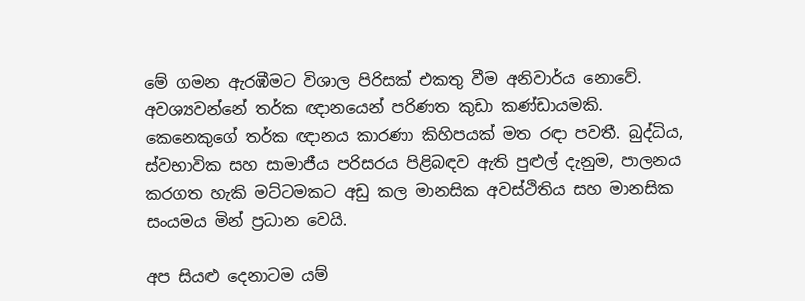මේ ගමන ඇරඹීමට විශාල පිරිසක් එකතු වීම අනිවාර්ය නොවේ. අවශ්‍යවන්නේ තර්ක ඥානයෙන් පරිණත කුඩා කණ්ඩායමකි. කෙනෙකුගේ තර්ක ඥානය කාරණා කිහිපයක් මත රඳා පවතී. බුද්ධිය, ස්වභාවික සහ සාමාජීය පරිසරය පිළිබඳව ඇති පුළුල් දැනුම, පාලනය කරගත හැකි මට්ටමකට අඩු කල මානසික අවස්ථිතිය සහ මානසික සංයමය මින් ප්‍රධාන වෙයි.

අප සියළු දෙනාටම යම්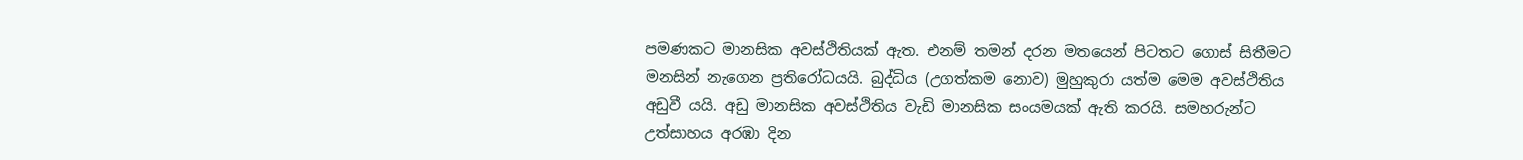පමණකට මානසික අවස්ථිතියක් ඇත. එනම් තමන් දරන මතයෙන් පිටතට ගොස් සිතීමට මනසින් නැගෙන ප්‍රතිරෝධයයි. බුද්ධිය (උගත්කම නොව) මුහුකුරා යත්ම මෙම අවස්ථිතිය අඩුවී යයි. අඩු මානසික අවස්ථිතිය වැඩි මානසික සංයමයක් ඇති කරයි. සමහරුන්ට උත්සාහය අරඹා දින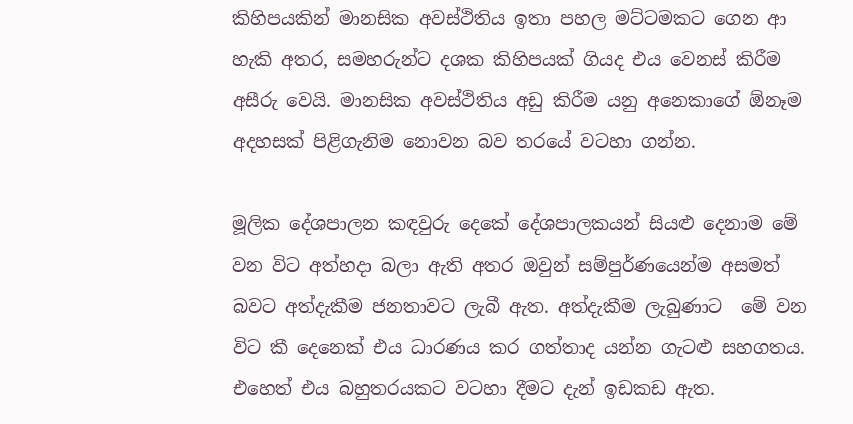කිහිපයකින් මානසික අවස්ථිතිය ඉතා පහල මට්ටමකට ගෙන ආ හැකි අතර, සමහරුන්ට දශක කිහිපයක් ගියද එය වෙනස් කිරීම අසීරු වෙයි. මානසික අවස්ථිතිය අඩු කිරීම යනු අනෙකාගේ ඕනෑම අදහසක් පිළිගැනිම නොවන බව තරයේ වටහා ගන්න.

මූලික දේශපාලන කඳවුරු දෙකේ දේශපාලකයන් සියළු දෙනාම මේ වන විට අත්හදා බලා ඇති අතර ඔවුන් සම්පුර්ණයෙන්ම අසමත් බවට අත්දැකීම ජනතාවට ලැබී ඇත. අත්දැකීම ලැබුණාට  මේ වන විට කී දෙනෙක් එය ධාරණය කර ගත්තාද යන්න ගැටළු සහගතය. එහෙත් එය බහුතරයකට වටහා දීමට දැන් ඉඩකඩ ඇත.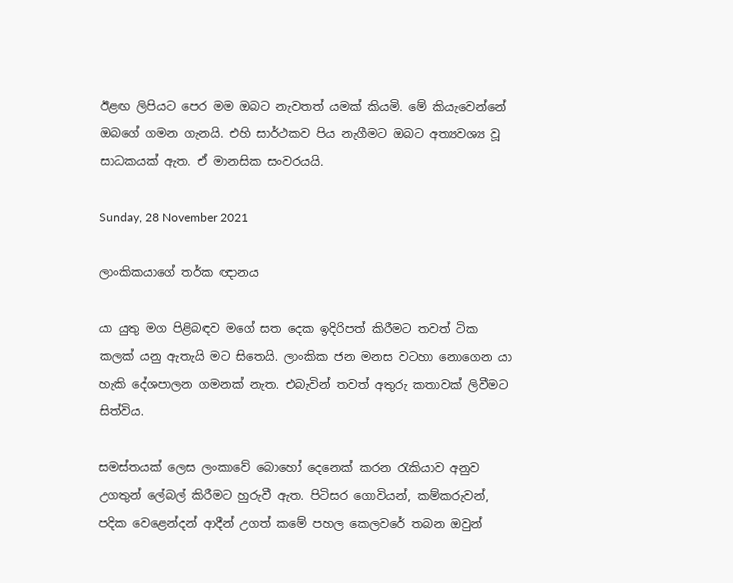ඊළඟ ලිපියට පෙර මම ඔබට නැවතත් යමක් කියමි. මේ කියැවෙන්නේ ඔබගේ ගමන ගැනයි. එහි සාර්ථකව පිය නැගීමට ඔබට අත්‍යවශ්‍ය වූ සාධකයක් ඇත. ඒ මානසික සංවරයයි.

Sunday, 28 November 2021

ලාංකිකයාගේ තර්ක ඥානය

යා යුතු මග පිළිබඳව මගේ සත දෙක ඉදිරිපත් කිරීමට තවත් ටික කලක් යනු ඇතැයි මට සිතෙයි. ලාංකික ජන මනස වටහා නොගෙන යා හැකි දේශපාලන ගමනක් නැත. එබැවින් තවත් අතුරු කතාවක් ලිවීමට සිත්විය.

සමස්තයක් ලෙස ලංකාවේ බොහෝ දෙනෙක් කරන රැකියාව අනුව උගතුන් ලේබල් කිරීමට හුරුවී ඇත. පිටිසර ගොවියන්, කම්කරුවන්, පදික වෙළෙන්දන් ආදීන් උගත් කමේ පහල කෙලවරේ තබන ඔවුන්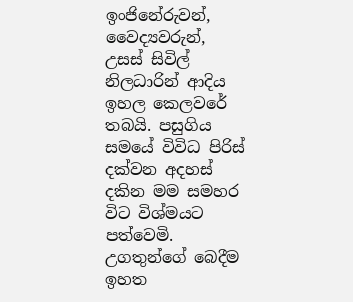ඉංජිනේරුවන්, වෛද්‍යවරුන්, උසස් සිවිල් නිලධාරින් ආදිය ඉහල කෙලවරේ තබයි. පසුගිය සමයේ විවිධ පිරිස් දක්වන අදහස් දකින මම සමහර විට විශ්මයට පත්වෙමි. උගතුන්ගේ බෙදීම ඉහත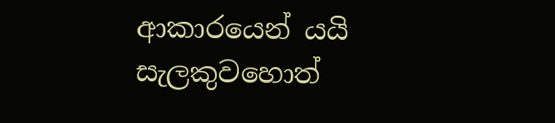ආකාරයෙන් යයි සැලකුවහොත්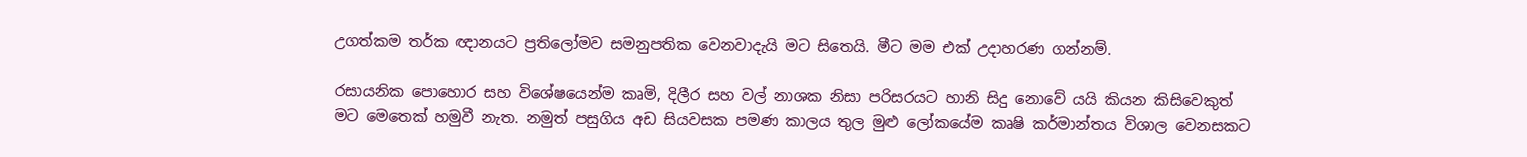උගත්කම තර්ක ඥානයට ප්‍රතිලෝමව සමනුපතික වෙනවාදැයි මට සිතෙයි. මීට මම එක් උදාහරණ ගන්නම්.

රසායනික පොහොර සහ විශේෂයෙන්ම කෘමි, දිලීර සහ වල් නාශක නිසා පරිසරයට හානි සිදු නොවේ යයි කියන කිසිවෙකුත් මට මෙතෙක් හමුවී නැත. නමුත් පසුගිය අඩ සියවසක පමණ කාලය තුල මුළු ලෝකයේම කෘෂි කර්මාන්තය විශාල වෙනසකට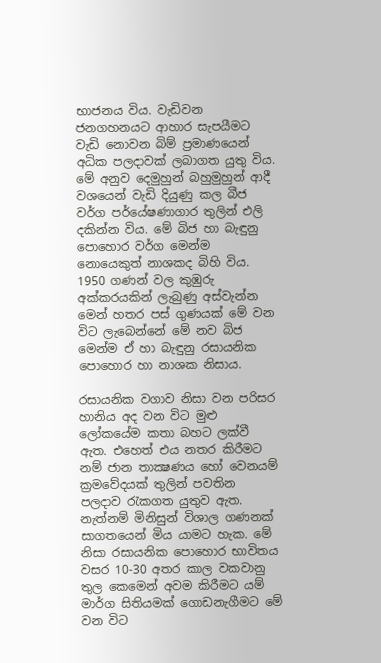භාජනය විය. වැඩිවන ජනගහනයට ආහාර සැපයීමට වැඩි නොවන බිම් ප්‍රමාණයෙන් අධික පලදාවක් ලබාගත යුතු විය. මේ අනුව දෙමුහුන් බහුමුහුන් ආදී වශයෙන් වැඩි දියුණු කල බීජ වර්ග පර්යේෂණාගාර තුලින් එලි දකින්න විය. මේ බිජ හා බැඳුනු පොහොර වර්ග මෙන්ම නොයෙකුත් නාශකද බිහි විය. 1950 ගණන් වල කුඹුරු අක්කරයකින් ලැබුණු අස්වැන්න මෙන් හතර පස් ගුණයක් මේ වන විට ලැබෙන්නේ මේ නව බිජ මෙන්ම ඒ හා බැඳුනු රසායනික පොහොර හා නාශක නිසාය.

රසායනික වගාව නිසා වන පරිසර හානිය අද වන විට මුළු ලෝකයේම කතා බහට ලක්වී ඇත. එහෙත් එය නතර කිරීමට නම් ජාන තාක්‍ෂණය හෝ වෙනයම් ක්‍රමවේදයක් තුලින් පවතින පලදාව රැකගත යුතුව ඇත. නැත්නම් මිනිසුන් විශාල ගණනක් සාගතයෙන් මිය යාමට හැක. මේ නිසා රසායනික පොහොර භාවිතය  වසර 10-30 අතර කාල වකවානු තුල කෙමෙන් අවම කිරීමට යම් මාර්ග සිතියමක් ගොඩනැගීමට මේ වන විට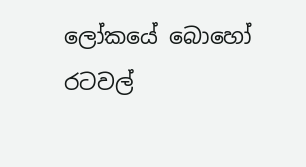ලෝකයේ බොහෝ රටවල්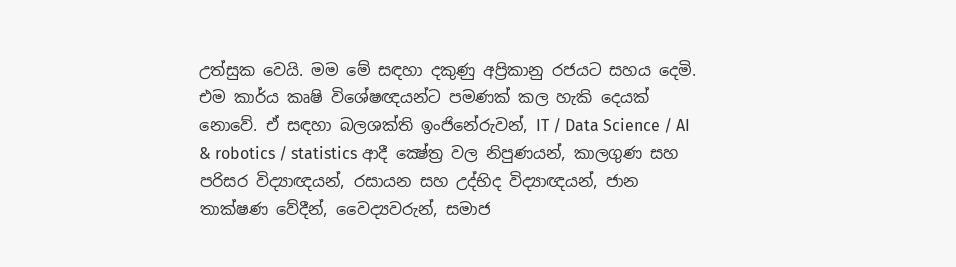උත්සුක වෙයි. මම මේ සඳහා දකුණු අප්‍රිකානු රජයට සහය දෙමි. එම කාර්ය කෘෂි විශේෂඥයන්ට පමණක් කල හැකි දෙයක් නොවේ. ඒ සඳහා බලශක්ති ඉංජිනේරුවන්, IT / Data Science / AI & robotics / statistics ආදී ක්‍ෂේත්‍ර වල නිපුණයන්, කාලගුණ සහ පරිසර විද්‍යාඥයන්, රසායන සහ උද්භිද විද්‍යාඥයන්, ජාන තාක්ෂණ වේදීන්, වෛද්‍යවරුන්, සමාජ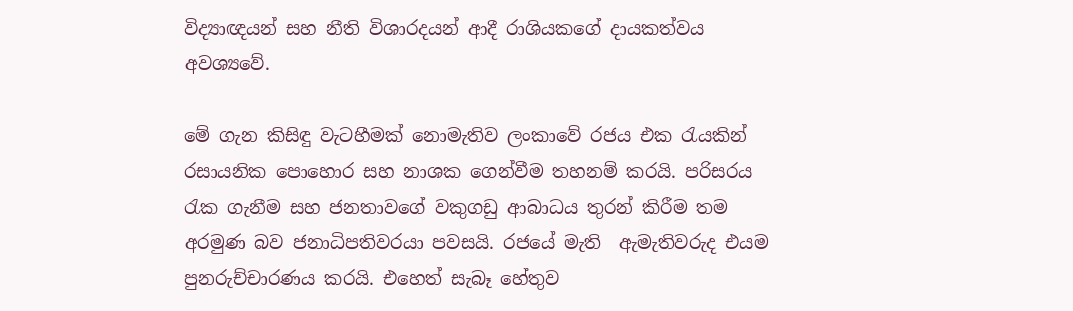විද්‍යාඥයන් සහ නීති විශාරදයන් ආදී රාශියකගේ දායකත්වය අවශ්‍යවේ.

මේ ගැන කිසිඳු වැටහීමක් නොමැතිව ලංකාවේ රජය එක රැයකින් රසායනික පොහොර සහ නාශක ගෙන්වීම තහනම් කරයි. පරිසරය රැක ගැනීම සහ ජනතාවගේ වකුගඩු ආබාධය තුරන් කිරීම තම අරමුණ බව ජනාධිපතිවරයා පවසයි. රජයේ මැති  ඇමැතිවරුද එයම පුනරුච්චාරණය කරයි. එහෙත් සැබෑ හේතුව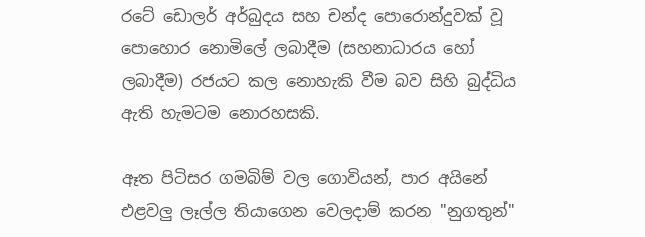රටේ ඩොලර් අර්බුදය සහ චන්ද පොරොන්දුවක් වූ පොහොර නොමිලේ ලබාදීම (සහනාධාරය හෝ ලබාදීම) රජයට කල නොහැකි වීම බව සිහි බුද්ධිය ඇති හැමටම නොරහසකි.

ඈත පිටිසර ගමබිම් වල ගොවියන්, පාර අයිනේ එළවලු ලෑල්ල තියාගෙන වෙලදාම් කරන "නුගතුන්"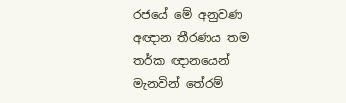රජයේ මේ අනුවණ අඥාන තීරණය තම තර්ක ඥානයෙන් මැනවින් තේරම්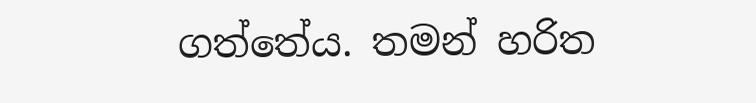ගත්තේය. තමන් හරිත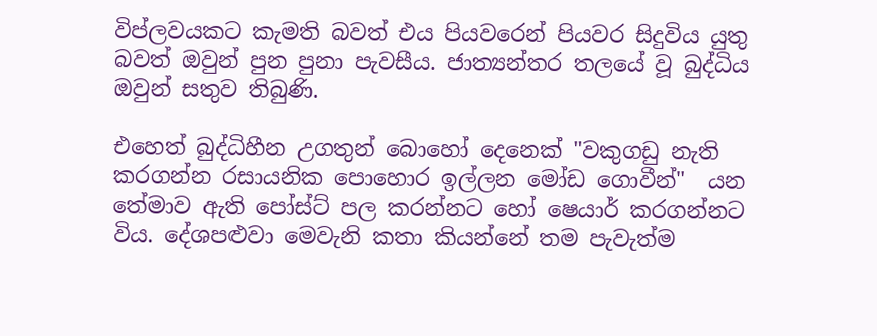විප්ලවයකට කැමති බවත් එය පියවරෙන් පියවර සිදුවිය යුතු බවත් ඔවුන් පුන පුනා පැවසීය. ජාත්‍යන්තර තලයේ වූ බුද්ධිය ඔවුන් සතුව තිබුණි.

එහෙත් බුද්ධිහීන උගතුන් බොහෝ දෙනෙක් "වකුගඩු නැති කරගන්න රසායනික පොහොර ඉල්ලන මෝඩ ගොවීන්"  යන තේමාව ඇති පෝස්ට් පල කරන්නට හෝ ෂෙයාර් කරගන්නට විය. දේශපළුවා මෙවැනි කතා කියන්නේ තම පැවැත්ම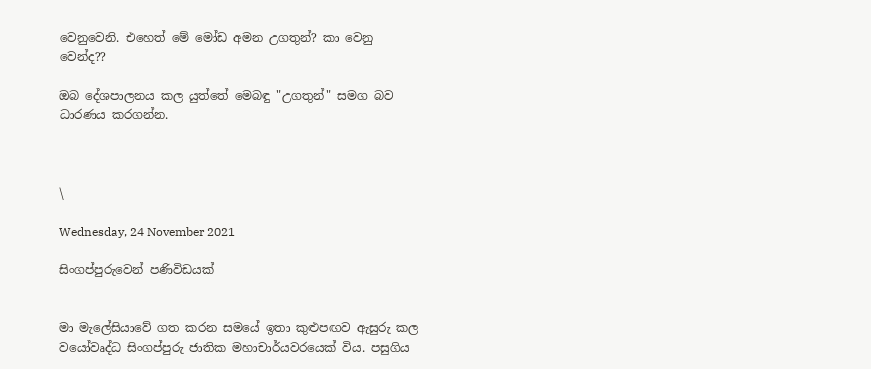වෙනුවෙනි. එහෙත් මේ මෝඩ අමන උගතුන්? කා වෙනු වෙන්ද??

ඔබ දේශපාලනය කල යුත්තේ මෙබඳු "උගතුන්" සමග බව ධාරණය කරගන්න.



\

Wednesday, 24 November 2021

සිංගප්පුරුවෙන් පණිවිඩයක්


මා මැලේසියාවේ ගත කරන සමයේ ඉතා කුළුපඟව ඇසුරු කල වයෝවෘද්ධ සිංගප්පුරු ජාතික මහාචාර්යවරයෙක් විය. පසුගිය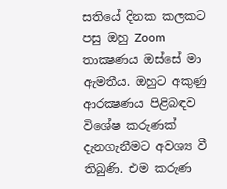සතියේ දිනක කලකට පසු ඔහු Zoom තාක්‍ෂණය ඔස්සේ මා ඇමතීය. ඔහුට අකුණු ආරක්‍ෂණය පිළිබඳව විශේෂ කරුණක් දැනගැනීමට අවශ්‍ය වී තිබුණි. එම කරුණ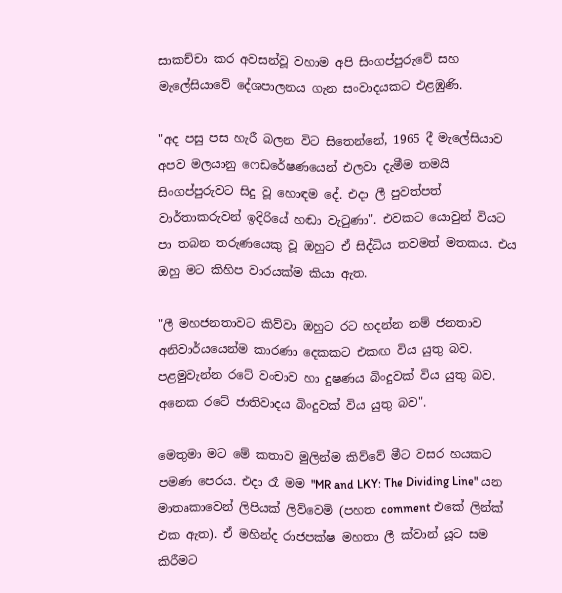සාකච්චා කර අවසන්වූ වහාම අපි සිංගප්පුරුවේ සහ මැලේසියාවේ දේශපාලනය ගැන සංවාදයකට එළඹුණි.

"අද පසු පස හැරී බලන විට සිතෙන්නේ, 1965 දී මැලේසියාව අපව මලයානු ෆෙඩරේෂණයෙන් එලවා දැමීම තමයි සිංගප්පුරුවට සිදු වූ හොඳම දේ. එදා ලී පුවත්පත් වාර්තාකරුවන් ඉදිරියේ හඬා වැටුණා". එවකට යොවුන් වියට පා තබන තරුණයෙකු වූ ඔහුට ඒ සිද්ධිය තවමත් මතකය. එය ඔහු මට කිහිප වාරයක්ම කියා ඇත.

"ලී මහජනතාවට කිව්වා ඔහුට රට හදන්න නම් ජනතාව අනිවාර්යයෙන්ම කාරණා දෙකකට එකඟ විය යුතු බව. පළමුවැන්න රටේ වංචාව හා දුෂණය බිංදුවක් විය යුතු බව. අනෙක රටේ ජාතිවාදය බිංදුවක් විය යුතු බව".

මෙතුමා මට මේ කතාව මුලින්ම කිව්වේ මීට වසර හයකට පමණ පෙරය. එදා රෑ මම "MR and LKY: The Dividing Line" යන මාතෘකාවෙන් ලිපියක් ලිව්වෙමි (පහත comment එකේ ලින්ක් එක ඇත). ඒ මහින්ද රාජපක්ෂ මහතා ලී ක්වාන් යූට සම කිරීමට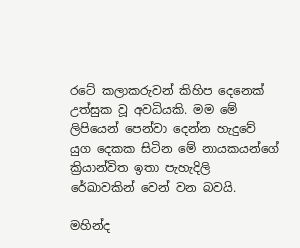රටේ කලාකරුවන් කිහිප දෙනෙක් උත්සුක වූ අවධියකි. මම මේ ලිපියෙන් පෙන්වා දෙන්න හැදුවේ යුග දෙකක සිටින මේ නායකයන්ගේ ක්‍රියාන්විත ඉතා පැහැදිලි රේඛාවකින් වෙන් වන බවයි.

මහින්ද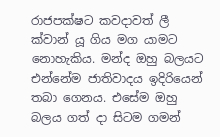රාජපක්ෂට කවදාවත් ලී ක්වාන් යූ ගිය මග යාමට නොහැකිය. මන්ද ඔහු බලයට එන්නේම ජාතිවාදය ඉදිරියෙන් තබා ගෙනය. එසේම ඔහු බලය ගත් දා සිටම ගමන්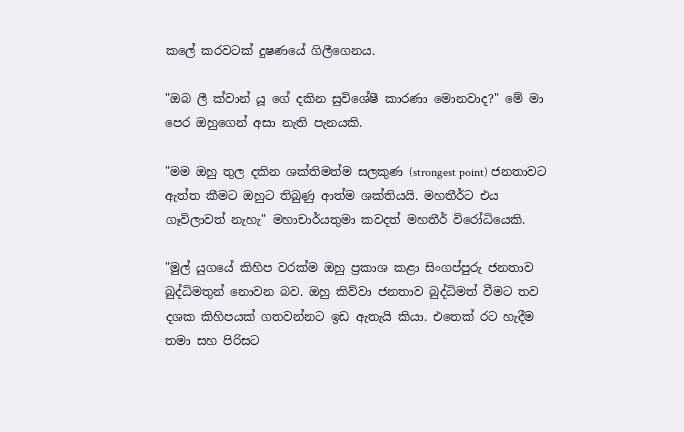කලේ කරවටක් දුෂණයේ ගිලීගෙනය.

"ඔබ ලී ක්වාන් යූ ගේ දකින සුවිශේෂී කාරණා මොනවාද?" මේ මා පෙර ඔහුගෙන් අසා නැති පැනයකි.

"මම ඔහු තුල දකින ශක්තිමත්ම සලකුණ (strongest point) ජනතාවට ඇත්ත කීමට ඔහුට තිබුණු ආත්ම ශක්තියයි. මහතීර්ට එය ගෑවිලාවත් නැහැ" මහාචාර්යතුමා කවදත් මහතීර් විරෝධියෙකි.

"මුල් යුගයේ කිහිප වරක්ම ඔහු ප්‍රකාශ කළා සිංගප්පුරු ජනතාව බුද්ධිමතුන් නොවන බව. ඔහු කිව්වා ජනතාව බුද්ධිමත් වීමට තව දශක කිහිපයක් ගතවන්නට ඉඩ ඇතැයි කියා. එතෙක් රට හැදීම තමා සහ පිරිසට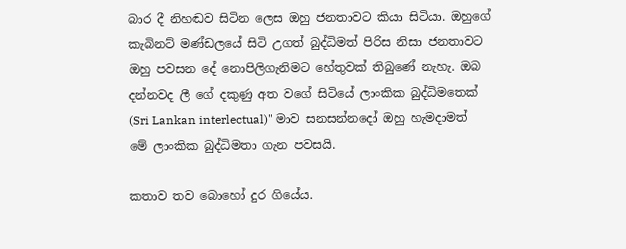බාර දී නිහඬව සිටින ලෙස ඔහු ජනතාවට කියා සිටියා. ඔහුගේ කැබිනට් මණ්ඩලයේ සිටි උගත් බුද්ධිමත් පිරිස නිසා ජනතාවට ඔහු පවසන දේ නොපිලිගැනිමට හේතුවක් තිබුණේ නැහැ. ඔබ දන්නවද ලී ගේ දකුණු අත වගේ සිටියේ ලාංකික බුද්ධිමතෙක් (Sri Lankan interlectual)" මාව සනසන්නදෝ ඔහු හැමදාමත් මේ ලාංකික බුද්ධිමතා ගැන පවසයි.

කතාව තව බොහෝ දුර ගියේය.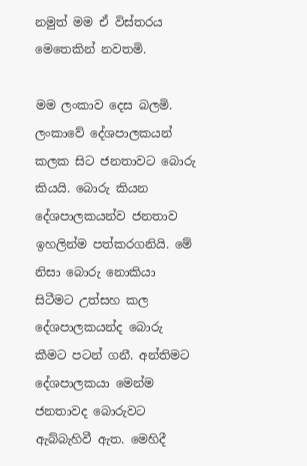නමුත් මම ඒ විස්තරය මෙතෙකින් නවතමි.

මම ලංකාව දෙස බලමි. ලංකාවේ දේශපාලකයන් කලක සිට ජනතාවට බොරු කියයි. බොරු කියන දේශපාලකයන්ව ජනතාව ඉහලින්ම පත්කරගනියි. මේ නිසා බොරු නොකියා සිටීමට උත්සහ කල දේශපාලකයන්ද බොරු කීමට පටන් ගනී. අන්තිමට දේශපාලකයා මෙන්ම ජනතාවද බොරුවට ඇබ්බැහිවී ඇත. මෙහිදී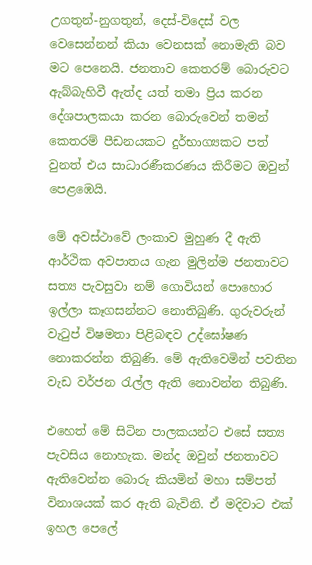උගතුන්-නුගතුන්, දෙස්-විදෙස් වල වෙසෙන්නන් කියා වෙනසක් නොමැති බව මට පෙනෙයි. ජනතාව කෙතරම් බොරුවට ඇබ්බැහිවී ඇත්ද යත් තමා ප්‍රිය කරන දේශපාලකයා කරන බොරුවෙන් තමන් කෙතරම් පීඩනයකට දුර්භාග්‍යකට පත් වුනත් එය සාධාරණීකරණය කිරීමට ඔවුන් පෙළඹෙයි.

මේ අවස්ථාවේ ලංකාව මුහුණ දී ඇති ආර්ථික අවපාතය ගැන මුලින්ම ජනතාවට සත්‍ය පැවසුවා නම් ගොවියන් පොහොර ඉල්ලා කෑගසන්නට නොතිබුණි. ගුරුවරුන් වැටුප් විෂමතා පිළිබඳව උද්ඝෝෂණ නොකරන්න තිබුණි. මේ ඇතිවෙමින් පවතින වැඩ වර්ජන රැල්ල ඇති නොවන්න තිබුණි.

එහෙත් මේ සිටින පාලකයන්ට එසේ සත්‍ය පැවසිය නොහැක. මන්ද ඔවුන් ජනතාවට ඇතිවෙන්න බොරු කියමින් මහා සම්පත් විනාශයක් කර ඇති බැවිනි. ඒ මදිවාට එක් ඉහල පෙලේ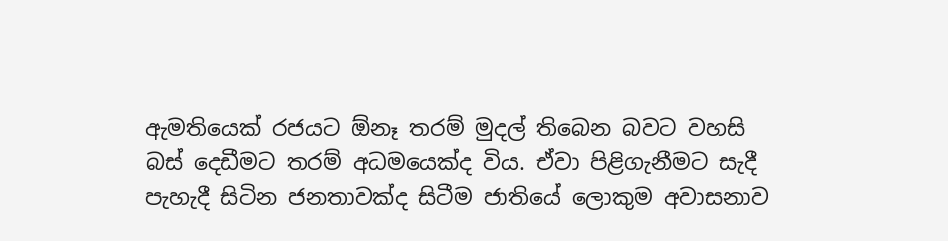ඇමතියෙක් රජයට ඕනෑ තරම් මුදල් තිබෙන බවට වහසි බස් දෙඩීමට තරම් අධමයෙක්ද විය. ඒවා පිළිගැනීමට සැදී පැහැදී සිටින ජනතාවක්ද සිටීම ජාතියේ ලොකුම අවාසනාව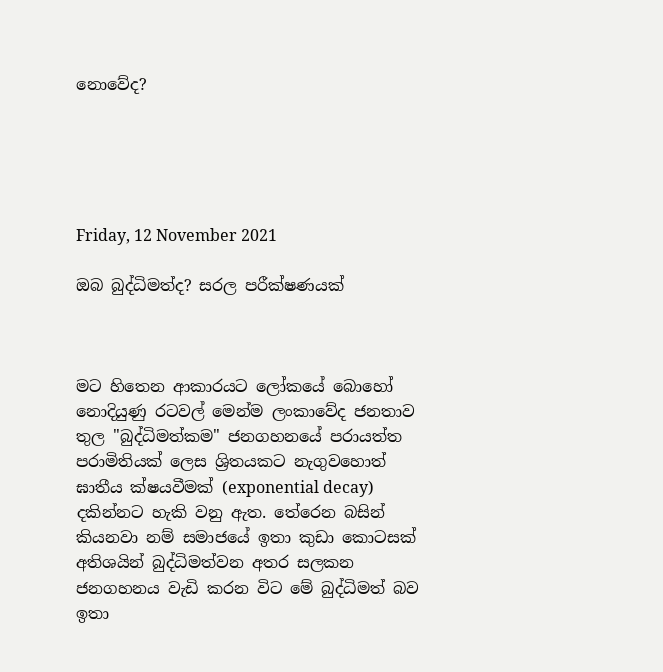නොවේද?





Friday, 12 November 2021

ඔබ බුද්ධිමත්ද? සරල පරීක්ෂණයක්



මට හිතෙන ආකාරයට ලෝකයේ බොහෝ නොදියුණු රටවල් මෙන්ම ලංකාවේද ජනතාව තුල "බුද්ධිමත්කම" ජනගහනයේ පරායත්ත පරාමිතියක් ලෙස ශ්‍රිතයකට නැගුවහොත් ඝාතීය ක්ෂයවීමක් (exponential decay) දකින්නට හැකි වනු ඇත. තේරෙන බසින් කියනවා නම් සමාජයේ ඉතා කුඩා කොටසක් අතිශයින් බුද්ධිමත්වන අතර සලකන ජනගහනය වැඩි කරන විට මේ බුද්ධිමත් බව ඉතා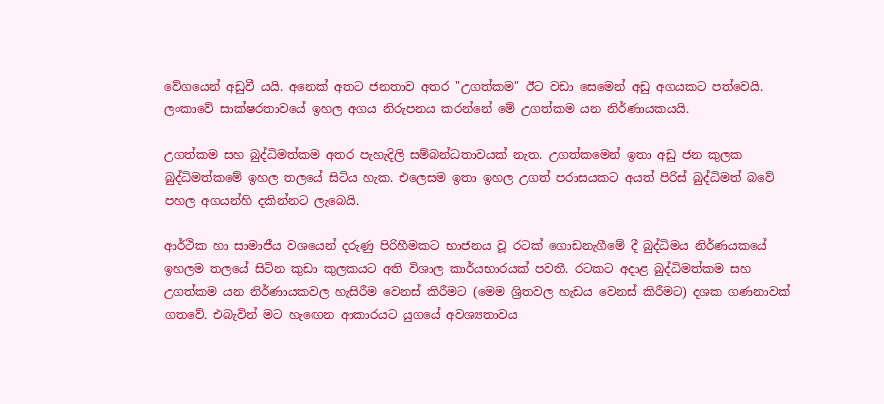වේගයෙන් අඩුවී යයි. අනෙක් අතට ජනතාව අතර "උගත්කම" ඊට වඩා සෙමෙන් අඩු අගයකට පත්වෙයි. ලංකාවේ සාක්ෂරතාවයේ ඉහල අගය නිරුපනය කරන්නේ මේ උගත්කම යන නිර්ණායකයයි.

උගත්කම සහ බුද්ධිමත්කම අතර පැහැදිලි සම්බන්ධතාවයක් නැත. උගත්කමෙන් ඉතා අඩු ජන කුලක බුද්ධිමත්කමේ ඉහල තලයේ සිටිය හැක. එලෙසම ඉතා ඉහල උගත් පරාසයකට අයත් පිරිස් බුද්ධිමත් බවේ පහල අගයන්හි දකින්නට ලැබෙයි.

ආර්ථික හා සාමාජීය වශයෙන් දරුණු පිරිහීමකට භාජනය වූ රටක් ගොඩනැගීමේ දී බුද්ධිමය නිර්ණයකයේ ඉහලම තලයේ සිටින කුඩා කුලකයට අති විශාල කාර්යභාරයක් පවතී. රටකට අදාළ බුද්ධිමත්කම සහ උගත්කම යන නිර්ණායකවල හැසිරීම වෙනස් කිරීමට (මෙම ශ්‍රිතවල හැඩය වෙනස් කිරීමට) දශක ගණනාවක් ගතවේ. එබැවින් මට හැඟෙන ආකාරයට යුගයේ අවශ්‍යතාවය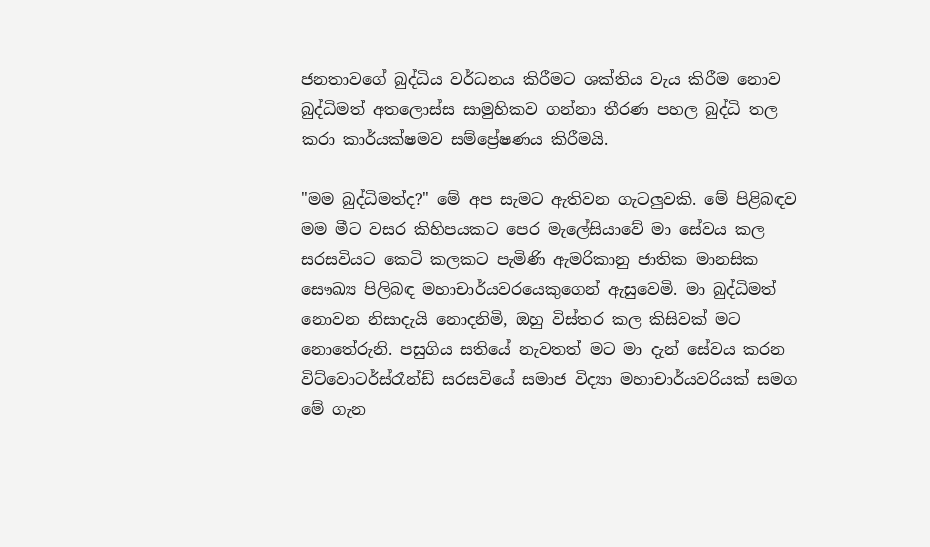ජනතාවගේ බුද්ධිය වර්ධනය කිරීමට ශක්තිය වැය කිරීම නොව බුද්ධිමත් අතලොස්ස සාමුහිකව ගන්නා තීරණ පහල බුද්ධි තල කරා කාර්යක්ෂමව සම්ප්‍රේෂණය කිරීමයි.

"මම බුද්ධිමත්ද?" මේ අප සැමට ඇතිවන ගැටලුවකි. මේ පිළිබඳව මම මීට වසර කිහිපයකට පෙර මැලේසියාවේ මා සේවය කල සරසවියට කෙටි කලකට පැමිණි ඇමරිකානු ජාතික මානසික සෞඛ්‍ය පිලිබඳ මහාචාර්යවරයෙකුගෙන් ඇසුවෙමි. මා බුද්ධිමත් නොවන නිසාදැයි නොදනිමි, ඔහු විස්තර කල කිසිවක් මට නොතේරුනි. පසුගිය සතියේ නැවතත් මට මා දැන් සේවය කරන විට්වොටර්ස්රෑන්ඩ් සරසවියේ සමාජ විද්‍යා මහාචාර්යවරියක් සමග  මේ ගැන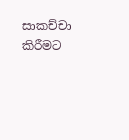සාකච්චා කිරීමට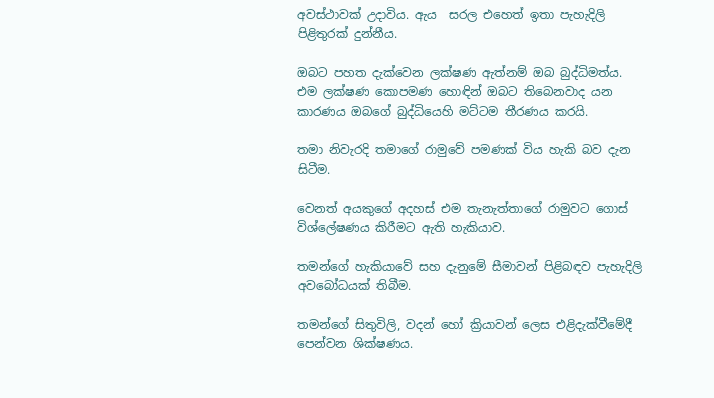අවස්ථාවක් උදාවිය. ඇය  සරල එහෙත් ඉතා පැහැදිලි පිළිතුරක් දුන්නීය.

ඔබට පහත දැක්වෙන ලක්ෂණ ඇත්නම් ඔබ බුද්ධිමත්ය. එම ලක්ෂණ කොපමණ හොඳින් ඔබට තිබෙනවාද යන කාරණය ඔබගේ බුද්ධියෙහි මට්ටම තීරණය කරයි.

තමා නිවැරදි තමාගේ රාමුවේ පමණක් විය හැකි බව දැන සිටීම.

වෙනත් අයකුගේ අදහස් එම තැනැත්තාගේ රාමුවට ගොස් විශ්ලේෂණය කිරීමට ඇති හැකියාව.

තමන්ගේ හැකියාවේ සහ දැනුමේ සීමාවන් පිළිබඳව පැහැදිලි අවබෝධයක් තිබීම.

තමන්ගේ සිතුවිලි, වදන් හෝ ක්‍රියාවන් ලෙස එළිදැක්වීමේදී පෙන්වන ශික්ෂණය.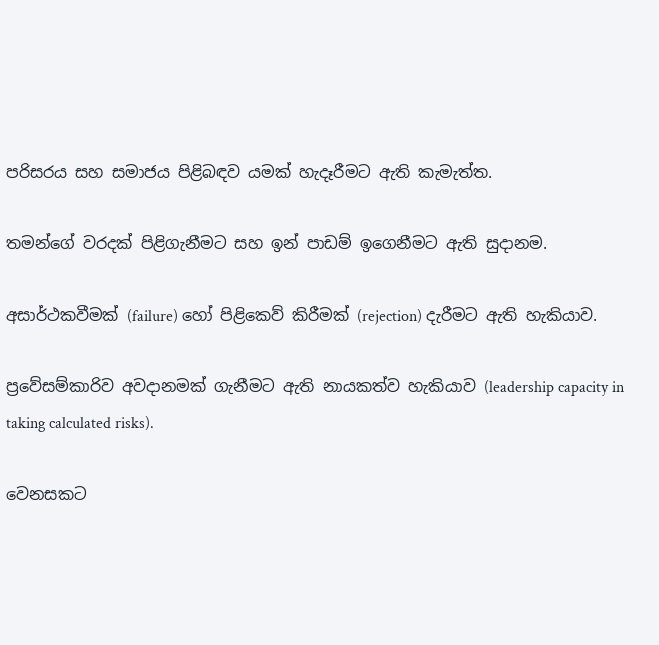පරිසරය සහ සමාජය පිළිබඳව යමක් හැදෑරීමට ඇති කැමැත්ත.

තමන්ගේ වරදක් පිළිගැනීමට සහ ඉන් පාඩම් ඉගෙනීමට ඇති සුදානම.

අසාර්ථකවීමක් (failure) හෝ පිළිකෙව් කිරීමක් (rejection) දැරීමට ඇති හැකියාව.

ප්‍රවේසම්කාරිව අවදානමක් ගැනීමට ඇති නායකත්ව හැකියාව (leadership capacity in taking calculated risks).

වෙනසකට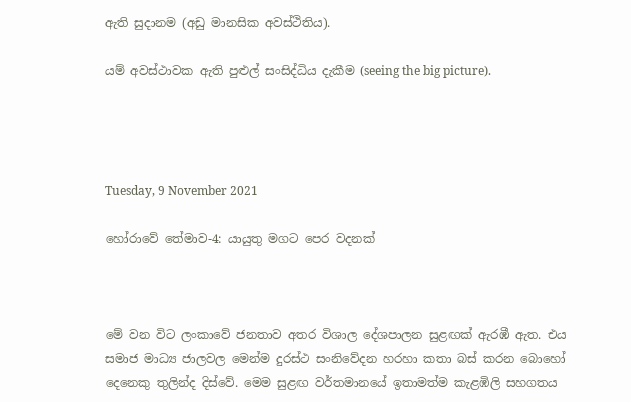ඇති සුදානම (අඩු මානසික අවස්ථිතිය).

යම් අවස්ථාවක ඇති පුළුල් සංසිද්ධිය දැකීම (seeing the big picture).




Tuesday, 9 November 2021

හෝරාවේ තේමාව-4: යායුතු මගට පෙර වදනක්



මේ වන විට ලංකාවේ ජනතාව අතර විශාල දේශපාලන සුළඟක් ඇරඹී ඇත. එය සමාජ මාධ්‍ය ජාලවල මෙන්ම දුරස්ථ සංනිවේදන හරහා කතා බස් කරන බොහෝ දෙනෙකු තුලින්ද දිස්වේ. මෙම සුළඟ වර්තමානයේ ඉතාමත්ම කැළඹිලි සහගතය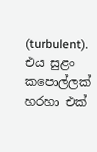(turbulent). එය සුළං කපොල්ලක් හරහා එක්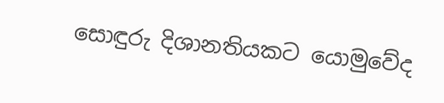සොඳුරු දිශානතියකට යොමුවේද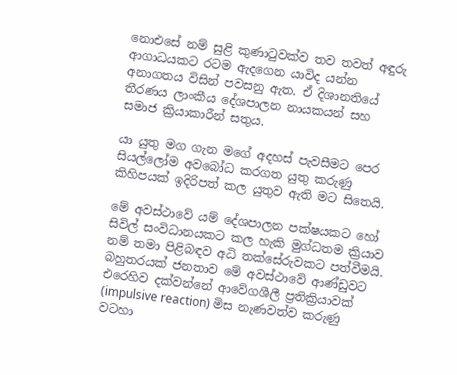නොඑසේ නම් සුළි කුණාටුවක්ව තව තවත් අඳුරු ආගාධයකට රටම ඇදගෙන යාවිද යන්න අනාගතය විසින් පවසනු ඇත. ඒ දිශානතියේ තීරණය ලාංකීය දේශපාලන නායකයන් සහ සමාජ ක්‍රියාකාරීන් සතුය.

යා යුතු මග ගැන මගේ අදහස් පැවසීමට පෙර සියල්ලෝම අවබෝධ කරගත යුතු කරුණු කිහිපයක් ඉදිරිපත් කල යුතුව ඇති මට සිතෙයි.

මේ අවස්ථාවේ යම් දේශපාලන පක්ෂයකට හෝ සිවිල් සංවිධානයකට කල හැකි මුග්ධතම ක්‍රියාව නම් තමා පිළිබඳව අධි තක්සේරුවකට පත්වීමයි. බහුතරයක් ජනතාව මේ අවස්ථාවේ ආණ්ඩුවට එරෙහිව දක්වන්නේ ආවේගශීලී ප්‍රතික්‍රියාවක් (impulsive reaction) මිස නැණවත්ව කරුණු වටහා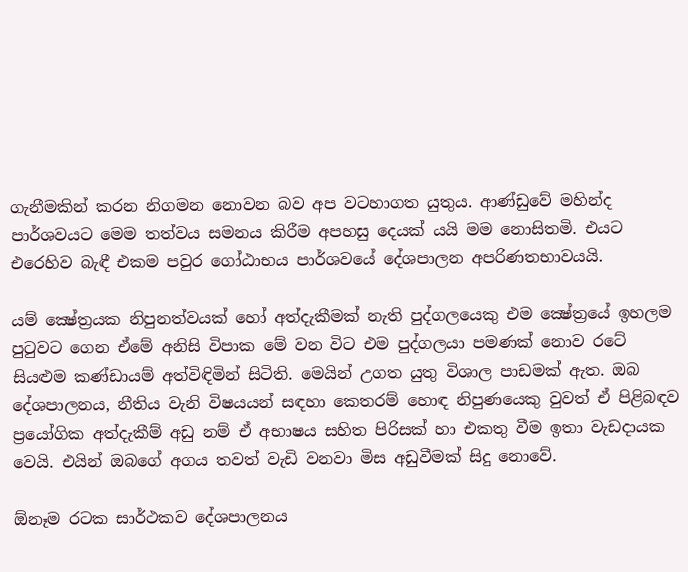ගැනීමකින් කරන නිගමන නොවන බව අප වටහාගත යුතුය. ආණ්ඩුවේ මහින්ද පාර්ශවයට මෙම තත්වය සමනය කිරීම අපහසු දෙයක් යයි මම නොසිතමි. එයට එරෙහිව බැඳී එකම පවුර ගෝඨාභය පාර්ශවයේ දේශපාලන අපරිණතභාවයයි.

යම් ක්‍ෂේත්‍රයක නිපුනත්වයක් හෝ අත්දැකීමක් නැති පුද්ගලයෙකු එම ක්‍ෂේත්‍රයේ ඉහලම පුටුවට ගෙන ඒමේ අනිසි විපාක මේ වන විට එම පුද්ගලයා පමණක් නොව රටේ සියළුම කණ්ඩායම් අත්විඳිමින් සිටිති. මෙයින් උගත යුතු විශාල පාඩමක් ඇත. ඔබ දේශපාලනය, නීතිය වැනි විෂයයන් සඳහා කෙතරම් හොඳ නිපුණයෙකු වුවත් ඒ පිළිබඳව ප්‍රයෝගික අත්දැකීම් අඩු නම් ඒ අභාෂය සහිත පිරිසක් හා එකතු වීම ඉතා වැඩදායක වෙයි. එයින් ඔබගේ අගය තවත් වැඩි වනවා මිස අඩුවීමක් සිදු නොවේ.

ඕනෑම රටක සාර්ථකව දේශපාලනය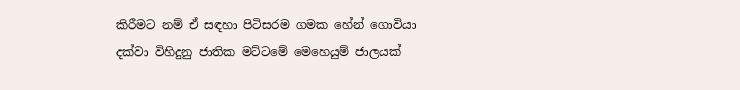කිරීමට නම් ඒ සඳහා පිටිසරම ගමක හේන් ගොවියා දක්වා විහිදුනු ජාතික මට්ටමේ මෙහෙයුම් ජාලයක්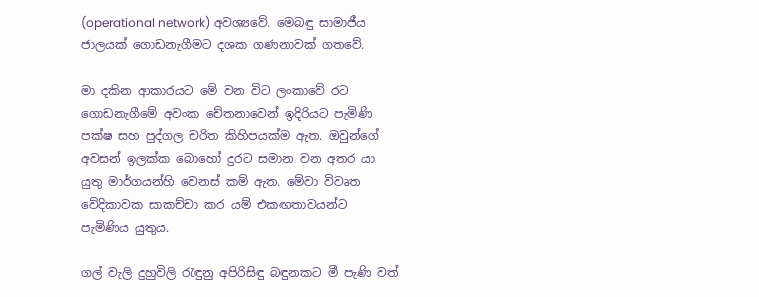(operational network) අවශ්‍යවේ. මෙබඳු සාමාජීය ජාලයක් ගොඩනැගීමට දශක ගණනාවක් ගතවේ.

මා දකින ආකාරයට මේ වන විට ලංකාවේ රට ගොඩනැගීමේ අවංක චේතනාවෙන් ඉදිරියට පැමිණි පක්ෂ සහ පුද්ගල චරිත කිහිපයක්ම ඇත. ඔවුන්ගේ අවසන් ඉලක්ක බොහෝ දුරට සමාන වන අතර යා යුතු මාර්ගයන්හි වෙනස් කම් ඇත. මේවා විවෘත වේදිකාවක සාකච්චා කර යම් එකඟතාවයන්ට පැමිණිය යුතුය.

ගල් වැලි දුහුවිලි රැඳුනු අපිරිසිඳු බඳුනකට මී පැණි වත්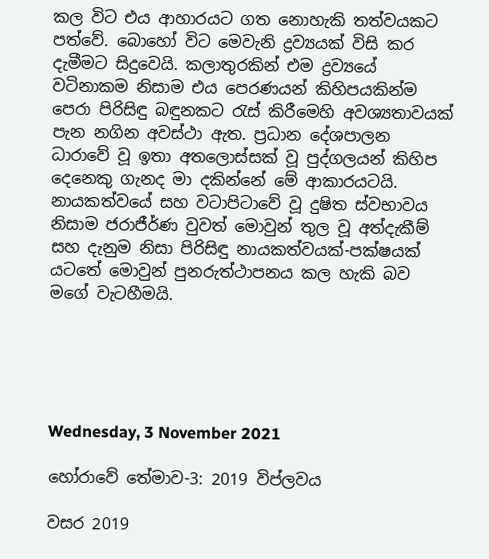කල විට එය ආහාරයට ගත නොහැකි තත්වයකට පත්වේ. බොහෝ විට මෙවැනි ද්‍රව්‍යයක් විසි කර දැමීමට සිදුවෙයි. කලාතුරකින් එම ද්‍රව්‍යයේ වටිනාකම නිසාම එය පෙරණයන් කිහිපයකින්ම පෙරා පිරිසිඳු බඳුනකට රැස් කිරීමෙහි අවශ්‍යතාවයක් පැන නගින අවස්ථා ඇත. ප්‍රධාන දේශපාලන ධාරාවේ වූ ඉතා අතලොස්සක් වූ පුද්ගලයන් කිහිප දෙනෙකු ගැනද මා දකින්නේ මේ ආකාරයටයි. නායකත්වයේ සහ වටාපිටාවේ වූ දුෂිත ස්වභාවය නිසාම ජරාජීර්ණ වුවත් මොවුන් තුල වූ අත්දැකීම් සහ දැනුම නිසා පිරිසිඳු නායකත්වයක්-පක්ෂයක් යටතේ මොවුන් පුනරුත්ථාපනය කල හැකි බව මගේ වැටහීමයි.





Wednesday, 3 November 2021

හෝරාවේ තේමාව-3: 2019 විප්ලවය

වසර 2019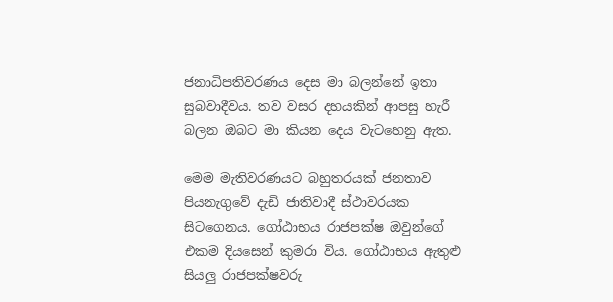ජනාධිපතිවරණය දෙස මා බලන්නේ ඉතා සුබවාදීවය. තව වසර දහයකින් ආපසු හැරී බලන ඔබට මා කියන දෙය වැටහෙනු ඇත.

මෙම මැතිවරණයට බහුතරයක් ජනතාව පියනැගුවේ දැඩි ජාතිවාදී ස්ථාවරයක සිටගෙනය. ගෝඨාභය රාජපක්ෂ ඔවුන්ගේ එකම දියසෙන් කුමරා විය. ගෝඨාභය ඇතුළු සියලු රාජපක්ෂවරු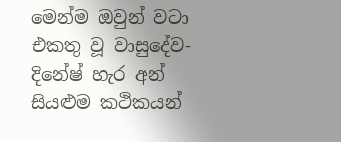මෙන්ම ඔවුන් වටා එකතු වූ වාසුදේව-දිනේෂ් හැර අන් සියළුම කථිකයන්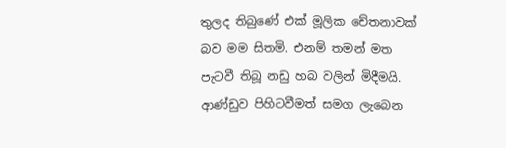තුලද තිබුණේ එක් මූලික චේතනාවක් බව මම සිතමි. එනම් තමන් මත පැටවී තිබූ නඩු හබ වලින් මිදීමයි. ආණ්ඩුව පිහිටවීමත් සමග ලැබෙන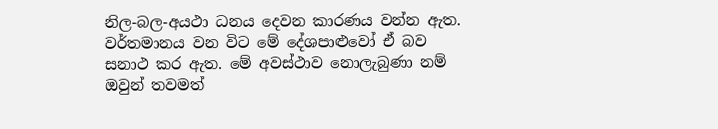නිල-බල-අයථා ධනය දෙවන කාරණය වන්න ඇත. වර්තමානය වන විට මේ දේශපාළුවෝ ඒ බව සනාථ කර ඇත. මේ අවස්ථාව නොලැබුණා නම් ඔවුන් තවමත්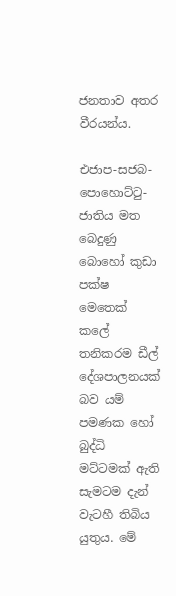ජනතාව අතර වීරයන්ය.

එජාප-සජබ-පොහොට්ටු-ජාතිය මත බෙදුණු බොහෝ කුඩා පක්ෂ මෙතෙක් කලේ තනිකරම ඩීල් දේශපාලනයක් බව යම් පමණක හෝ බුද්ධි මට්ටමක් ඇති සැමටම දැන් වැටහී තිබිය යුතුය. මේ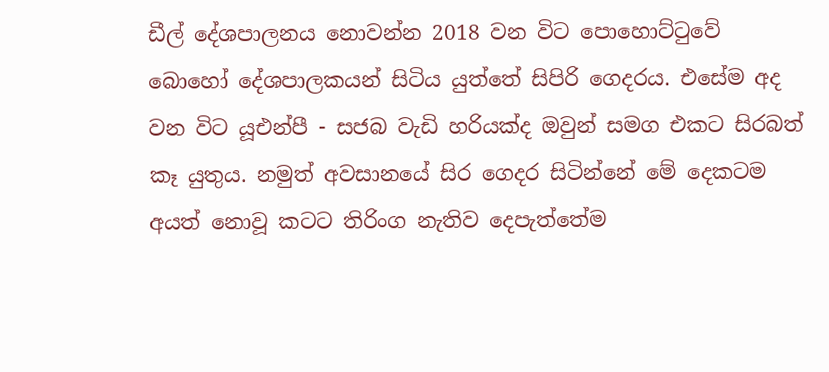ඩීල් දේශපාලනය නොවන්න 2018 වන විට පොහොට්ටුවේ බොහෝ දේශපාලකයන් සිටිය යුත්තේ සිපිරි ගෙදරය. එසේම අද වන විට යූඑන්පී - සජබ වැඩි හරියක්ද ඔවුන් සමග එකට සිරබත් කෑ යුතුය. නමුත් අවසානයේ සිර ගෙදර සිටින්නේ මේ දෙකටම අයත් නොවූ කටට තිරිංග නැතිව දෙපැත්තේම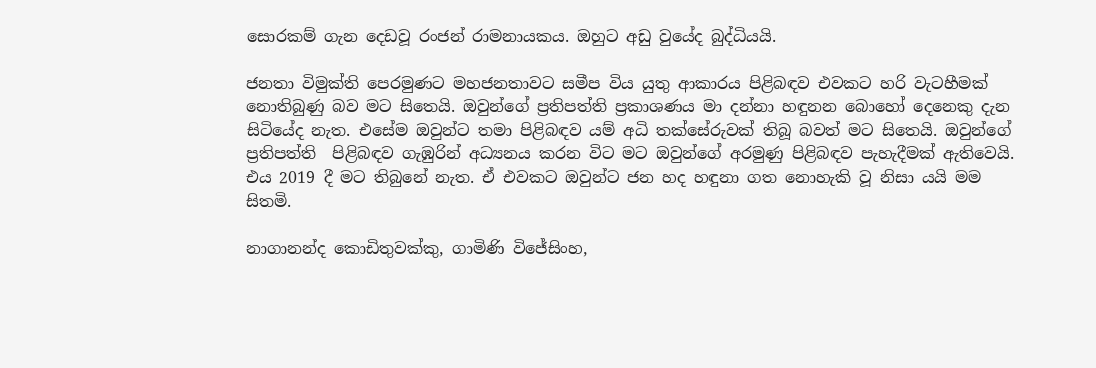සොරකම් ගැන දෙඩවූ රංජන් රාමනායකය. ඔහුට අඩු වුයේද බුද්ධියයි.

ජනතා විමුක්ති පෙරමුණට මහජනතාවට සමීප විය යුතු ආකාරය පිළිබඳව එවකට හරි වැටහීමක් නොතිබුණු බව මට සිතෙයි. ඔවුන්ගේ ප්‍රතිපත්ති ප්‍රකාශණය මා දන්නා හඳුනන බොහෝ දෙනෙකු දැන සිටියේද නැත. එසේම ඔවුන්ට තමා පිළිබඳව යම් අධි තක්සේරුවක් තිබූ බවත් මට සිතෙයි. ඔවුන්ගේ ප්‍රතිපත්ති  පිළිබඳව ගැඹුරින් අධ්‍යනය කරන විට මට ඔවුන්ගේ අරමුණු පිළිබඳව පැහැදීමක් ඇතිවෙයි. එය 2019 දී මට තිබුනේ නැත. ඒ එවකට ඔවුන්ට ජන හද හඳුනා ගත නොහැකි වූ නිසා යයි මම සිතමි.

නාගානන්ද කොඩිතුවක්කු, ගාමිණි විජේසිංහ,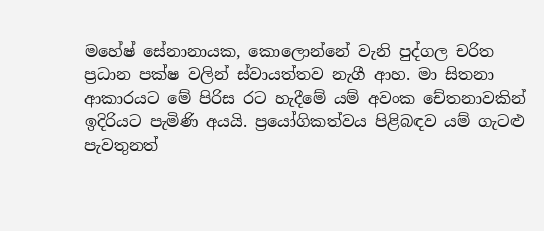මහේෂ් සේනානායක, කොලොන්නේ වැනි පුද්ගල චරිත ප්‍රධාන පක්ෂ වලින් ස්වායත්තව නැගී ආහ. මා සිතනා ආකාරයට මේ පිරිස රට හැදීමේ යම් අවංක චේතනාවකින් ඉදිරියට පැමිණි අයයි. ප්‍රයෝගිකත්වය පිළිබඳව යම් ගැටළු පැවතුනත්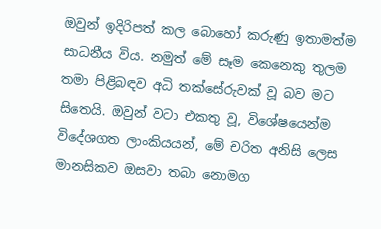ඔවුන් ඉදිරිපත් කල බොහෝ කරුණු ඉතාමත්ම සාධනීය විය. නමුත් මේ සෑම කෙනෙකු තුලම තමා පිළිබඳව අධි තක්සේරුවක් වූ බව මට සිතෙයි. ඔවුන් වටා එකතු වූ, විශේෂයෙන්ම විදේශගත ලාංකියයන්, මේ චරිත අනිසි ලෙස මානසිකව ඔසවා තබා නොමග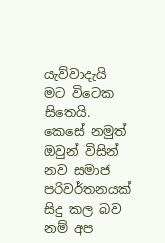යැව්වාදැයි මට විටෙක සිතෙයි. කෙසේ නමුත් ඔවුන් විසින් නව සමාජ පරිවර්තනයක් සිදු කල බව නම් අප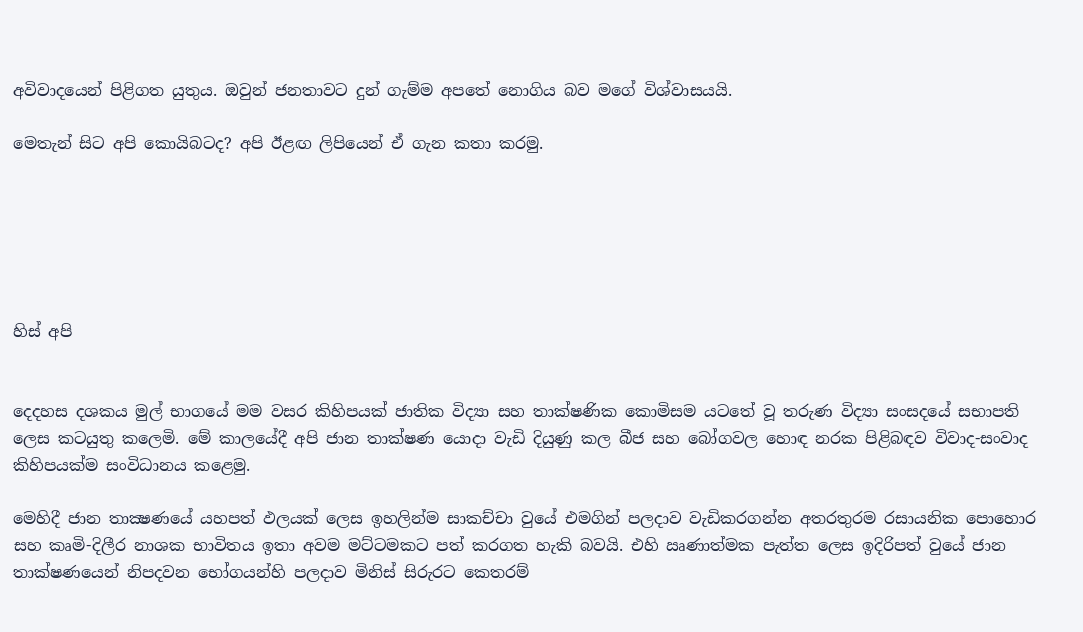අවිවාදයෙන් පිළිගත යුතුය. ඔවුන් ජනතාවට දුන් ගැම්ම අපතේ නොගිය බව මගේ විශ්වාසයයි.

මෙතැන් සිට අපි කොයිබටද? අපි ඊළඟ ලිපියෙන් ඒ ගැන කතා කරමු.






හිස් අපි


දෙදහස දශකය මුල් භාගයේ මම වසර කිහිපයක් ජාතික විද්‍යා සහ තාක්ෂණික කොමිසම යටතේ වූ තරුණ විද්‍යා සංසදයේ සභාපති ලෙස කටයුතු කලෙමි. මේ කාලයේදී අපි ජාන තාක්ෂණ යොදා වැඩි දියුණු කල බීජ සහ බෝගවල හොඳ නරක පිළිබඳව විවාද-සංවාද කිහිපයක්ම සංවිධානය කළෙමු.

මෙහිදී ජාන තාක්‍ෂණයේ යහපත් ඵලයක් ලෙස ඉහලින්ම සාකච්චා වුයේ එමගින් පලදාව වැඩිකරගන්න අතරතුරම රසායනික පොහොර සහ කෘමි-දිලීර නාශක භාවිතය ඉතා අවම මට්ටමකට පත් කරගත හැකි බවයි. එහි ඍණාත්මක පැත්ත ලෙස ඉදිරිපත් වුයේ ජාන තාක්ෂණයෙන් නිපදවන භෝගයන්හි පලදාව මිනිස් සිරුරට කෙතරම්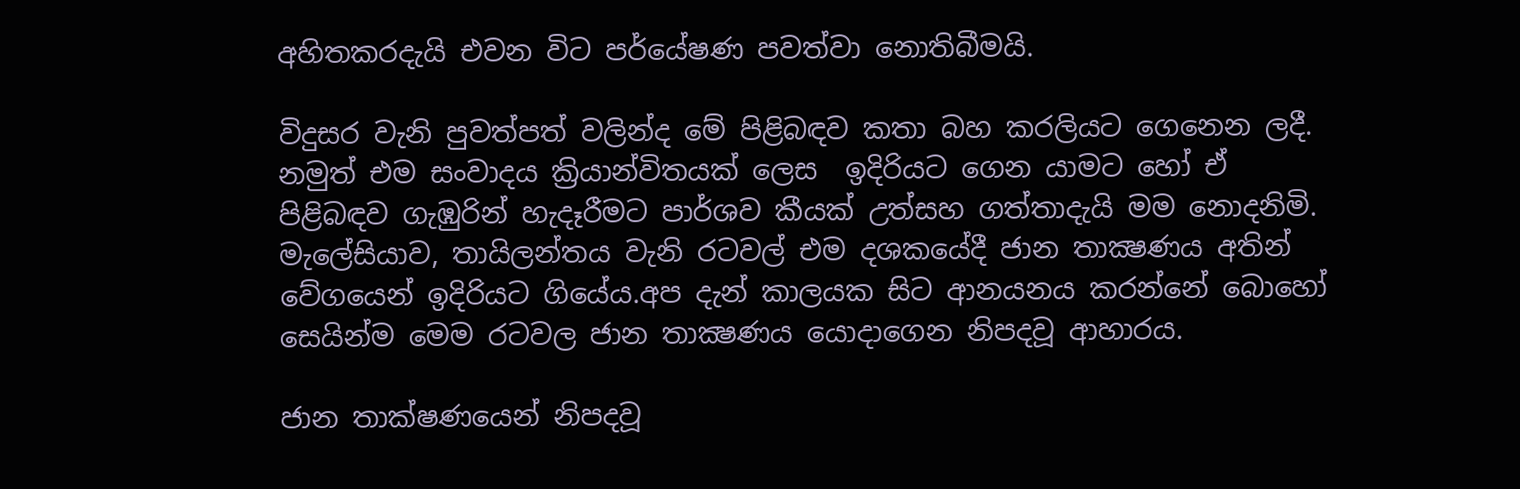අහිතකරදැයි එවන විට පර්යේෂණ පවත්වා නොතිබීමයි.

විදුසර වැනි පුවත්පත් වලින්ද මේ පිළිබඳව කතා බහ කරලියට ගෙනෙන ලදී. නමුත් එම සංවාදය ක්‍රියාන්විතයක් ලෙස  ඉදිරියට ගෙන යාමට හෝ ඒ පිළිබඳව ගැඹුරින් හැදෑරීමට පාර්ශව කීයක් උත්සහ ගත්තාදැයි මම නොදනිමි. මැලේසියාව, තායිලන්තය වැනි රටවල් එම දශකයේදී ජාන තාක්‍ෂණය අතින් වේගයෙන් ඉදිරියට ගියේය.අප දැන් කාලයක සිට ආනයනය කරන්නේ බොහෝ සෙයින්ම මෙම රටවල ජාන තාක්‍ෂණය යොදාගෙන නිපදවූ ආහාරය.

ජාන තාක්ෂණයෙන් නිපදවූ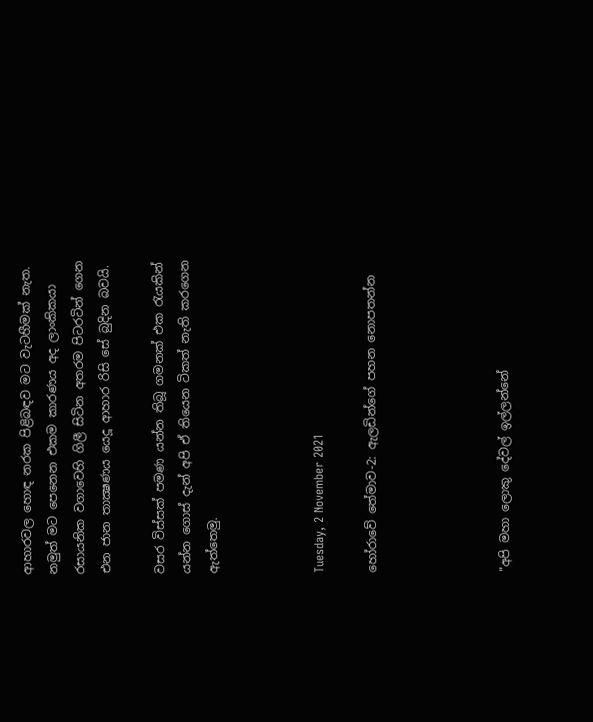ආහාරවල හොඳ නරක පිළිබඳව මට වැටහීමක් නැත. නමුත් මට පෙනෙන එකම කාරණය අද ලාංකිකයා රසායනික වගාවෙහි ගිලී සිටින අතරම පිටරටින් ගෙන එන ජාන තාක්‍ෂණය යෙදූ ආහාර රිසි සේ බුදින බවයි.

වසර විස්සක් පමණ යන්න තිබූ ගමනක් එක රැයකින් යන්න ගොස් දැන් අපි ඒ තියෙන ටිකත් නැති කරගෙන ඇත්තෙමු.



Tuesday, 2 November 2021

හෝරාවේ තේමාව-2: ඇලඩින්ගේ පහන නොපතන්න




"අපි මහා ලොකු දේවල් ඉල්ලන්නේ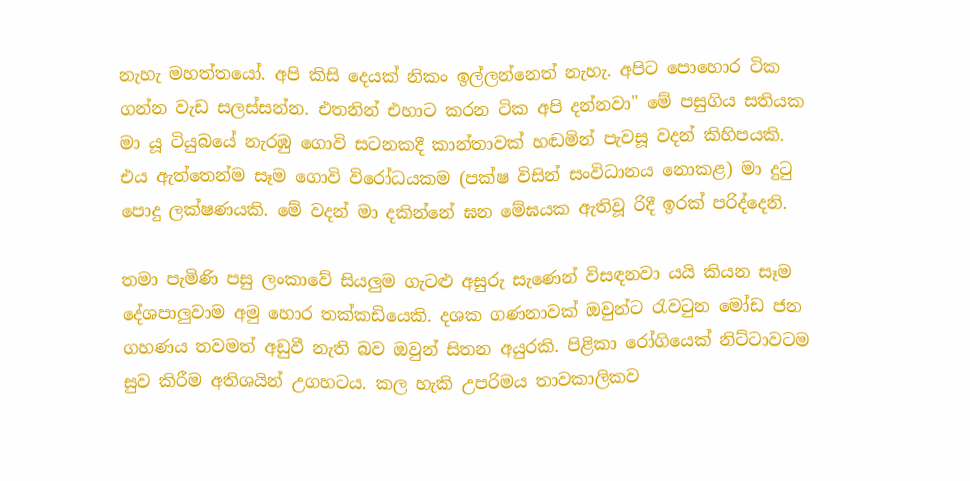නැහැ මහත්තයෝ. අපි කිසි දෙයක් නිකං ඉල්ලන්නෙත් නැහැ. අපිට පොහොර ටික ගන්න වැඩ සලස්සන්න. එතනින් එහාට කරන ටික අපි දන්නවා" මේ පසුගිය සතියක මා යූ ටියුබයේ නැරඹු ගොවි සටනකදී කාන්තාවක් හඬමින් පැවසූ වදන් කිහිපයකි. එය ඇත්තෙන්ම සෑම ගොවි විරෝධයකම (පක්ෂ විසින් සංවිධානය නොකළ) මා දුටු පොදු ලක්ෂණයකි. මේ වදන් මා දකින්නේ ඝන මේඝයක ඇතිවූ රිදී ඉරක් පරිද්දෙනි.

තමා පැමිණි පසු ලංකාවේ සියලුම ගැටළු අසුරු සැණෙන් විසඳනවා යයි කියන සෑම දේශපාලුවාම අමු හොර තක්කඩියෙකි. දශක ගණනාවක් ඔවුන්ට රැවටුන මෝඩ ජන ගහණය තවමත් අඩුවී නැති බව ඔවුන් සිතන අයුරකි. පිළිකා රෝගියෙක් නිට්ටාවටම සුව කිරීම අතිශයින් උගහටය. කල හැකි උපරිමය තාවකාලිකව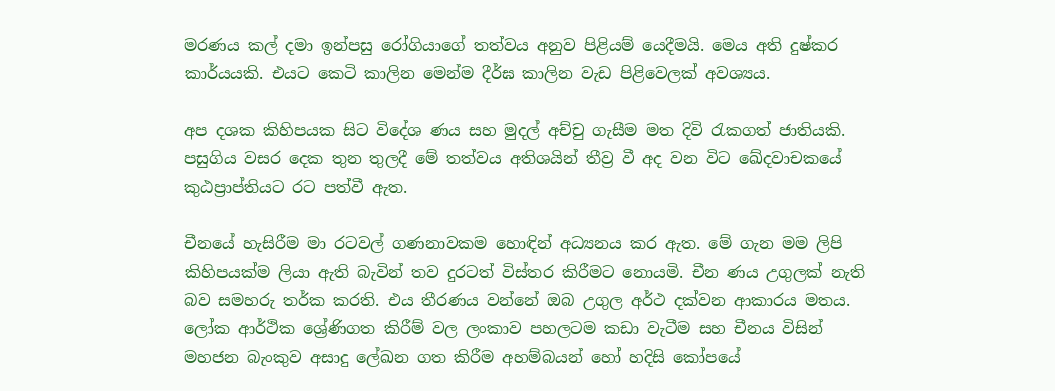මරණය කල් දමා ඉන්පසු රෝගියාගේ තත්වය අනුව පිළියම් යෙදීමයි. මෙය අති දුෂ්කර කාර්යයකි. එයට කෙටි කාලින මෙන්ම දීර්ඝ කාලින වැඩ පිළිවෙලක් අවශ්‍යය.

අප දශක කිහිපයක සිට විදේශ ණය සහ මුදල් අච්චු ගැසීම මත දිවි රැකගත් ජාතියකි. පසුගිය වසර දෙක තුන තුලදී මේ තත්වය අතිශයින් තීව්‍ර වී අද වන විට ඛේදවාචකයේ කුඨප්‍රාප්තියට රට පත්වී ඇත.

චීනයේ හැසිරීම මා රටවල් ගණනාවකම හොඳින් අධ්‍යනය කර ඇත. මේ ගැන මම ලිපි කිහිපයක්ම ලියා ඇති බැවින් තව දුරටත් විස්තර කිරීමට නොයමි. චීන ණය උගුලක් නැති බව සමහරු තර්ක කරති. එය තීරණය වන්නේ ඔබ උගුල අර්ථ දක්වන ආකාරය මතය. ලෝක ආර්ථික ශ්‍රේණිගත කිරීම් වල ලංකාව පහලටම කඩා වැටීම සහ චීනය විසින් මහජන බැංකුව අසාදු ලේඛන ගත කිරීම අහම්බයන් හෝ හදිසි කෝපයේ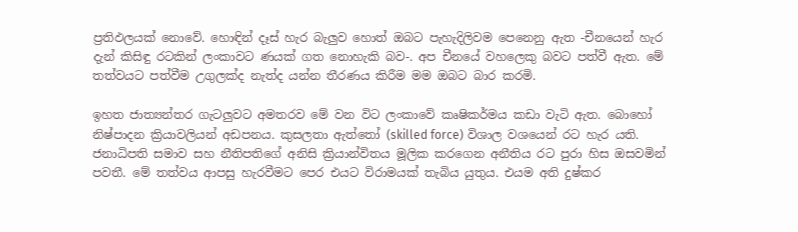ප්‍රතිඵලයක් නොවේ. හොඳින් දෑස් හැර බැලුව හොත් ඔබට පැහැදිලිවම පෙනෙනු ඇත -චීනයෙන් හැර දැන් කිසිඳු රටකින් ලංකාවට ණයක් ගත නොහැකි බව-. අප චීනයේ වහලෙකු බවට පත්වී ඇත. මේ තත්වයට පත්වීම උගුලක්ද නැත්ද යන්න තීරණය කිරීම මම ඔබට බාර කරමි.

ඉහත ජාත්‍යන්තර ගැටලුවට අමතරව මේ වන විට ලංකාවේ කෘෂිකර්මය කඩා වැටි ඇත. බොහෝ නිෂ්පාදන ක්‍රියාවලියන් අඩපනය. කුසලතා ඇත්තෝ (skilled force) විශාල වශයෙන් රට හැර යති. ජනාධිපති සමාව සහ නීතිපතිගේ අනිසි ක්‍රියාන්විතය මූලික කරගෙන අනීතිය රට පුරා හිස ඔසවමින් පවතී. මේ තත්වය ආපසු හැරවීමට පෙර එයට විරාමයක් තැබිය යුතුය. එයම අති දුෂ්කර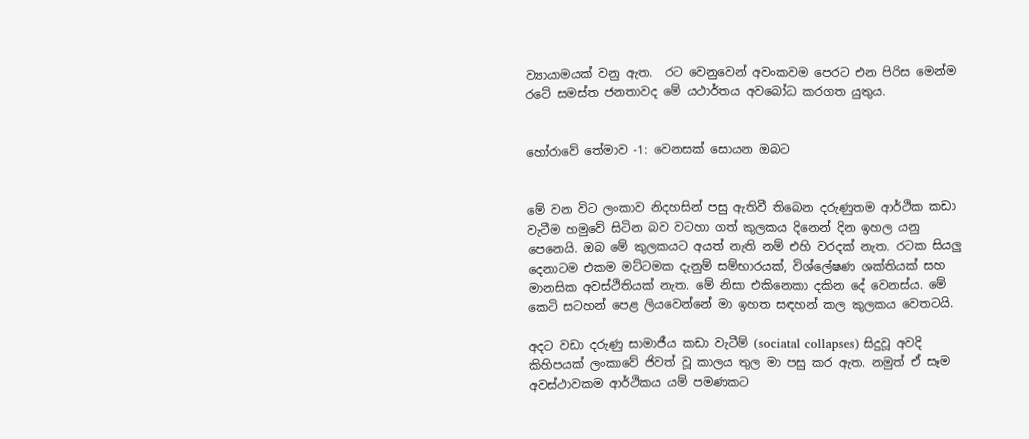ව්‍යායාමයක් වනු ඇත.  රට වෙනුවෙන් අවංකවම පෙරට එන පිරිස මෙන්ම රටේ සමස්ත ජනතාවද මේ යථාර්තය අවබෝධ කරගත යුතුය.


හෝරාවේ තේමාව -1: වෙනසක් සොයන ඔබට


මේ වන විට ලංකාව නිදහසින් පසු ඇතිවී තිබෙන දරුණුතම ආර්ථික කඩා වැටීම හමුවේ සිටින බව වටහා ගත් කුලකය දිනෙන් දින ඉහල යනු පෙනෙයි. ඔබ මේ කුලකයට අයත් නැති නම් එහි වරදක් නැත. රටක සියලු දෙනාටම එකම මට්ටමක දැනුම් සම්භාරයක්, විශ්ලේෂණ ශක්තියක් සහ මානසික අවස්ථිතියක් නැත. මේ නිසා එකිනෙකා දකින දේ වෙනස්ය. මේ කෙටි සටහන් පෙළ ලියවෙන්නේ මා ඉහත සඳහන් කල කුලකය වෙතටයි.

අදට වඩා දරුණු සාමාජීය කඩා වැටීම් (sociatal collapses) සිදුවූ අවදි කිහිපයක් ලංකාවේ ජිවත් වූ කාලය තුල මා පසු කර ඇත. නමුත් ඒ සෑම අවස්ථාවකම ආර්ථිකය යම් පමණකට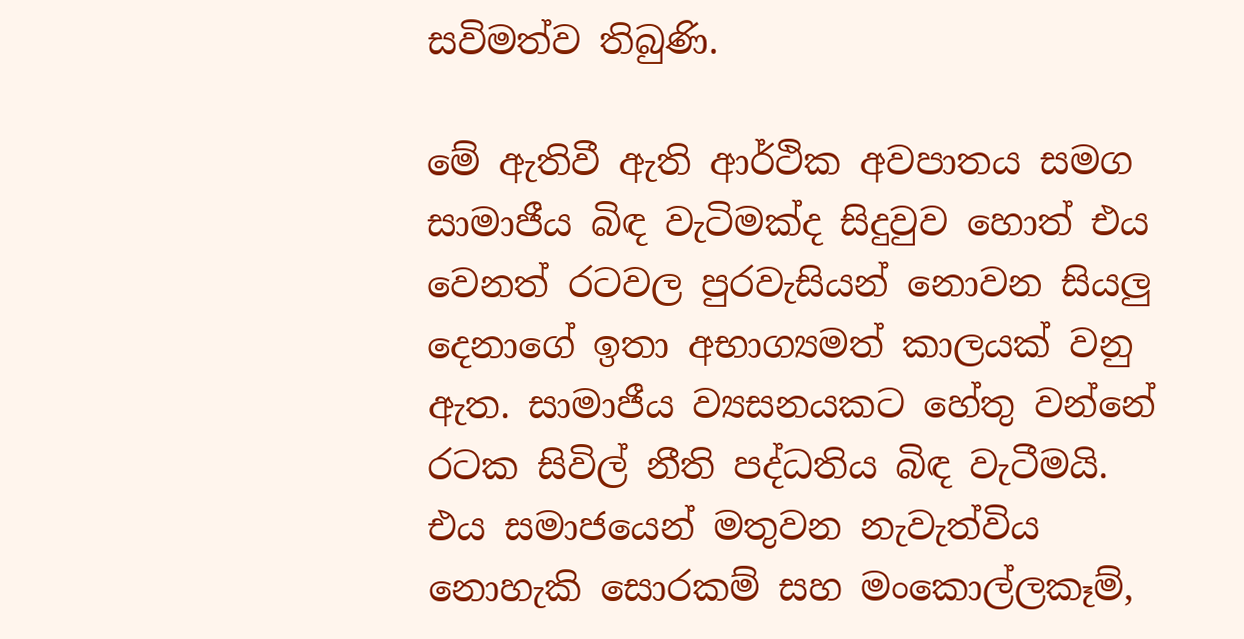සවිමත්ව තිබුණි.

මේ ඇතිවී ඇති ආර්ථික අවපාතය සමග සාමාජීය බිඳ වැටිමක්ද සිදුවුව හොත් එය වෙනත් රටවල පුරවැසියන් නොවන සියලු දෙනාගේ ඉතා අභාග්‍යමත් කාලයක් වනු ඇත. සාමාජීය ව්‍යසනයකට හේතු වන්නේ රටක සිවිල් නීති පද්ධතිය බිඳ වැටීමයි. එය සමාජයෙන් මතුවන නැවැත්විය නොහැකි සොරකම් සහ මංකොල්ලකෑම්,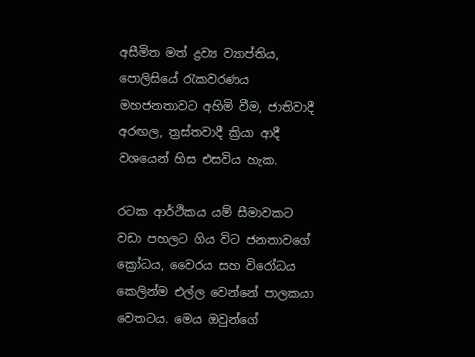අසීමිත මත් ද්‍රව්‍ය ව්‍යාප්තිය, පොලිසියේ රැකවරණය මහජනතාවට අහිමි වීම, ජාතිවාදී අරඟල, ත්‍රස්තවාදී ක්‍රියා ආදී වශයෙන් හිස එසවිය හැක.

රටක ආර්ථිකය යම් සීමාවකට වඩා පහලට ගිය විට ජනතාවගේ ක්‍රෝධය, වෛරය සහ විරෝධය කෙලින්ම එල්ල වෙන්නේ පාලකයා වෙතටය. මෙය ඔවුන්ගේ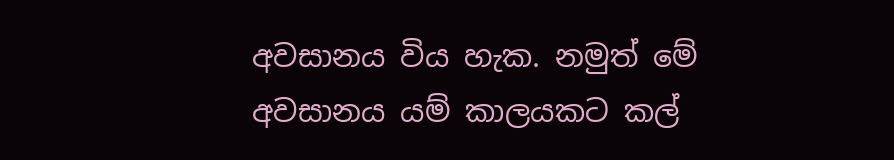අවසානය විය හැක. නමුත් මේ අවසානය යම් කාලයකට කල්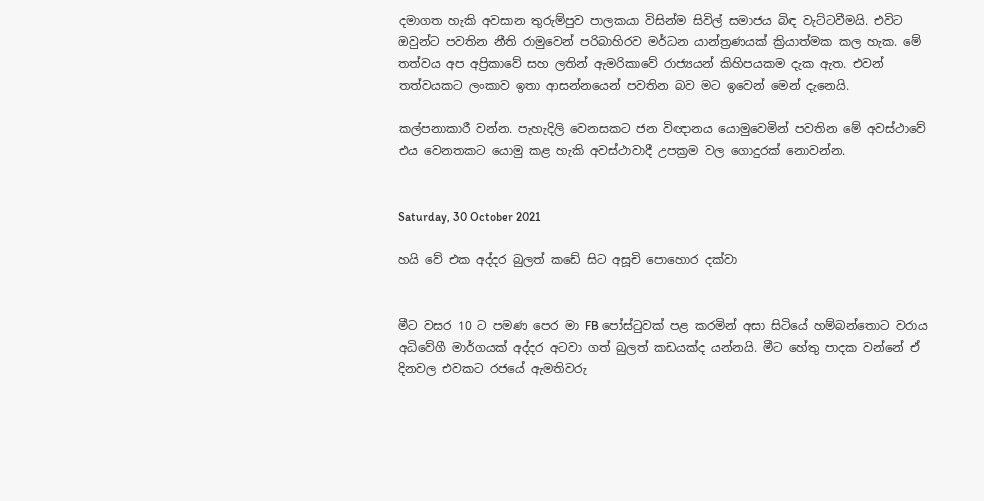දමාගත හැකි අවසාන තුරුම්පුව පාලකයා විසින්ම සිවිල් සමාජය බිඳ වැට්ටවීමයි. එවිට ඔවුන්ට පවතින නීති රාමුවෙන් පරිබාහිරව මර්ධන යාන්ත්‍රණයක් ක්‍රියාත්මක කල හැක. මේ තත්වය අප අප්‍රිකාවේ සහ ලතින් ඇමරිකාවේ රාජ්‍යයන් කිහිපයකම දැක ඇත. එවන් තත්වයකට ලංකාව ඉතා ආසන්නයෙන් පවතින බව මට ඉවෙන් මෙන් දැනෙයි.

කල්පනාකාරී වන්න. පැහැදිලි වෙනසකට ජන විඥානය යොමුවෙමින් පවතින මේ අවස්ථාවේ එය වෙනතකට යොමු කළ හැකි අවස්ථාවාදී උපක්‍රම වල ගොදුරක් නොවන්න.


Saturday, 30 October 2021

හයි වේ එක අද්දර බුලත් කඩේ සිට අසූචි පොහොර දක්වා


මීට වසර 10 ට පමණ පෙර මා FB පෝස්ටුවක් පළ කරමින් අසා සිටියේ හම්බන්තොට වරාය අධිවේගී මාර්ගයක් අද්දර අටවා ගත් බුලත් කඩයක්ද යන්නයි. මීට හේතු පාදක වන්නේ ඒ දිනවල එවකට රජයේ ඇමතිවරු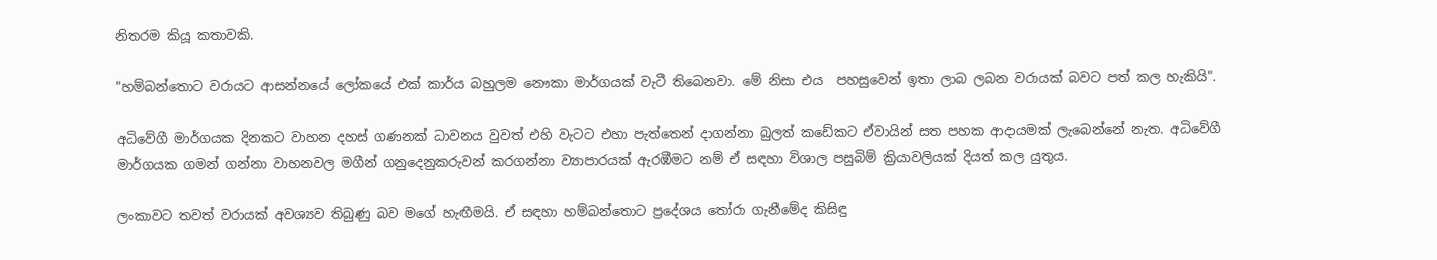නිතරම කියූ කතාවකි.

"හම්බන්තොට වරායට ආසන්නයේ ලෝකයේ එක් කාර්ය බහුලම නෞකා මාර්ගයක් වැටී තිබෙනවා. මේ නිසා එය  පහසුවෙන් ඉතා ලාබ ලබන වරායක් බවට පත් කල හැකියි".

අධිවේගී මාර්ගයක දිනකට වාහන දහස් ගණනක් ධාවනය වුවත් එහි වැටට එහා පැත්තෙන් දාගන්නා බුලත් කඩේකට ඒවායින් සත පහක ආදායමක් ලැබෙන්නේ නැත. අධිවේගී මාර්ගයක ගමන් ගන්නා වාහනවල මගීන් ගනුදෙනුකරුවන් කරගන්නා ව්‍යාපාරයක් ඇරඹීමට නම් ඒ සඳහා විශාල පසුබිම් ක්‍රියාවලියක් දියත් කල යුතුය.

ලංකාවට තවත් වරායක් අවශ්‍යව තිබුණු බව මගේ හැඟීමයි. ඒ සඳහා හම්බන්තොට ප්‍රදේශය තෝරා ගැනීමේද කිසිඳු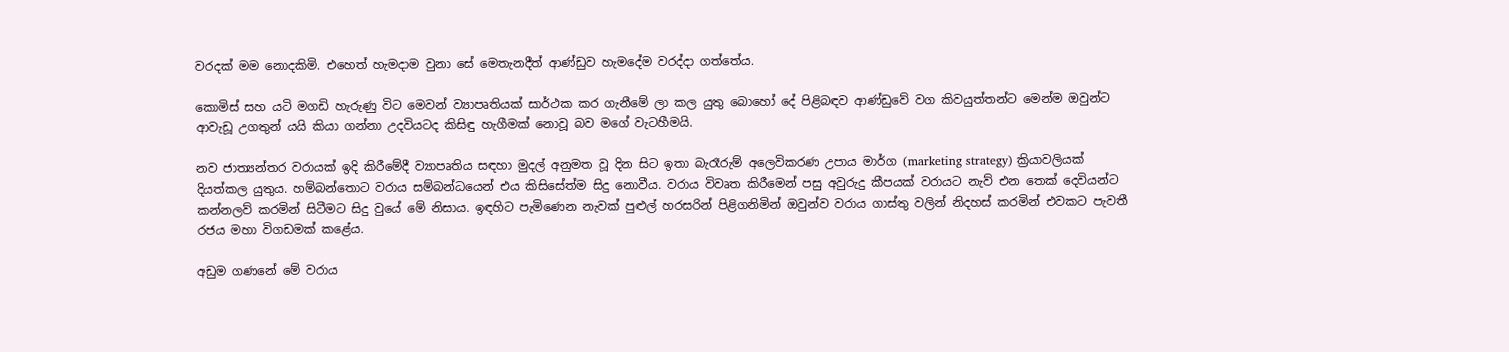වරදක් මම නොදකිමි. එහෙත් හැමදාම වුනා සේ මෙතැනදීත් ආණ්ඩුව හැමදේම වරද්දා ගත්තේය.

කොමිස් සහ යටි මගඩි හැරුණු විට මෙවන් ව්‍යාපෘතියක් සාර්ථක කර ගැනීමේ ලා කල යුතු බොහෝ දේ පිළිබඳව ආණ්ඩුවේ වග කිවයුත්තන්ට මෙන්ම ඔවුන්ට ආවැඩූ උගතුන් යයි කියා ගන්නා උදවියටද කිසිඳු හැගීමක් නොවූ බව මගේ වැටහීමයි.

නව ජාත්‍යන්තර වරායක් ඉදි කිරීමේදී ව්‍යාපෘතිය සඳහා මුදල් අනුමත වූ දින සිට ඉතා බැරෑරුම් අලෙවිකරණ උපාය මාර්ග (marketing strategy) ක්‍රියාවලියක් දියත්කල යුතුය. හම්බන්තොට වරාය සම්බන්ධයෙන් එය කිසිසේත්ම සිදු නොවීය. වරාය විවෘත කිරීමෙන් පසු අවුරුදු කීපයක් වරායට නැව් එන තෙක් දෙවියන්ට කන්නලව් කරමින් සිටීමට සිදු වුයේ මේ නිසාය. ඉඳහිට පැමිණෙන නැවක් පුළුල් හරසරින් පිළිගනිමින් ඔවුන්ව වරාය ගාස්තු වලින් නිදහස් කරමින් එවකට පැවතී රජය මහා විගඩමක් කළේය.

අඩුම ගණනේ මේ වරාය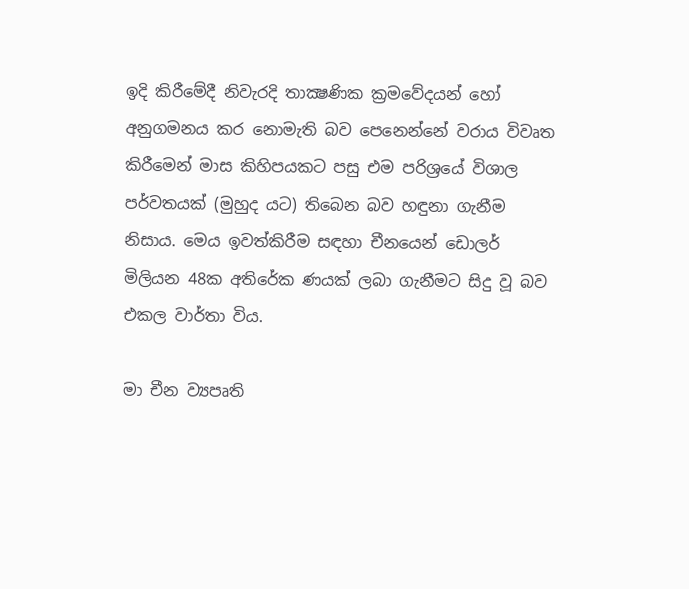ඉදි කිරීමේදී නිවැරදි තාක්‍ෂණික ක්‍රමවේදයන් හෝ අනුගමනය කර නොමැති බව පෙනෙන්නේ වරාය විවෘත කිරීමෙන් මාස කිහිපයකට පසු එම පරිශ්‍රයේ විශාල පර්වතයක් (මුහුද යට) තිබෙන බව හඳුනා ගැනීම නිසාය. මෙය ඉවත්කිරීම සඳහා චීනයෙන් ඩොලර් මිලියන 48ක අතිරේක ණයක් ලබා ගැනීමට සිදු වූ බව එකල වාර්තා විය.

මා චීන ව්‍යපෘති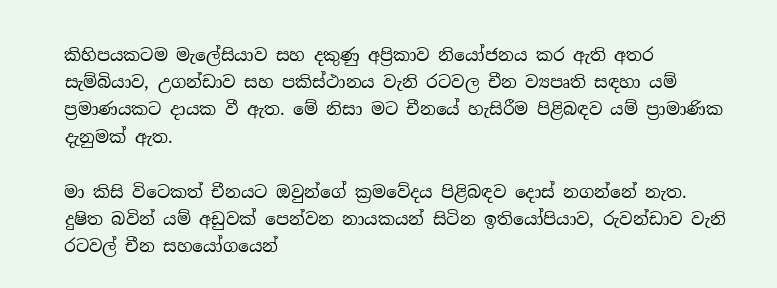කිහිපයකටම මැලේසියාව සහ දකුණු අප්‍රිකාව නියෝජනය කර ඇති අතර සැම්බියාව, උගන්ඩාව සහ පකිස්ථානය වැනි රටවල චීන ව්‍යපෘති සඳහා යම් ප්‍රමාණයකට දායක වී ඇත. මේ නිසා මට චීනයේ හැසිරීම පිළිබඳව යම් ප්‍රාමාණික දැනුමක් ඇත.

මා කිසි විටෙකත් චීනයට ඔවුන්ගේ ක්‍රමවේදය පිළිබඳව දොස් නගන්නේ නැත. දුෂිත බවින් යම් අඩුවක් පෙන්වන නායකයන් සිටින ඉතියෝපියාව, රුවන්ඩාව වැනි රටවල් චීන සහයෝගයෙන්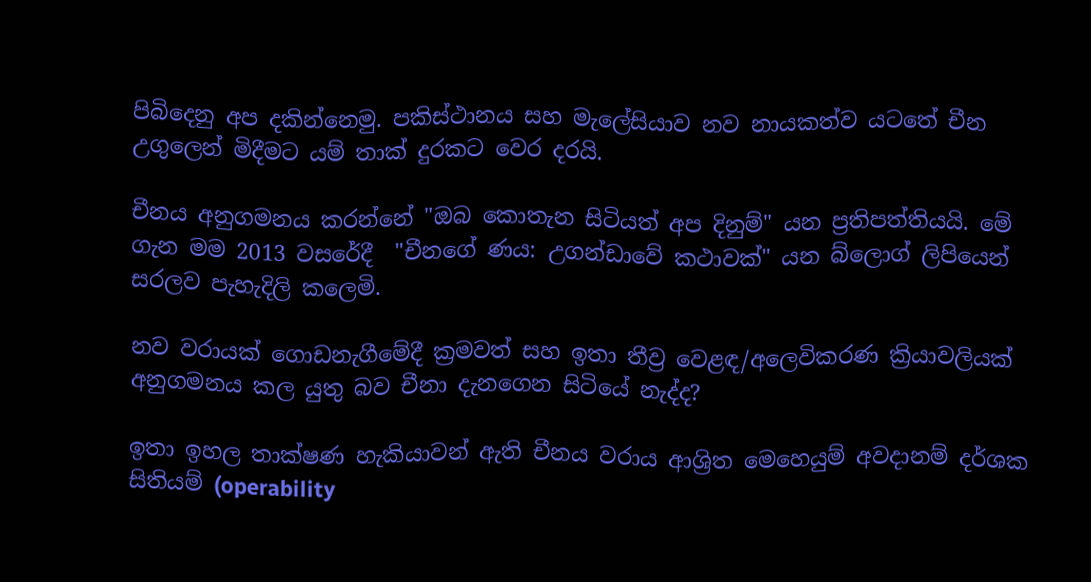පිබිදෙනු අප දකින්නෙමු. පකිස්ථානය සහ මැලේසියාව නව නායකත්ව යටතේ චීන උගුලෙන් මිදීමට යම් තාක් දුරකට වෙර දරයි.

චීනය අනුගමනය කරන්නේ "ඔබ කොතැන සිටියත් අප දිනුම්" යන ප්‍රතිපත්තියයි. මේ ගැන මම 2013 වසරේදී  "චීනගේ ණය: උගන්ඩාවේ කථාවක්" යන බ්ලොග් ලිපියෙන් සරලව පැහැදිලි කලෙමි.

නව වරායක් ගොඩනැගීමේදී ක්‍රමවත් සහ ඉතා තීව්‍ර වෙළඳ/අලෙවිකරණ ක්‍රියාවලියක් අනුගමනය කල යුතු බව චීනා දැනගෙන සිටියේ නැද්ද?

ඉතා ඉහල තාක්ෂණ හැකියාවන් ඇති චීනය වරාය ආශ්‍රිත මෙහෙයුම් අවදානම් දර්ශක සිතියම් (operability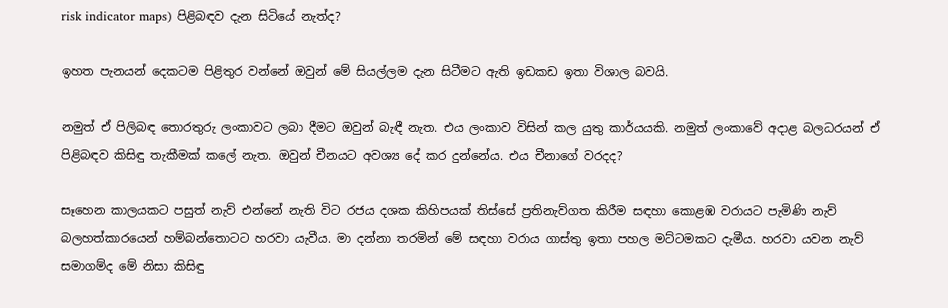risk indicator maps) පිළිබඳව දැන සිටියේ නැත්ද?

ඉහත පැනයන් දෙකටම පිළිතුර වන්නේ ඔවුන් මේ සියල්ලම දැන සිටීමට ඇති ඉඩකඩ ඉතා විශාල බවයි.

නමුත් ඒ පිලිබඳ තොරතුරු ලංකාවට ලබා දීමට ඔවුන් බැඳී නැත. එය ලංකාව විසින් කල යුතු කාර්යයකි. නමුත් ලංකාවේ අදාළ බලධරයන් ඒ පිළිබඳව කිසිඳු තැකීමක් කලේ නැත. ඔවුන් චීනයට අවශ්‍ය දේ කර දුන්නේය. එය චීනාගේ වරදද?

සෑහෙන කාලයකට පසුත් නැව් එන්නේ නැති විට රජය දශක කිහිපයක් තිස්සේ ප්‍රතිනැව්ගත කිරීම සඳහා කොළඹ වරායට පැමිණි නැව් බලහත්කාරයෙන් හම්බන්තොටට හරවා යැවීය. මා දන්නා තරමින් මේ සඳහා වරාය ගාස්තු ඉතා පහල මට්ටමකට දැමීය. හරවා යවන නැව් සමාගම්ද මේ නිසා කිසිඳු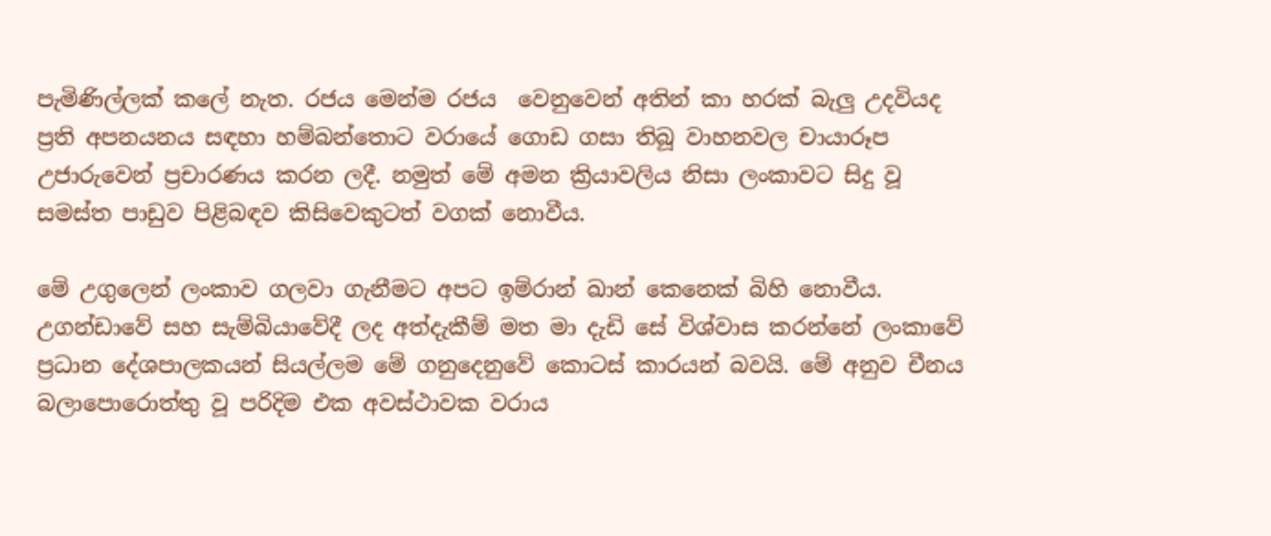පැමිණිල්ලක් කලේ නැත. රජය මෙන්ම රජය  වෙනුවෙන් අතින් කා හරක් බැලු උදවියද ප්‍රති අපනයනය සඳහා හම්බන්තොට වරායේ ගොඩ ගසා තිබූ වාහනවල චායාරූප උජාරුවෙන් ප්‍රචාරණය කරන ලදී. නමුත් මේ අමන ක්‍රියාවලිය නිසා ලංකාවට සිදු වූ සමස්ත පාඩුව පිළිබඳව කිසිවෙකුටත් වගක් නොවීය.

මේ උගුලෙන් ලංකාව ගලවා ගැනීමට අපට ඉම්රාන් ඛාන් කෙනෙක් බිහි නොවීය. උගන්ඩාවේ සහ සැම්බියාවේදී ලද අත්දැකීම් මත මා දැඩි සේ විශ්වාස කරන්නේ ලංකාවේ ප්‍රධාන දේශපාලකයන් සියල්ලම මේ ගනුදෙනුවේ කොටස් කාරයන් බවයි. මේ අනුව චීනය බලාපොරොත්තු වූ පරිදිම එක අවස්ථාවක වරාය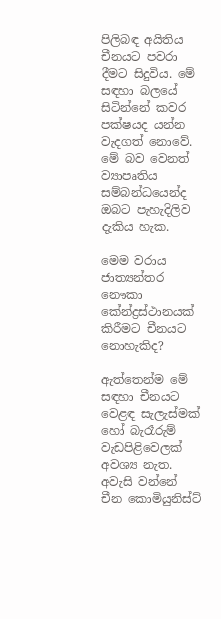පිලිබඳ අයිතිය චීනයට පවරා දීමට සිදුවිය. මේ සඳහා බලයේ සිටින්නේ කවර පක්ෂයද යන්න වැදගත් නොවේ. මේ බව වෙනත් ව්‍යාපෘතිය සම්බන්ධයෙන්ද ඔබට පැහැදිලිව දැකිය හැක.

මෙම වරාය ජාත්‍යන්තර නෞකා කේන්ද්‍රස්ථානයක් කිරීමට චීනයට නොහැකිද?

ඇත්තෙන්ම මේ සඳහා චීනයට වෙළඳ සැලැස්මක් හෝ බැරෑරුම් වැඩපිළිවෙලක් අවශ්‍ය නැත. අවැසි වන්නේ චීන කොමියුනිස්ට්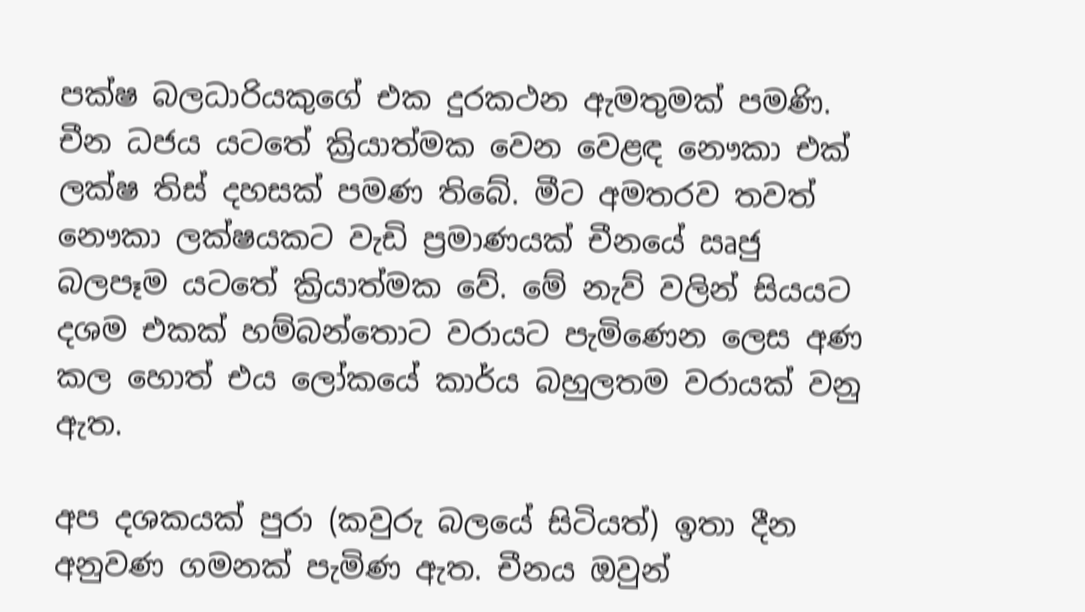පක්ෂ බලධාරියකුගේ එක දුරකථන ඇමතුමක් පමණි. චීන ධජය යටතේ ක්‍රියාත්මක වෙන වෙළඳ නෞකා එක් ලක්ෂ තිස් දහසක් පමණ තිබේ. මීට අමතරව තවත් නෞකා ලක්ෂයකට වැඩි ප්‍රමාණයක් චීනයේ ඍජු  බලපෑම යටතේ ක්‍රියාත්මක වේ. මේ නැව් වලින් සියයට දශම එකක් හම්බන්තොට වරායට පැමිණෙන ලෙස අණ කල හොත් එය ලෝකයේ කාර්ය බහුලතම වරායක් වනු ඇත.

අප දශකයක් පුරා (කවුරු බලයේ සිටියත්) ඉතා දීන අනුවණ ගමනක් පැමිණ ඇත. චීනය ඔවුන්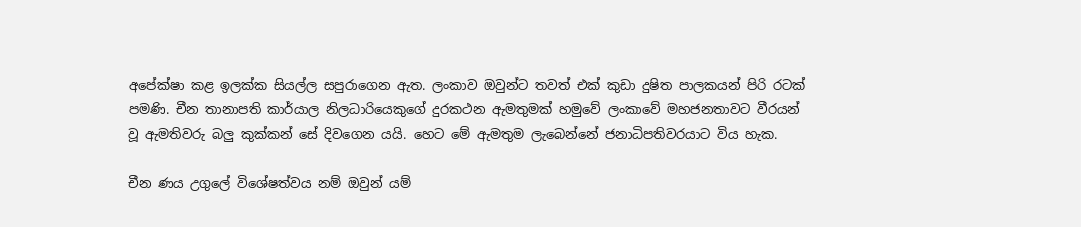අපේක්ෂා කළ ඉලක්ක සියල්ල සපුරාගෙන ඇත. ලංකාව ඔවුන්ට තවත් එක් කුඩා දුෂිත පාලකයන් පිරි රටක් පමණි. චීන තානාපති කාර්යාල නිලධාරියෙකුගේ දුරකථන ඇමතුමක් හමුවේ ලංකාවේ මහජනතාවට වීරයන් වූ ඇමතිවරු බලු කුක්කන් සේ දිවගෙන යයි. හෙට මේ ඇමතුම ලැබෙන්නේ ජනාධිපතිවරයාට විය හැක.

චීන ණය උගුලේ විශේෂත්වය නම් ඔවුන් යම්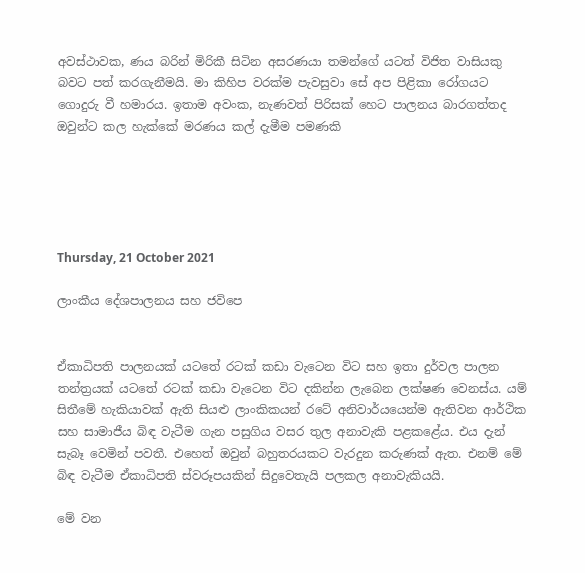අවස්ථාවක, ණය බරින් මිරිකී සිටින අසරණයා තමන්ගේ යටත් විජිත වාසියකු බවට පත් කරගැනීමයි. මා කිහිප වරක්ම පැවසුවා සේ අප පිළිකා රෝගයට ගොදුරු වී හමාරය. ඉතාම අවංක, නැණවත් පිරිසක් හෙට පාලනය බාරගත්තද ඔවුන්ට කල හැක්කේ මරණය කල් දැමීම පමණකි





Thursday, 21 October 2021

ලාංකීය දේශපාලනය සහ ජවිපෙ


ඒකාධිපති පාලනයක් යටතේ රටක් කඩා වැටෙන විට සහ ඉතා දුර්වල පාලන තන්ත්‍රයක් යටතේ රටක් කඩා වැටෙන විට දකින්න ලැබෙන ලක්ෂණ වෙනස්ය. යම් සිතීමේ හැකියාවක් ඇති සියළු ලාංකිකයන් රටේ අනිවාර්යයෙන්ම ඇතිවන ආර්ථික සහ සාමාජීය බිඳ වැටීම ගැන පසුගිය වසර තුල අනාවැකි පළකළේය. එය දැන් සැබෑ වෙමින් පවතී. එහෙත් ඔවුන් බහුතරයකට වැරදුන කරුණක් ඇත. එනම් මේ බිඳ වැටීම ඒකාධිපති ස්වරූපයකින් සිදුවෙතැයි පලකල අනාවැකියයි.

මේ වන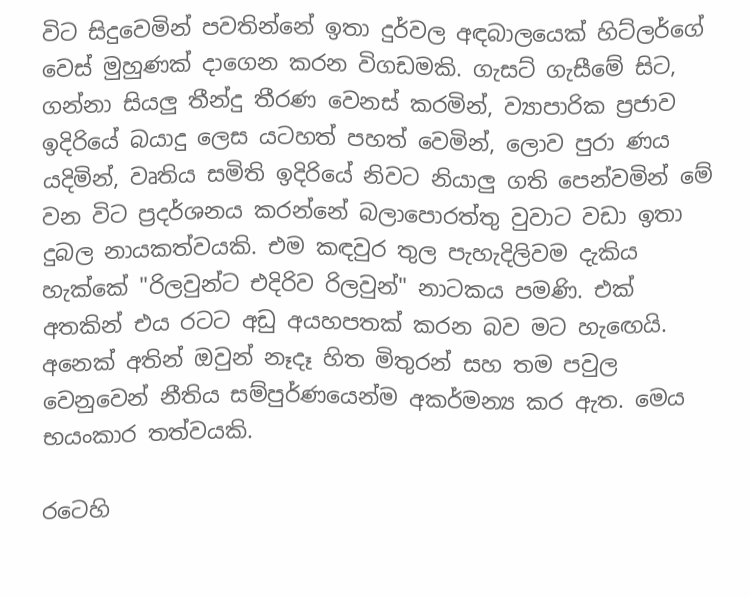විට සිදුවෙමින් පවතින්නේ ඉතා දුර්වල අඳබාලයෙක් හිට්ලර්ගේ වෙස් මුහුණක් දාගෙන කරන විගඩමකි. ගැසට් ගැසීමේ සිට, ගන්නා සියලු තීන්දු තීරණ වෙනස් කරමින්, ව්‍යාපාරික ප්‍රජාව ඉදිරියේ බයාදු ලෙස යටහත් පහත් වෙමින්, ලොව පුරා ණය යදිමින්, වෘතිය සමිති ඉදිරියේ නිවට නියාලු ගති පෙන්වමින් මේ වන විට ප්‍රදර්ශනය කරන්නේ බලාපොරත්තු වුවාට වඩා ඉතා දුබල නායකත්වයකි. එම කඳවුර තුල පැහැදිලිවම දැකිය හැක්කේ "රිලවුන්ට එදිරිව රිලවුන්" නාටකය පමණි. එක් අතකින් එය රටට අඩු අයහපතක් කරන බව මට හැඟෙයි.  අනෙක් අතින් ඔවුන් නෑදෑ හිත මිතුරන් සහ තම පවුල වෙනුවෙන් නීතිය සම්පුර්ණයෙන්ම අකර්මන්‍ය කර ඇත. මෙය භයංකාර තත්වයකි.

රටෙහි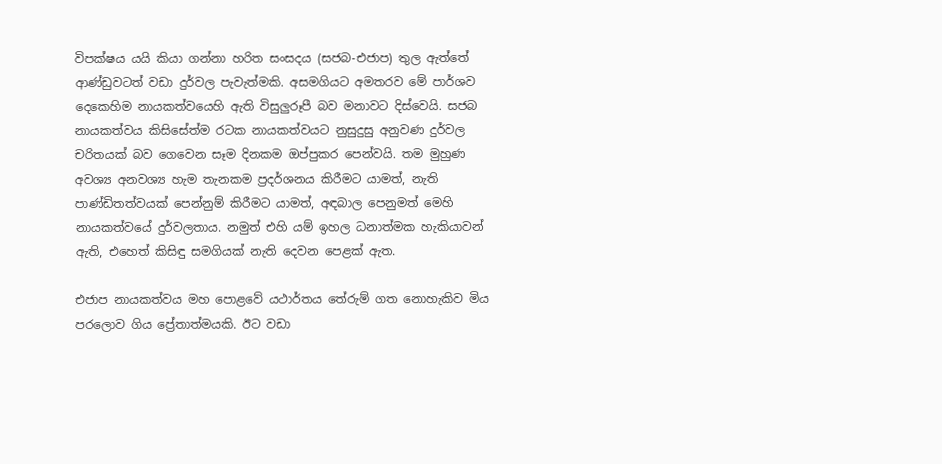විපක්ෂය යයි කියා ගන්නා හරිත සංසදය (සජබ-එජාප) තුල ඇත්තේ ආණ්ඩුවටත් වඩා දුර්වල පැවැත්මකි. අසමගියට අමතරව මේ පාර්ශව දෙකෙහිම නායකත්වයෙහි ඇති විසුලුරූපී බව මනාවට දිස්වෙයි. සජබ නායකත්වය කිසිසේත්ම රටක නායකත්වයට නුසුදුසු අනුවණ දුර්වල චරිතයක් බව ගෙවෙන සෑම දිනකම ඔප්පුකර පෙන්වයි. තම මුහුණ අවශ්‍ය අනවශ්‍ය හැම තැනකම ප්‍රදර්ශනය කිරීමට යාමත්, නැති පාණ්ඩිතත්වයක් පෙන්නුම් කිරීමට යාමත්, අඳබාල පෙනුමත් මෙහි නායකත්වයේ දුර්වලතාය. නමුත් එහි යම් ඉහල ධනාත්මක හැකියාවන් ඇති, එහෙත් කිසිඳු සමගියක් නැති දෙවන පෙළක් ඇත.

එජාප නායකත්වය මහ පොළවේ යථාර්තය තේරුම් ගත නොහැකිව මිය පරලොව ගිය ප්‍රේතාත්මයකි. ඊට වඩා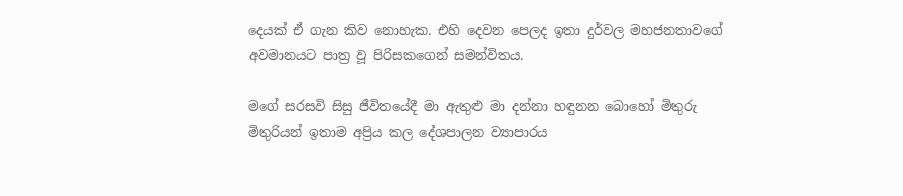දෙයක් ඒ ගැන කිව නොහැක. එහි දෙවන පෙලද ඉතා දුර්වල මහජනතාවගේ අවමානයට පාත්‍ර වූ පිරිසකගෙන් සමන්විතය.

මගේ සරසවි සිසු ජීවිතයේදී මා ඇතුළු මා දන්නා හඳුනන බොහෝ මිතුරු මිතුරියන් ඉතාම අප්‍රිය කල දේශපාලන ව්‍යාපාරය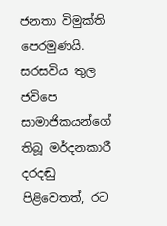ජනතා විමුක්ති පෙරමුණයි. සරසවිය තුල ජවිපෙ සාමාජිකයන්ගේ තිබූ මර්දනකාරී දරදඬු පිළිවෙතත්, රට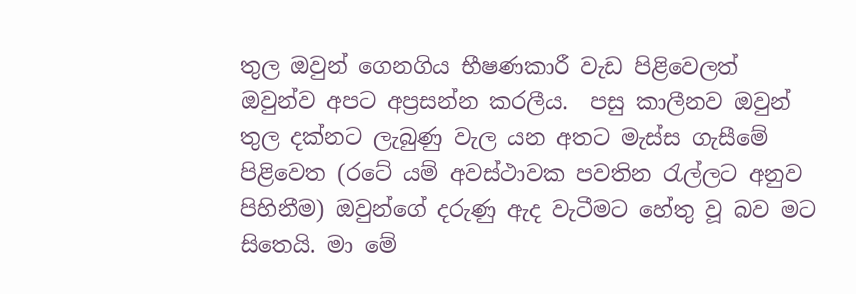තුල ඔවුන් ගෙනගිය භීෂණකාරී වැඩ පිළිවෙලත් ඔවුන්ව අපට අප්‍රසන්න කරලීය.  පසු කාලීනව ඔවුන් තුල දක්නට ලැබුණු වැල යන අතට මැස්ස ගැසීමේ පිළිවෙත (රටේ යම් අවස්ථාවක පවතින රැල්ලට අනුව පිහිනීම) ඔවුන්ගේ දරුණු ඇද වැටීමට හේතු වූ බව මට සිතෙයි. මා මේ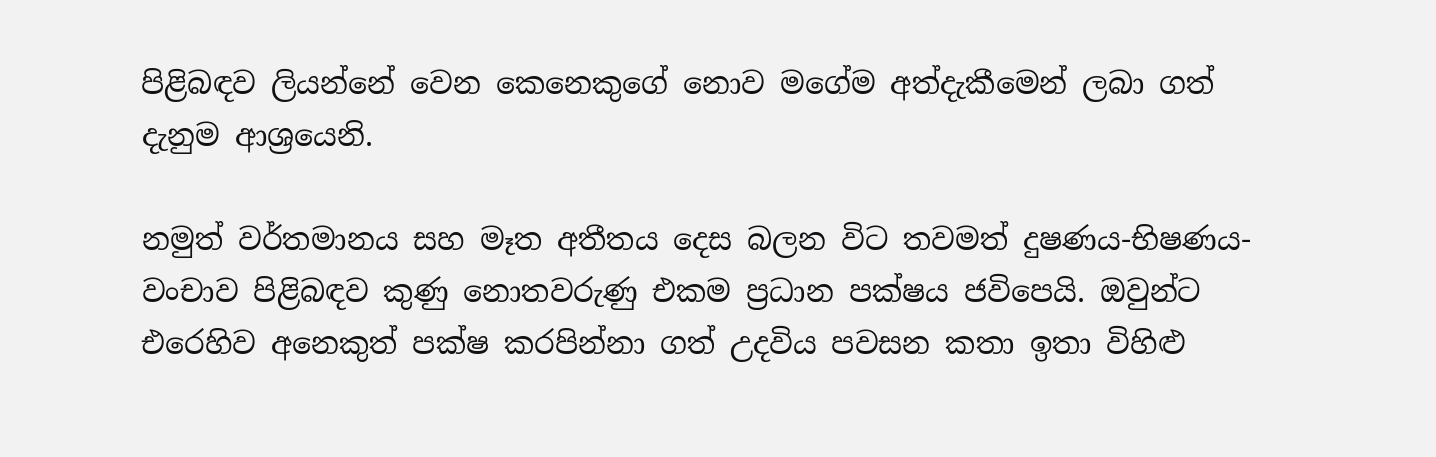පිළිබඳව ලියන්නේ වෙන කෙනෙකුගේ නොව මගේම අත්දැකීමෙන් ලබා ගත් දැනුම ආශ්‍රයෙනි.

නමුත් වර්තමානය සහ මෑත අතීතය දෙස බලන විට තවමත් දුෂණය-භිෂණය-වංචාව පිළිබඳව කුණු නොතවරුණු එකම ප්‍රධාන පක්ෂය ජවිපෙයි. ඔවුන්ට එරෙහිව අනෙකුත් පක්ෂ කරපින්නා ගත් උදවිය පවසන කතා ඉතා විහිළු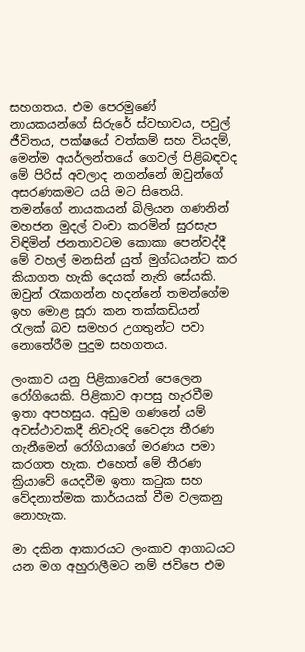සහගතය. එම පෙරමුණේ නායකයන්ගේ සිරුරේ ස්වභාවය, පවුල් ජීවිතය, පක්ෂයේ වත්කම් සහ වියදම්, මෙන්ම අයර්ලන්තයේ ගෙවල් පිළිබඳවද මේ පිරිස් අවලාද නගන්නේ ඔවුන්ගේ අසරණකමට යයි මට සිතෙයි. තමන්ගේ නායකයන් බිලියන ගණනින් මහජන මුදල් වංචා කරමින් සුරසැප විඳිමින් ජනතාවටම කොකා පෙන්වද්දී මේ වහල් මනසින් යුත් මුග්ධයන්ට කර කියාගත හැකි දෙයක් නැති සේයකි. ඔවුන් රැකගන්න හදන්නේ තමන්ගේම ඉහ මොළ සූරා කන තක්කඩියන් රැලක් බව සමහර උගතුන්ට පවා නොතේරීම පුදුම සහගතය.

ලංකාව යනු පිළිකාවෙන් පෙලෙන රෝගියෙකි. පිළිකාව ආපසු හැරවීම ඉතා අපහසුය. අඩුම ගණනේ යම් අවස්ථාවකදී නිවැරදි වෛද්‍ය තීරණ ගැනීමෙන් රෝගියාගේ මරණය පමා කරගත හැක. එහෙත් මේ තීරණ ක්‍රියාවේ යෙදවීම ඉතා කටුක සහ වේදනාත්මක කාර්යයක් වීම වලකනු නොහැක.

මා දකින ආකාරයට ලංකාව ආගාධයට යන මග අහුරාලීමට නම් ජවිපෙ එම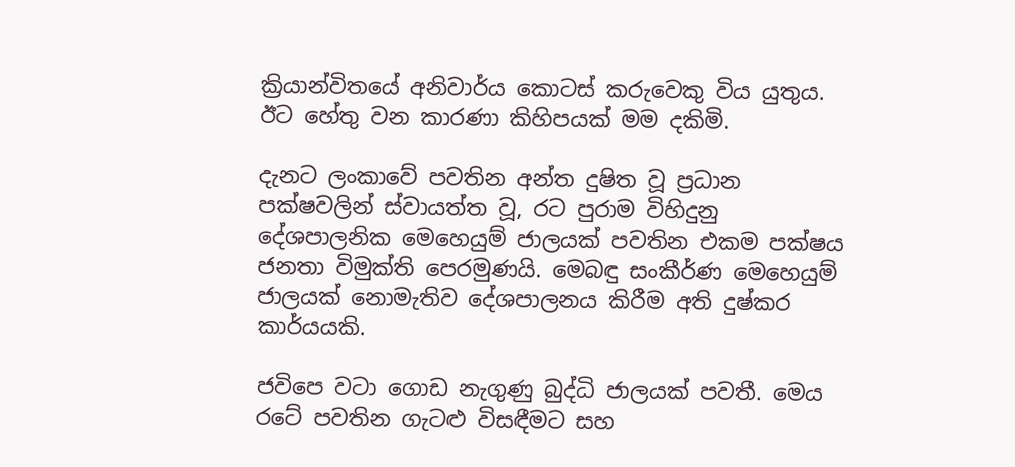ක්‍රියාන්විතයේ අනිවාර්ය කොටස් කරුවෙකු විය යුතුය. ඊට හේතු වන කාරණා කිහිපයක් මම දකිමි.

දැනට ලංකාවේ පවතින අන්ත දුෂිත වූ ප්‍රධාන පක්ෂවලින් ස්වායත්ත වූ, රට පුරාම විහිදුනු දේශපාලනික මෙහෙයුම් ජාලයක් පවතින එකම පක්ෂය ජනතා විමුක්ති පෙරමුණයි. මෙබඳු සංකීර්ණ මෙහෙයුම් ජාලයක් නොමැතිව දේශපාලනය කිරීම අති දුෂ්කර කාර්යයකි.

ජවිපෙ වටා ගොඩ නැගුණු බුද්ධි ජාලයක් පවතී. මෙය රටේ පවතින ගැටළු විසඳීමට සහ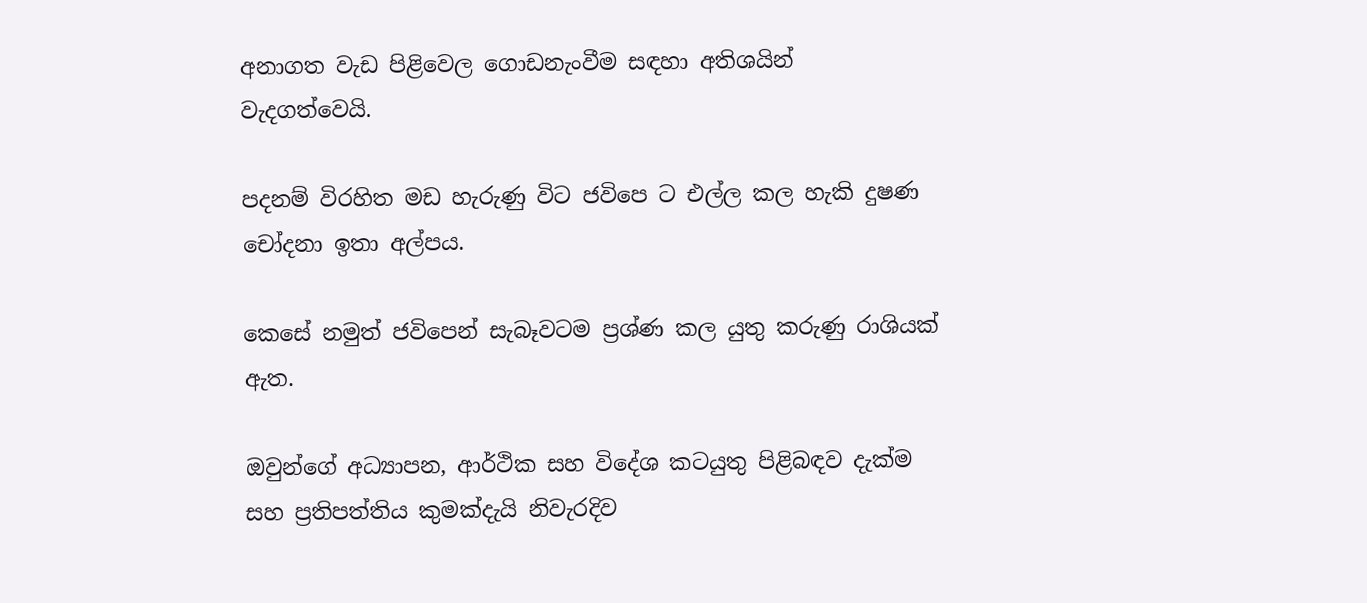අනාගත වැඩ පිළිවෙල ගොඩනැංවීම සඳහා අතිශයින් වැදගත්වෙයි.

පදනම් විරහිත මඩ හැරුණු විට ජවිපෙ ට එල්ල කල හැකි දුෂණ චෝදනා ඉතා අල්පය.

කෙසේ නමුත් ජවිපෙන් සැබෑවටම ප්‍රශ්ණ කල යුතු කරුණු රාශියක් ඇත.

ඔවුන්ගේ අධ්‍යාපන, ආර්ථික සහ විදේශ කටයුතු පිළිබඳව දැක්ම සහ ප්‍රතිපත්තිය කුමක්දැයි නිවැරදිව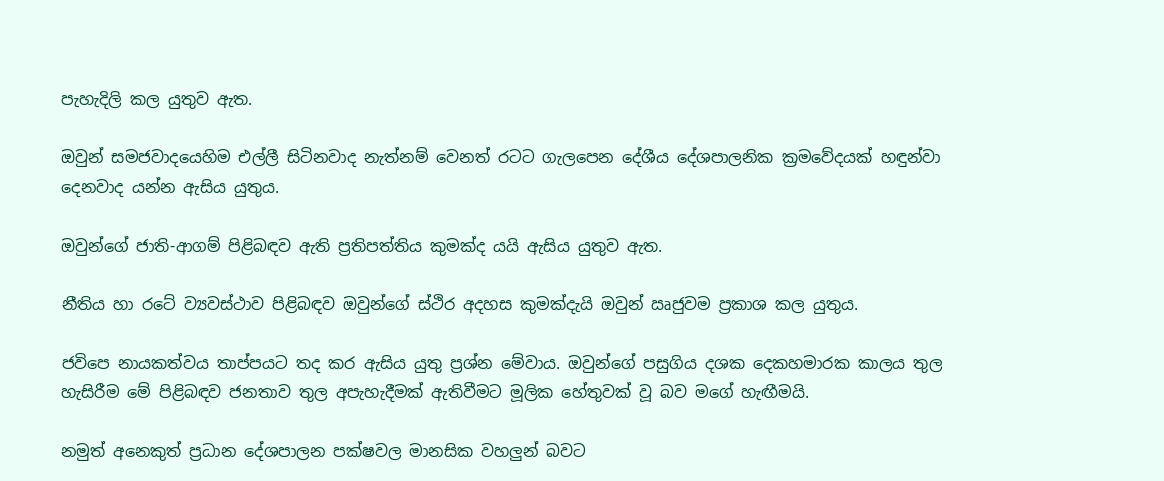පැහැදිලි කල යුතුව ඇත.

ඔවුන් සමජවාදයෙහිම එල්ලී සිටිනවාද නැත්නම් වෙනත් රටට ගැලපෙන දේශීය දේශපාලනික ක්‍රමවේදයක් හඳුන්වා දෙනවාද යන්න ඇසිය යුතුය.

ඔවුන්ගේ ජාති-ආගම් පිළිබඳව ඇති ප්‍රතිපත්තිය කුමක්ද යයි ඇසිය යුතුව ඇත.

නීතිය හා රටේ ව්‍යවස්ථාව පිළිබඳව ඔවුන්ගේ ස්ථිර අදහස කුමක්දැයි ඔවුන් ඍජුවම ප්‍රකාශ කල යුතුය.

ජවිපෙ නායකත්වය තාප්පයට තද කර ඇසිය යුතු ප්‍රශ්න මේවාය. ඔවුන්ගේ පසුගිය දශක දෙකහමාරක කාලය තුල හැසිරීම මේ පිළිබඳව ජනතාව තුල අපැහැදීමක් ඇතිවීමට මූලික හේතුවක් වූ බව මගේ හැඟීමයි.

නමුත් අනෙකුත් ප්‍රධාන දේශපාලන පක්ෂවල මානසික වහලුන් බවට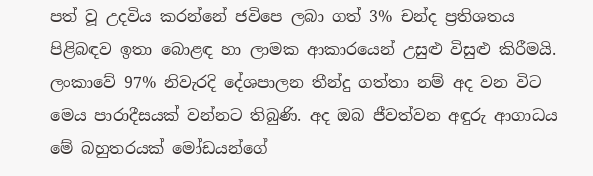පත් වූ උදවිය කරන්නේ ජවිපෙ ලබා ගත් 3% චන්ද ප්‍රතිශතය පිළිබඳව ඉතා බොළඳ හා ලාමක ආකාරයෙන් උසුළු විසුළු කිරීමයි. ලංකාවේ 97% නිවැරදි දේශපාලන තීන්දු ගත්තා නම් අද වන විට මෙය පාරාදීසයක් වන්නට තිබුණි. අද ඔබ ජීවත්වන අඳුරු ආගාධය මේ බහුතරයක් මෝඩයන්ගේ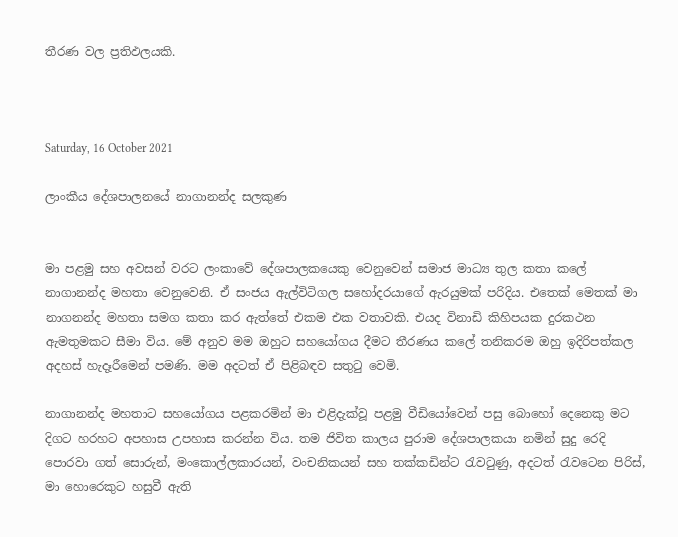තීරණ වල ප්‍රතිඵලයකි.



Saturday, 16 October 2021

ලාංකීය දේශපාලනයේ නාගානන්ද සලකුණ


මා පළමු සහ අවසන් වරට ලංකාවේ දේශපාලකයෙකු වෙනුවෙන් සමාජ මාධ්‍ය තුල කතා කලේ නාගානන්ද මහතා වෙනුවෙනි. ඒ සංජය ඇල්විටිගල සහෝදරයාගේ ඇරයුමක් පරිදිය. එතෙක් මෙතක් මා නාගනන්ද මහතා සමග කතා කර ඇත්තේ එකම එක වතාවකි. එයද විනාඩි කිහිපයක දුරකථන ඇමතුමකට සීමා විය. මේ අනුව මම ඔහුට සහයෝගය දීමට තීරණය කලේ තනිකරම ඔහු ඉදිරිපත්කල අදහස් හැදෑරීමෙන් පමණි. මම අදටත් ඒ පිළිබඳව සතුටු වෙමි.

නාගානන්ද මහතාට සහයෝගය පළකරමින් මා එළිදැක්වූ පළමු වීඩියෝවෙන් පසු බොහෝ දෙනෙකු මට දිගට හරහට අපහාස උපහාස කරන්න විය. තම ජිවිත කාලය පුරාම දේශපාලකයා නමින් සුදු රෙදි පොරවා ගත් සොරුන්, මංකොල්ලකාරයන්, වංචනිකයන් සහ තක්කඩින්ට රැවටුණු, අදටත් රැවටෙන පිරිස්, මා හොරෙකුට හසුවී ඇති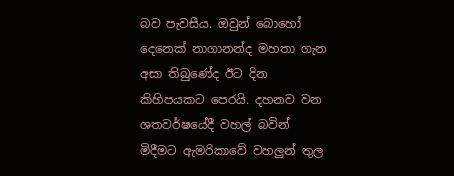බව පැවසීය. ඔවුන් බොහෝ දෙනෙක් නාගානන්ද මහතා ගැන අසා තිබුණේද ඊට දින කිහිපයකට පෙරයි. දහනව වන ශතවර්ෂයේදී වහල් බවින් මිදීමට ඇමරිකාවේ වහලුන් තුල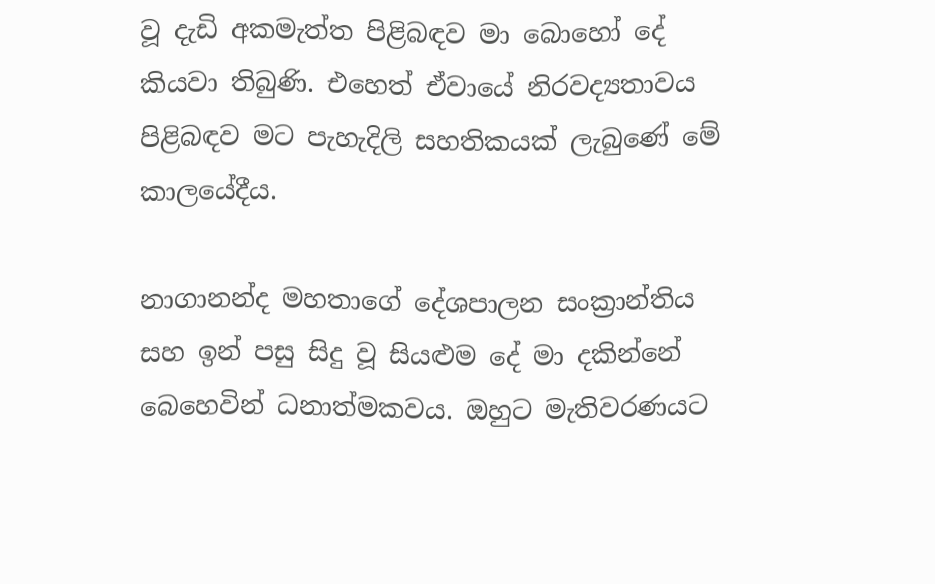වූ දැඩි අකමැත්ත පිළිබඳව මා බොහෝ දේ කියවා තිබුණි. එහෙත් ඒවායේ නිරවද්‍යතාවය පිළිබඳව මට පැහැදිලි සහතිකයක් ලැබුණේ මේ කාලයේදීය.

නාගානන්ද මහතාගේ දේශපාලන සංක්‍රාන්තිය සහ ඉන් පසු සිදු වූ සියළුම දේ මා දකින්නේ බෙහෙවින් ධනාත්මකවය. ඔහුට මැතිවරණයට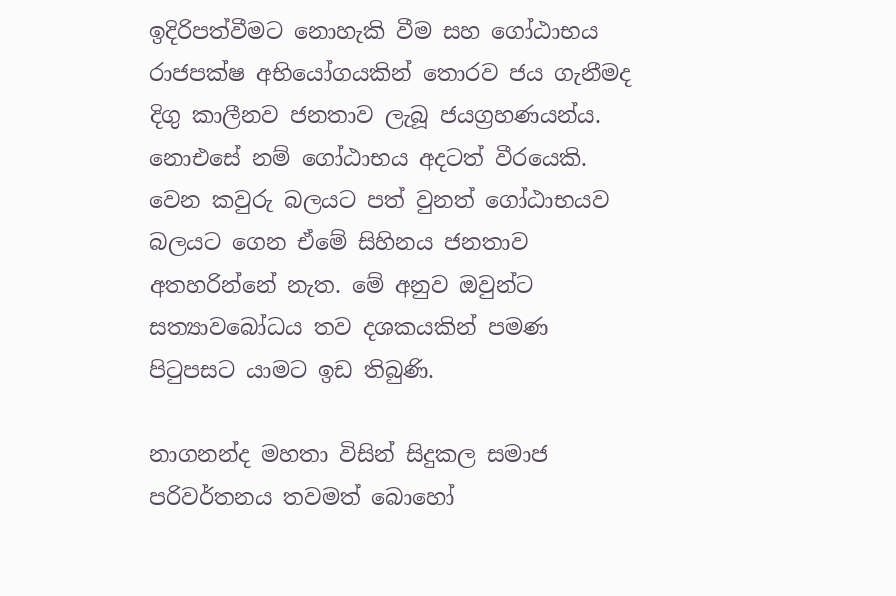ඉදිරිපත්වීමට නොහැකි වීම සහ ගෝඨාභය රාජපක්ෂ අභියෝගයකින් තොරව ජය ගැනීමද දිගු කාලීනව ජනතාව ලැබූ ජයග්‍රහණයන්ය. නොඑසේ නම් ගෝඨාභය අදටත් වීරයෙකි. වෙන කවුරු බලයට පත් වුනත් ගෝඨාභයව බලයට ගෙන ඒමේ සිහිනය ජනතාව අතහරින්නේ නැත. මේ අනුව ඔවුන්ට සත්‍යාවබෝධය තව දශකයකින් පමණ පිටුපසට යාමට ඉඩ තිබුණි.

නාගනන්ද මහතා විසින් සිදුකල සමාජ පරිවර්තනය තවමත් බොහෝ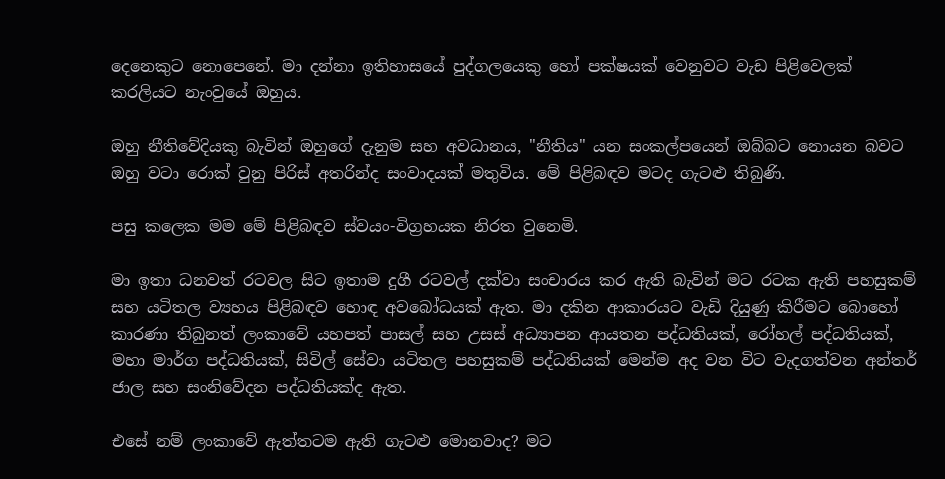දෙනෙකුට නොපෙනේ. මා දන්නා ඉතිහාසයේ පුද්ගලයෙකු හෝ පක්ෂයක් වෙනුවට වැඩ පිළිවෙලක් කරලියට නැංවුයේ ඔහුය.

ඔහු නීතිවේදියකු බැවින් ඔහුගේ දැනුම සහ අවධානය, "නීතිය" යන සංකල්පයෙන් ඔබ්බට නොයන බවට ඔහු වටා රොක් වුනු පිරිස් අතරින්ද සංවාදයක් මතුවිය. මේ පිළිබඳව මටද ගැටළු තිබුණි.

පසු කලෙක මම මේ පිළිබඳව ස්වයං-විග්‍රහයක නිරත වුනෙමි.

මා ඉතා ධනවත් රටවල සිට ඉතාම දුගී රටවල් දක්වා සංචාරය කර ඇති බැවින් මට රටක ඇති පහසුකම් සහ යටිතල ව්‍යහය පිළිබඳව හොඳ අවබෝධයක් ඇත. මා දකින ආකාරයට වැඩි දියුණු කිරීමට බොහෝ කාරණා තිබුනත් ලංකාවේ යහපත් පාසල් සහ උසස් අධ්‍යාපන ආයතන පද්ධතියක්, රෝහල් පද්ධතියක්, මහා මාර්ග පද්ධතියක්, සිවිල් සේවා යටිතල පහසුකම් පද්ධතියක් මෙන්ම අද වන විට වැදගත්වන අන්තර් ජාල සහ සංනිවේදන පද්ධතියක්ද ඇත.

එසේ නම් ලංකාවේ ඇත්තටම ඇති ගැටළු මොනවාද? මට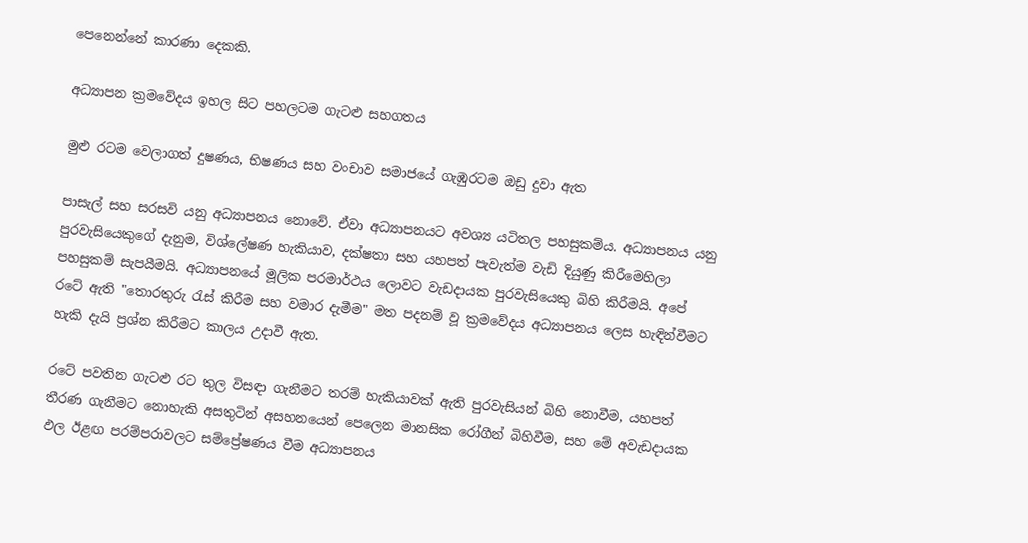පෙනෙන්නේ කාරණා දෙකකි.

අධ්‍යාපන ක්‍රමවේදය ඉහල සිට පහලටම ගැටළු සහගතය

මුළු රටම වෙලාගත් දුෂණය, භිෂණය සහ වංචාව සමාජයේ ගැඹුරටම ඔඩු දුවා ඇත

පාසැල් සහ සරසවි යනු අධ්‍යාපනය නොවේ. ඒවා අධ්‍යාපනයට අවශ්‍ය යටිතල පහසුකම්ය. අධ්‍යාපනය යනු පුරවැසියෙකුගේ දැනුම, විශ්ලේෂණ හැකියාව, දක්ෂතා සහ යහපත් පැවැත්ම වැඩි දියුණු කිරීමෙහිලා පහසුකම් සැපයීමයි. අධ්‍යාපනයේ මූලික පරමාර්ථය ලොවට වැඩදායක පුරවැසියෙකු බිහි කිරීමයි. අපේ රටේ ඇති "තොරතුරු රැස් කිරීම සහ වමාර දැමීම" මත පදනම් වූ ක්‍රමවේදය අධ්‍යාපනය ලෙස හැඳින්වීමට හැකි දැයි ප්‍රශ්න කිරීමට කාලය උදාවී ඇත.

රටේ පවතින ගැටළු රට තුල විසඳා ගැනීමට තරම් හැකියාවක් ඇති පුරවැසියන් බිහි නොවීම, යහපත් තීරණ ගැනීමට නොහැකි අසතුටින් අසහනයෙන් පෙලෙන මානසික රෝගීන් බිහිවීම, සහ මේ අවැඩදායක ඵල ඊළඟ පරම්පරාවලට සම්ප්‍රේෂණය වීම අධ්‍යාපනය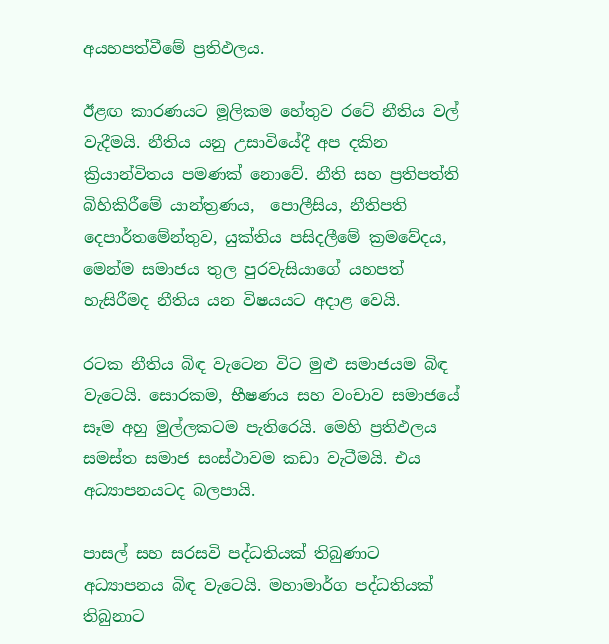අයහපත්වීමේ ප්‍රතිඵලය.

ඊළඟ කාරණයට මූලිකම හේතුව රටේ නීතිය වල් වැදීමයි. නීතිය යනු උසාවියේදී අප දකින ක්‍රියාන්විතය පමණක් නොවේ. නීති සහ ප්‍රතිපත්ති බිහිකිරීමේ යාන්ත්‍රණය,  පොලීසිය, නීතිපති දෙපාර්තමේන්තුව, යුක්තිය පසිදලීමේ ක්‍රමවේදය, මෙන්ම සමාජය තුල පුරවැසියාගේ යහපත් හැසිරීමද නීතිය යන විෂයයට අදාළ වෙයි.

රටක නීතිය බිඳ වැටෙන විට මුළු සමාජයම බිඳ වැටෙයි. සොරකම, භීෂණය සහ වංචාව සමාජයේ සෑම අහු මුල්ලකටම පැතිරෙයි. මෙහි ප්‍රතිඵලය සමස්ත සමාජ සංස්ථාවම කඩා වැටීමයි. එය අධ්‍යාපනයටද බලපායි.

පාසල් සහ සරසවි පද්ධතියක් තිබුණාට අධ්‍යාපනය බිඳ වැටෙයි. මහාමාර්ග පද්ධතියක් තිබුනාට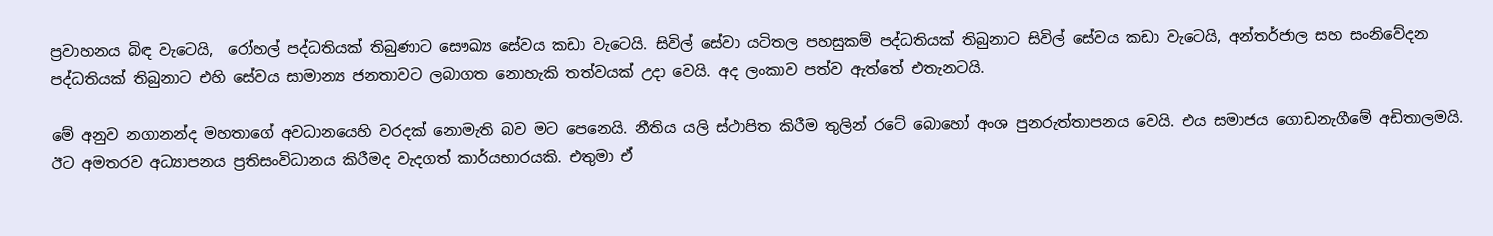ප්‍රවාහනය බිඳ වැටෙයි,  රෝහල් පද්ධතියක් තිබුණාට සෞඛ්‍ය සේවය කඩා වැටෙයි. සිවිල් සේවා යටිතල පහසුකම් පද්ධතියක් තිබුනාට සිවිල් සේවය කඩා වැටෙයි, අන්තර්ජාල සහ සංනිවේදන පද්ධතියක් තිබුනාට එහි සේවය සාමාන්‍ය ජනතාවට ලබාගත නොහැකි තත්වයක් උදා වෙයි. අද ලංකාව පත්ව ඇත්තේ එතැනටයි.

මේ අනුව නගානන්ද මහතාගේ අවධානයෙහි වරදක් නොමැති බව මට පෙනෙයි. නීතිය යලි ස්ථාපිත කිරීම තුලින් රටේ බොහෝ අංශ පුනරුත්තාපනය වෙයි. එය සමාජය ගොඩනැගීමේ අඩිතාලමයි. ඊට අමතරව අධ්‍යාපනය ප්‍රතිසංවිධානය කිරීමද වැදගත් කාර්යභාරයකි. එතුමා ඒ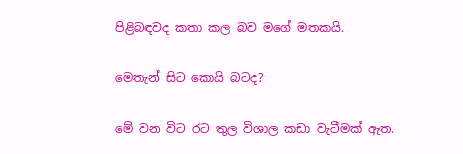පිළිබඳවද කතා කල බව මගේ මතකයි.

මෙතැන් සිට කොයි බටද?

මේ වන විට රට තුල විශාල කඩා වැටීමක් ඇත.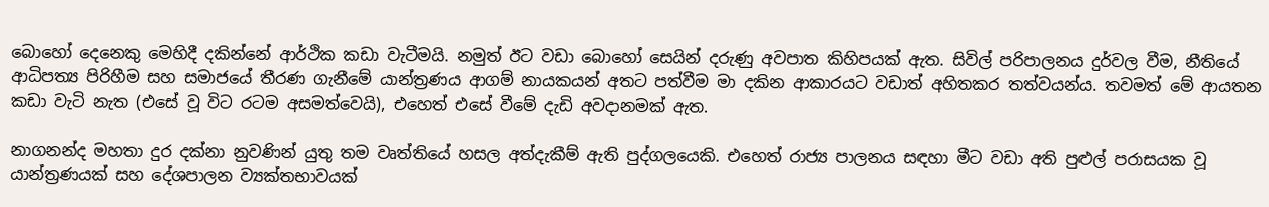බොහෝ දෙනෙකු මෙහිදී දකින්නේ ආර්ථික කඩා වැටීමයි. නමුත් ඊට වඩා බොහෝ සෙයින් දරුණු අවපාත කිහිපයක් ඇත. සිවිල් පරිපාලනය දුර්වල වීම, නීතියේ ආධිපත්‍ය පිරිහීම සහ සමාජයේ තීරණ ගැනීමේ යාන්ත්‍රණය ආගම් නායකයන් අතට පත්වීම මා දකින ආකාරයට වඩාත් අහිතකර තත්වයන්ය. තවමත් මේ ආයතන කඩා වැටි නැත (එසේ වූ විට රටම අසමත්වෙයි), එහෙත් එසේ වීමේ දැඩි අවදානමක් ඇත.

නාගනන්ද මහතා දුර දක්නා නුවණින් යුතු තම වෘත්තියේ හසල අත්දැකීම් ඇති පුද්ගලයෙකි. එහෙත් රාජ්‍ය පාලනය සඳහා මීට වඩා අති පුළුල් පරාසයක වූ යාන්ත්‍රණයක් සහ දේශපාලන ව්‍යක්තභාවයක්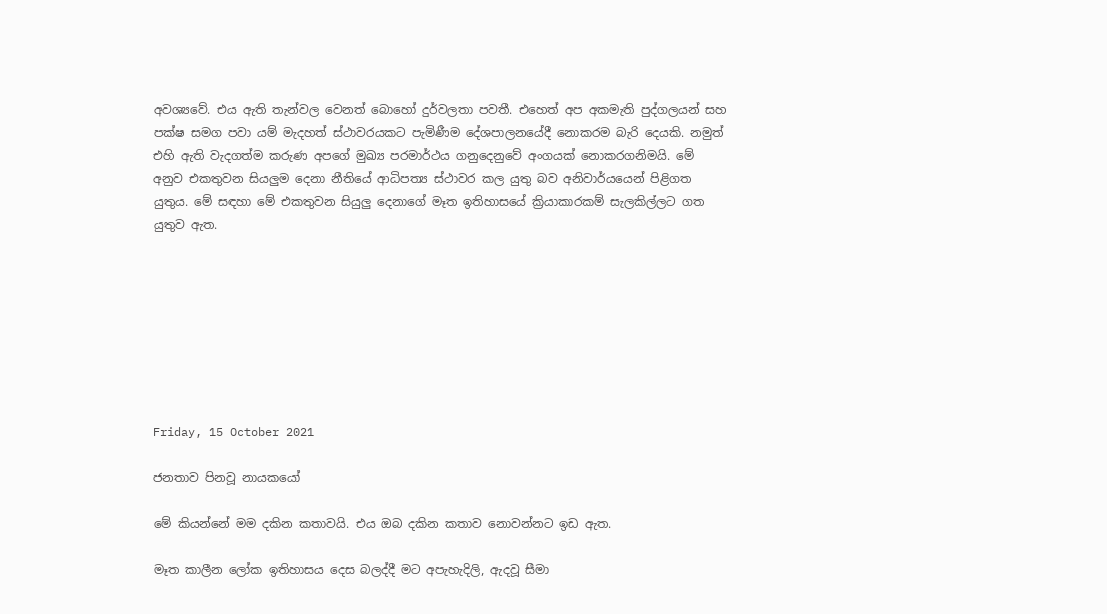අවශ්‍යවේ. එය ඇති තැන්වල වෙනත් බොහෝ දුර්වලතා පවතී. එහෙත් අප අකමැති පුද්ගලයන් සහ පක්ෂ සමග පවා යම් මැදහත් ස්ථාවරයකට පැමිණීම දේශපාලනයේදී නොකරම බැරි දෙයකි. නමුත් එහි ඇති වැදගත්ම කරුණ අපගේ මුඛ්‍ය පරමාර්ථය ගනුදෙනුවේ අංගයක් නොකරගනිමයි. මේ අනුව එකතුවන සියලුම දෙනා නීතියේ ආධිපත්‍ය ස්ථාවර කල යුතු බව අනිවාර්යයෙන් පිළිගත යුතුය. මේ සඳහා මේ එකතුවන සියුලු දෙනාගේ මෑත ඉතිහාසයේ ක්‍රියාකාරකම් සැලකිල්ලට ගත යුතුව ඇත.








Friday, 15 October 2021

ජනතාව පිනවූ නායකයෝ

මේ කියන්නේ මම දකින කතාවයි. එය ඔබ දකින කතාව නොවන්නට ඉඩ ඇත.

මෑත කාලීන ලෝක ඉතිහාසය දෙස බලද්දී මට අපැහැදිලි, ඇදවූ සීමා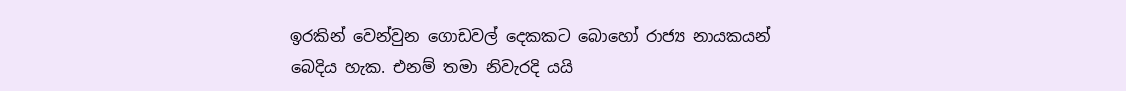ඉරකින් වෙන්වුන ගොඩවල් දෙකකට බොහෝ රාජ්‍ය නායකයන් බෙදිය හැක. එනම් තමා නිවැරදි යයි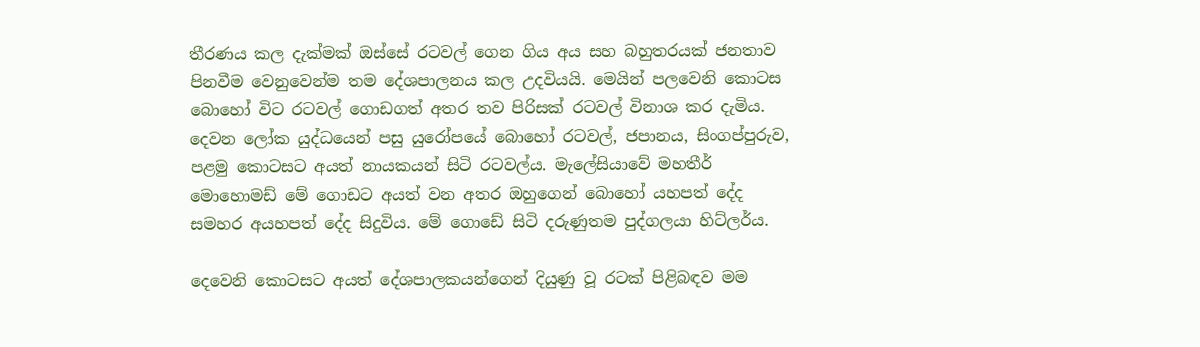තීරණය කල දැක්මක් ඔස්සේ රටවල් ගෙන ගිය අය සහ බහුතරයක් ජනතාව පිනවීම වෙනුවෙන්ම තම දේශපාලනය කල උදවියයි. මෙයින් පලවෙනි කොටස බොහෝ විට රටවල් ගොඩගත් අතර තව පිරිසක් රටවල් විනාශ කර දැමිය. දෙවන ලෝක යුද්ධයෙන් පසු යුරෝපයේ බොහෝ රටවල්, ජපානය, සිංගප්පුරුව, පළමු කොටසට අයත් නායකයන් සිටි රටවල්ය. මැලේසියාවේ මහතීර් මොහොමඩ් මේ ගොඩට අයත් වන අතර ඔහුගෙන් බොහෝ යහපත් දේද සමහර අයහපත් දේද සිදුවිය. මේ ගොඩේ සිටි දරුණුතම පුද්ගලයා හිට්ලර්ය.

දෙවෙනි කොටසට අයත් දේශපාලකයන්ගෙන් දියුණු වූ රටක් පිළිබඳව මම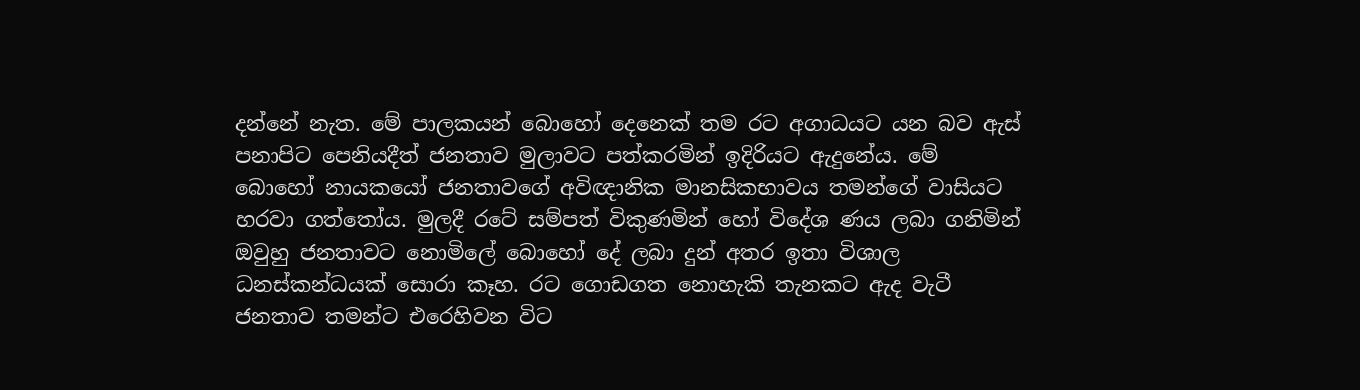දන්නේ නැත. මේ පාලකයන් බොහෝ දෙනෙක් තම රට අගාධයට යන බව ඇස් පනාපිට පෙනියදීත් ජනතාව මුලාවට පත්කරමින් ඉදිරියට ඇදුනේය. මේ බොහෝ නායකයෝ ජනතාවගේ අවිඥානික මානසිකභාවය තමන්ගේ වාසියට හරවා ගත්තෝය. මුලදී රටේ සම්පත් විකුණමින් හෝ විදේශ ණය ලබා ගනිමින් ඔවුහු ජනතාවට නොමිලේ බොහෝ දේ ලබා දුන් අතර ඉතා විශාල ධනස්කන්ධයක් සොරා කෑහ. රට ගොඩගත නොහැකි තැනකට ඇද වැටී  ජනතාව තමන්ට එරෙහිවන විට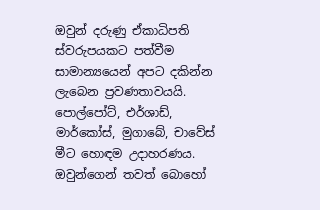ඔවුන් දරුණු ඒකාධිපති ස්වරුපයකට පත්වීම සාමාන්‍යයෙන් අපට දකින්න ලැබෙන ප්‍රවණතාවයයි.  පොල්පෝට්, එර්ශාඩ්, මාර්කෝස්, මුගාබේ, චාවේස් මීට හොඳම උදාහරණය. ඔවුන්ගෙන් තවත් බොහෝ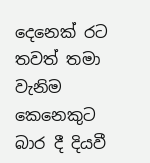දෙනෙක් රට තවත් තමා වැනිම කෙනෙකුට බාර දී දියවී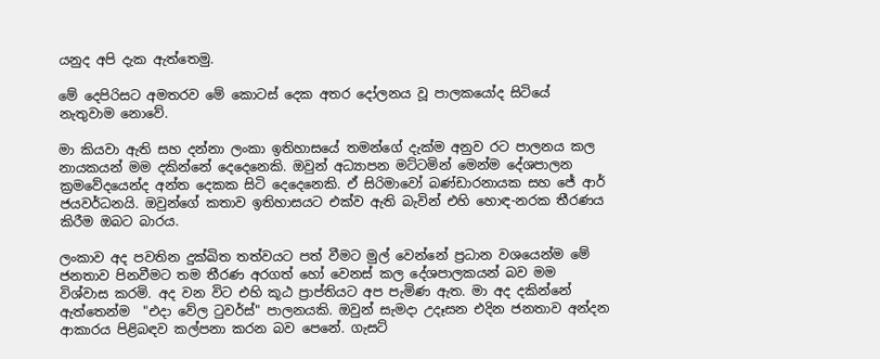යනුද අපි දැක ඇත්තෙමු.

මේ දෙපිරිසට අමතරව මේ කොටස් දෙක අතර දෝලනය වූ පාලකයෝද සිටියේ නැතුවාම නොවේ.

මා කියවා ඇති සහ දන්නා ලංකා ඉතිහාසයේ තමන්ගේ දැක්ම අනුව රට පාලනය කල නායකයන් මම දකින්නේ දෙදෙනෙකි. ඔවුන් අධ්‍යාපන මට්ටමින් මෙන්ම දේශපාලන ක්‍රමවේදයෙන්ද අන්ත දෙකක සිටි දෙදෙනෙකි. ඒ සිරිමාවෝ බණ්ඩාරනායක සහ ජේ ආර් ජයවර්ධනයි. ඔවුන්ගේ කතාව ඉතිහාසයට එක්ව ඇති බැවින් එහි හොඳ-නරක තීරණය කිරීම ඔබට බාරය.

ලංකාව අද පවතින දුක්ඛිත තත්වයට පත් වීමට මුල් වෙන්නේ ප්‍රධාන වශයෙන්ම මේ ජනතාව පිනවීමට තම තීරණ අරගත් හෝ වෙනස් කල දේශපාලකයන් බව මම විශ්වාස කරමි. අද වන විට එහි කූඨ ප්‍රාප්තියට අප පැමිණ ඇත. මා අද දකින්නේ ඇත්තෙන්ම  "එදා වේල ටුවර්ස්" පාලනයකි. ඔවුන් සැමදා උදෑසන එදින ජනතාව අන්දන ආකාරය පිළිබඳව කල්පනා කරන බව පෙනේ. ගැසට්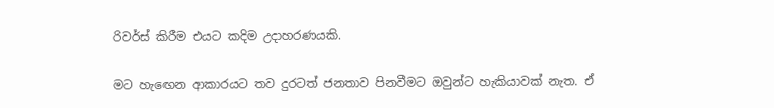රිවර්ස් කිරීම එයට කදිම උදාහරණයකි.

මට හැඟෙන ආකාරයට තව දුරටත් ජනතාව පිනවීමට ඔවුන්ට හැකියාවක් නැත. ඒ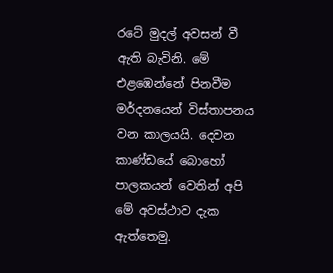රටේ මුදල් අවසන් වී ඇති බැවිනි. මේ එළඹෙන්නේ පිනවීම මර්දනයෙන් විස්තාපනය වන කාලයයි. දෙවන කාණ්ඩයේ බොහෝ පාලකයන් වෙතින් අපි මේ අවස්ථාව දැක ඇත්තෙමු.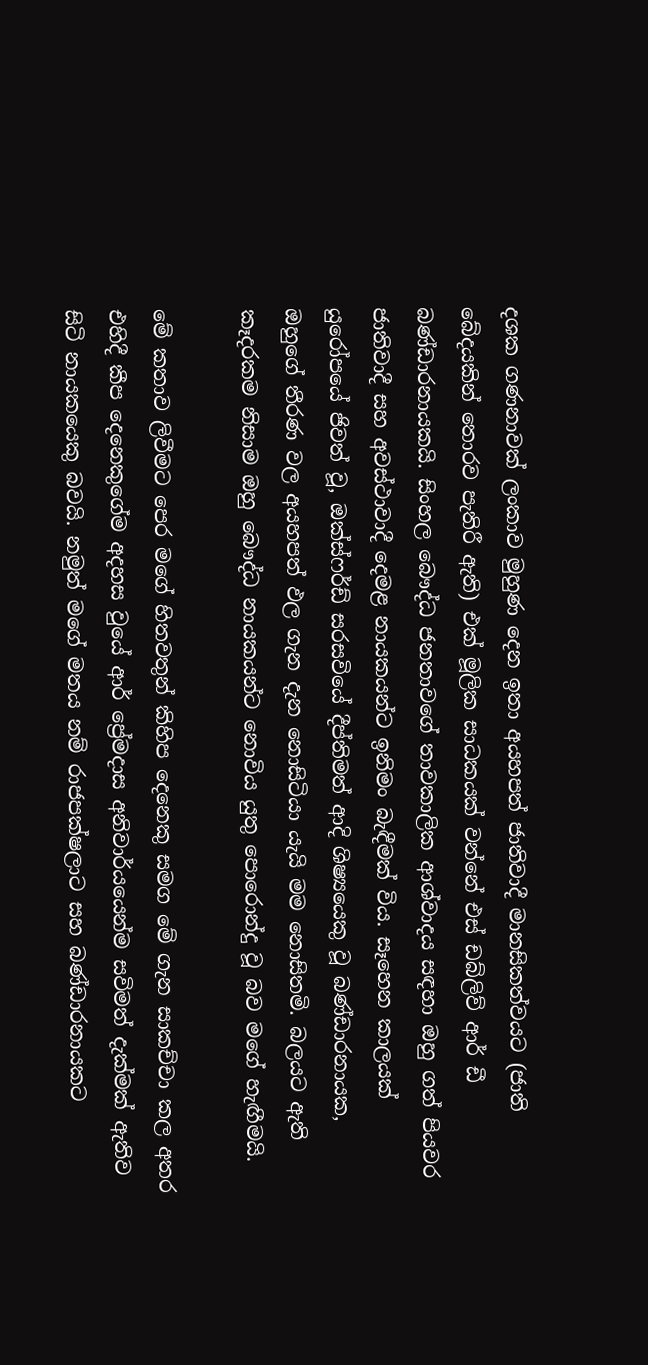දශක ගණනාවක් ලංකාව මුහුණ දෙන ඉතා අයහපත් ජාතිවාදී මානසිකත්වයට (ජාති බේදයකින් තොරව පැතිරී ඇති) එක් මූලික සාධකයක් වන්නේ එස් ඩබ්ලිව් ආර් ඩී බණ්ඩාරනායකයි. සිංහල බෞද්ධ ජනතාවගේ තාවකාලික ආශ්වාදය සඳහා ඔහු ගත් පියවර ජාතිවාදී සහ අවස්ථාවාදී දෙමළ නායකයන්ට ඉනිමං බැඳීමක් විය. සෑහෙන කාලයක් යුරෝපයේ ජිවත් වූ, ඔක්ස්ෆර්ඩ් සරසවියේ දීප්තිමත් ආදි ශිෂ්‍යයෙකු වූ බණ්ඩාරනායක, ඔහුගේ තීරණ වල අයහපත් ඵල ගැන දැන නොසිටියා යැයි මම නොසිතමි. බලයට ඇති කෑදරකම නිසාම ඔහු බෞද්ධ නායකයන්ට නොවිය යුතු පොරොන්දු වූ බව මගේ හැඟීමයි.

මේ කතාව ලිවීමට පෙර මගේ හිතවතුන් කිහිප දෙනෙකු සමග මේ ගැන සාකච්චා කල අතර එහිදී කීප දෙනෙකුගේම අදහස වුයේ ආර් ප්‍රේමදාස අනිවාර්යයෙන්ම සවිමත් දැක්මක් ඇතිව සිටි නායකයෙකු බවයි. නමුත් මගේ මතය නම් රාජපක්ෂලාට සහ බණ්ඩාරනායකට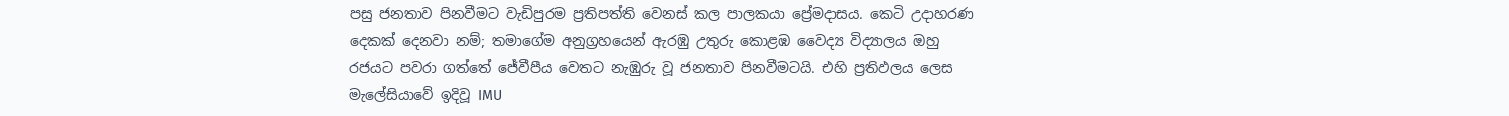පසු ජනතාව පිනවීමට වැඩිපුරම ප්‍රතිපත්ති වෙනස් කල පාලකයා ප්‍රේමදාසය. කෙටි උදාහරණ දෙකක් දෙනවා නම්; තමාගේම අනුග්‍රහයෙන් ඇරඹු උතුරු කොළඹ වෛද්‍ය විද්‍යාලය ඔහු රජයට පවරා ගත්තේ ජේවීපීය වෙතට නැඹුරු වූ ජනතාව පිනවීමටයි. එහි ප්‍රතිඵලය ලෙස මැලේසියාවේ ඉදිවූ IMU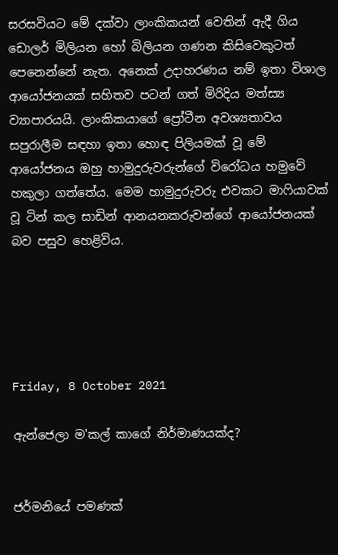සරසවියට මේ දක්වා ලාංකිකයන් වෙතින් ඇදී ගිය ඩොලර් මිලියන හෝ බිලියන ගණන කිසිවෙකුටත් පෙනෙන්නේ නැත. අනෙක් උදාහරණය නම් ඉතා විශාල ආයෝජනයක් සහිතව පටන් ගත් මිරිදිය මත්ස්‍ය ව්‍යාපාරයයි. ලාංකිකයාගේ ප්‍රෝටීන අවශ්‍යතාවය සපුරාලීම සඳහා ඉතා හොඳ පිලියමක් වූ මේ ආයෝජනය ඔහු හාමුදුරුවරුන්ගේ විරෝධය හමුවේ හකුලා ගත්තේය. මෙම හාමුදුරුවරු එවකට මාෆියාවක් වූ ටින් කල සාඩින් ආනයනකරුවන්ගේ ආයෝජනයක් බව පසුව හෙළිවිය.





Friday, 8 October 2021

ඇන්ජෙලා ම'කල් කාගේ නිර්මාණයක්ද?


ජර්මනියේ පමණක්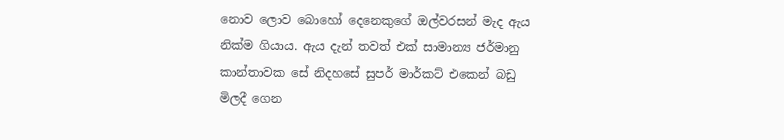නොව ලොව බොහෝ දෙනෙකුගේ ඔල්වරසන් මැද ඇය නික්ම ගියාය. ඇය දැන් තවත් එක් සාමාන්‍ය ජර්මානු කාන්තාවක සේ නිදහසේ සුපර් මාර්කට් එකෙන් බඩු මිලදී ගෙන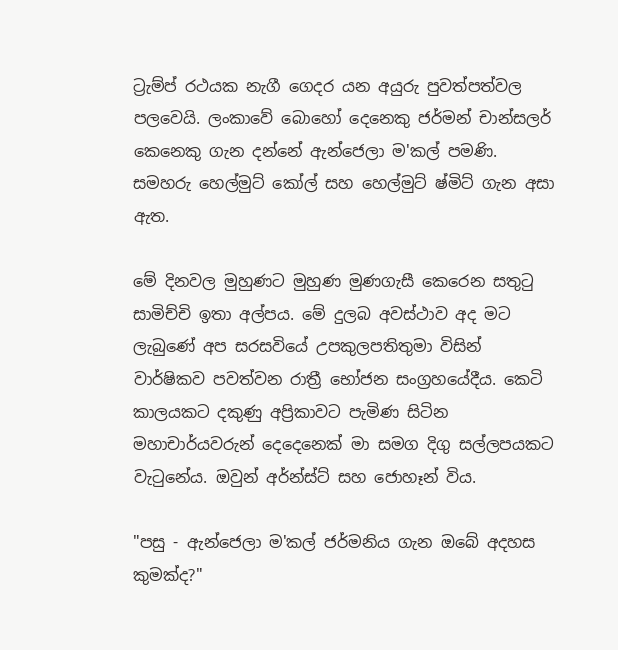ට්‍රැම්ප් රථයක නැගී ගෙදර යන අයුරු පුවත්පත්වල පලවෙයි. ලංකාවේ බොහෝ දෙනෙකු ජර්මන් චාන්සලර් කෙනෙකු ගැන දන්නේ ඇන්ජෙලා ම'කල් පමණි. සමහරු හෙල්මුට් කෝල් සහ හෙල්මුට් ෂ්මිට් ගැන අසා ඇත.

මේ දිනවල මුහුණට මුහුණ මුණගැසී කෙරෙන සතුටු සාමිච්චි ඉතා අල්පය. මේ දුලබ අවස්ථාව අද මට ලැබුණේ අප සරසවියේ උපකුලපතිතුමා විසින් වාර්ෂිකව පවත්වන රාත්‍රී භෝජන සංග්‍රහයේදීය. කෙටි කාලයකට දකුණු අප්‍රිකාවට පැමිණ සිටින මහාචාර්යවරුන් දෙදෙනෙක් මා සමග දිගු සල්ලපයකට වැටුනේය. ඔවුන් අර්න්ස්ට් සහ ජොහෑන් විය.

"පසු - ඇන්ජෙලා ම'කල් ජර්මනිය ගැන ඔබේ අදහස කුමක්ද?"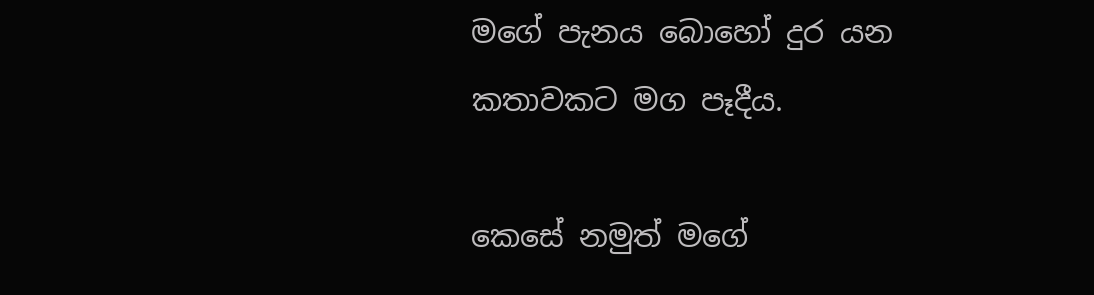මගේ පැනය බොහෝ දුර යන කතාවකට මග පෑදීය.

කෙසේ නමුත් මගේ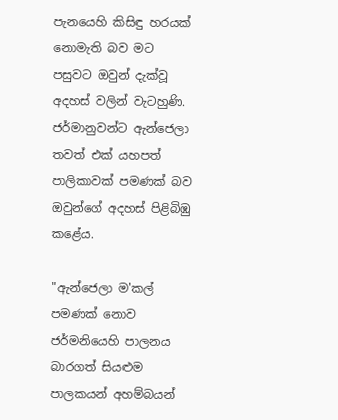පැනයෙහි කිසිඳු හරයක් නොමැති බව මට පසුවට ඔවුන් දැක්වූ අදහස් වලින් වැටහුණි. ජර්මානුවන්ට ඇන්ජෙලා තවත් එක් යහපත් පාලිකාවක් පමණක් බව ඔවුන්ගේ අදහස් පිළිබිඹු කළේය.

"ඇන්ජෙලා ම'කල් පමණක් නොව ජර්මනියෙහි පාලනය බාරගත් සියළුම පාලකයන් අහම්බයන්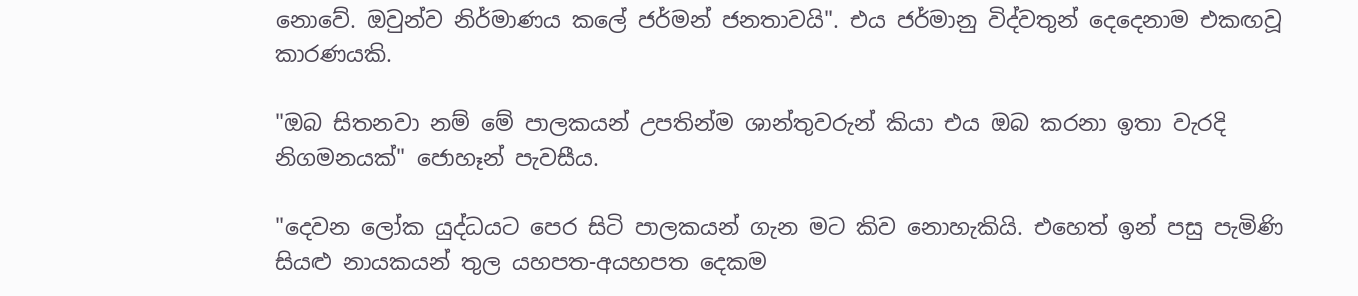නොවේ. ඔවුන්ව නිර්මාණය කලේ ජර්මන් ජනතාවයි". එය ජර්මානු විද්වතුන් දෙදෙනාම එකඟවූ කාරණයකි.

"ඔබ සිතනවා නම් මේ පාලකයන් උපතින්ම ශාන්තුවරුන් කියා එය ඔබ කරනා ඉතා වැරදි නිගමනයක්" ජොහෑන් පැවසීය.

"දෙවන ලෝක යුද්ධයට පෙර සිටි පාලකයන් ගැන මට කිව නොහැකියි. එහෙත් ඉන් පසු පැමිණි සියළු නායකයන් තුල යහපත-අයහපත දෙකම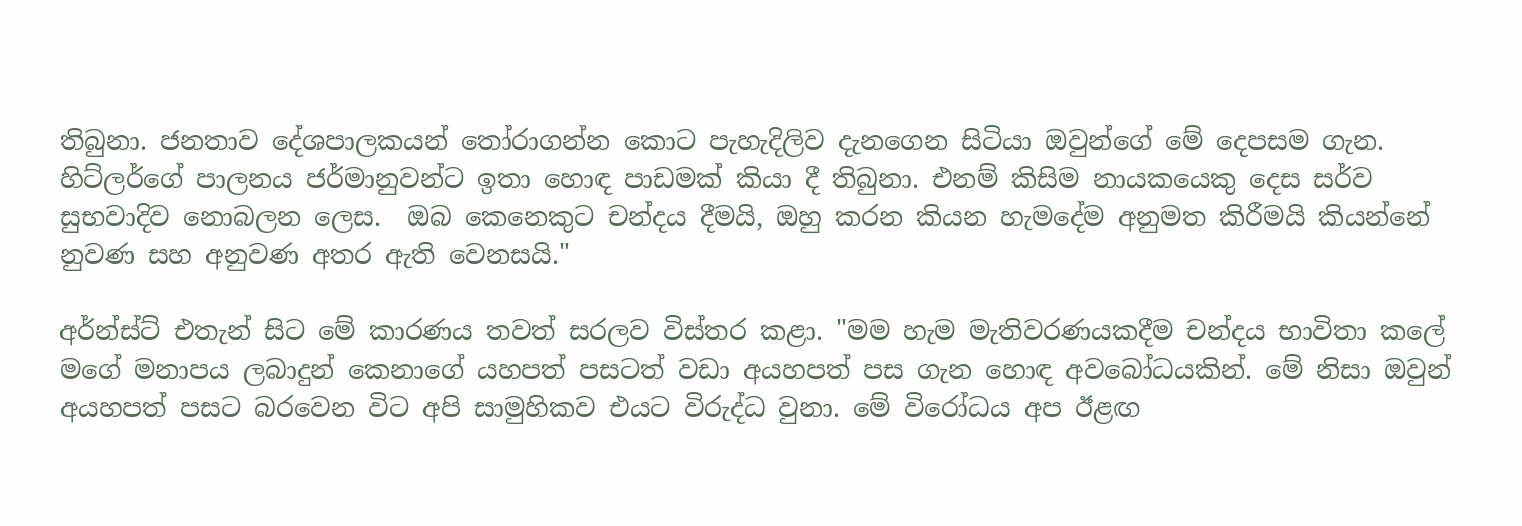තිබුනා. ජනතාව දේශපාලකයන් තෝරාගන්න කොට පැහැදිලිව දැනගෙන සිටියා ඔවුන්ගේ මේ දෙපසම ගැන. හිට්ලර්ගේ පාලනය ජර්මානුවන්ට ඉතා හොඳ පාඩමක් කියා දී තිබුනා. එනම් කිසිම නායකයෙකු දෙස සර්ව සුභවාදිව නොබලන ලෙස.  ඔබ කෙනෙකුට චන්දය දීමයි, ඔහු කරන කියන හැමදේම අනුමත කිරීමයි කියන්නේ නුවණ සහ අනුවණ අතර ඇති වෙනසයි."

අර්න්ස්ට් එතැන් සිට මේ කාරණය තවත් සරලව විස්තර කළා. "මම හැම මැතිවරණයකදීම චන්දය භාවිතා කලේ මගේ මනාපය ලබාදුන් කෙනාගේ යහපත් පසටත් වඩා අයහපත් පස ගැන හොඳ අවබෝධයකින්. මේ නිසා ඔවුන් අයහපත් පසට බරවෙන විට අපි සාමුහිකව එයට විරුද්ධ වුනා. මේ විරෝධය අප ඊළඟ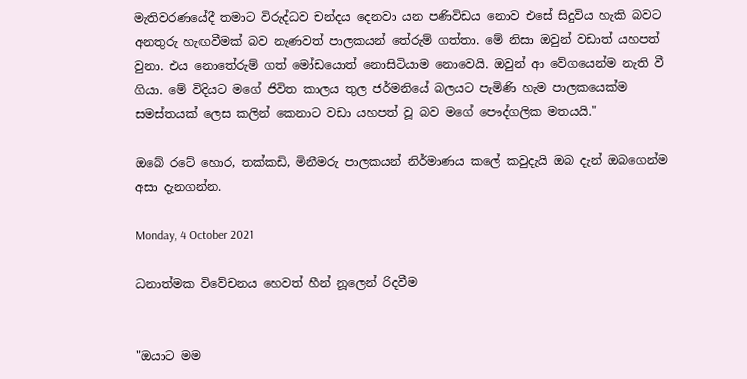මැතිවරණයේදී තමාට විරුද්ධව චන්දය දෙනවා යන පණිවිඩය නොව එසේ සිදුවිය හැකි බවට අනතුරු හැඟවීමක් බව නැණවත් පාලකයන් තේරුම් ගත්තා. මේ නිසා ඔවුන් වඩාත් යහපත් වුනා. එය නොතේරුම් ගත් මෝඩයොත් නොසිටියාම නොවෙයි. ඔවුන් ආ වේගයෙන්ම නැති වී ගියා. මේ විදියට මගේ ජිවිත කාලය තුල ජර්මනියේ බලයට පැමිණි හැම පාලකයෙක්ම සමස්තයක් ලෙස කලින් කෙනාට වඩා යහපත් වූ බව මගේ පෞද්ගලික මතයයි."

ඔබේ රටේ හොර, තක්කඩි, මිනීමරු පාලකයන් නිර්මාණය කලේ කවුදැයි ඔබ දැන් ඔබගෙන්ම අසා දැනගන්න.

Monday, 4 October 2021

ධනාත්මක විවේචනය හෙවත් හීන් නූලෙන් රිදවීම


"ඔයාට මම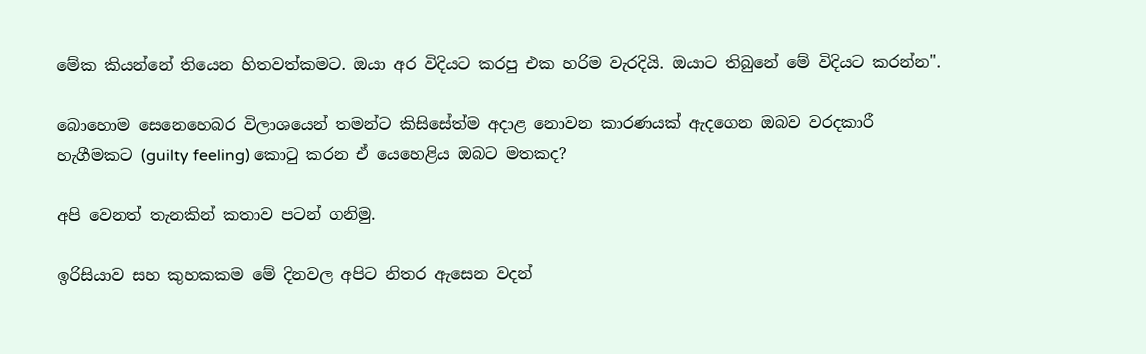මේක කියන්නේ තියෙන හිතවත්කමට. ඔයා අර විදියට කරපු එක හරිම වැරදියි. ඔයාට තිබුනේ මේ විදියට කරන්න".

බොහොම සෙනෙහෙබර විලාශයෙන් තමන්ට කිසිසේත්ම අදාළ නොවන කාරණයක් ඇදගෙන ඔබව වරදකාරී හැගීමකට (guilty feeling) කොටු කරන ඒ යෙහෙළිය ඔබට මතකද?

අපි වෙනත් තැනකින් කතාව පටන් ගනිමු.

ඉරිසියාව සහ කුහකකම මේ දිනවල අපිට නිතර ඇසෙන වදන්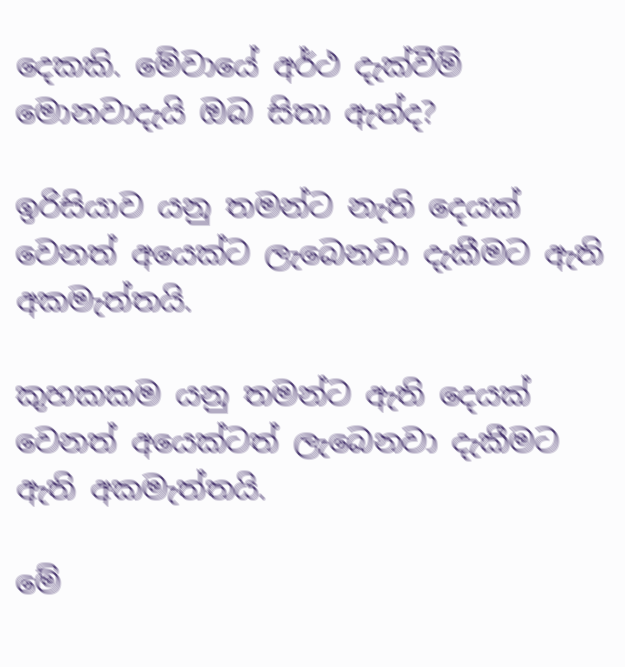දෙකකි. මේවායේ අර්ථ දැක්වීම් මොනවාදැයි ඔබ සිතා ඇත්ද?

ඉරිසියාව යනු තමන්ට නැති දෙයක් වෙනත් අයෙක්ට ලැබෙනවා දැකීමට ඇති අකමැත්තයි.

කුහකකම යනු තමන්ට ඇති දෙයක් වෙනත් අයෙක්ටත් ලැබෙනවා දැකීමට ඇති අකමැත්තයි.

මේ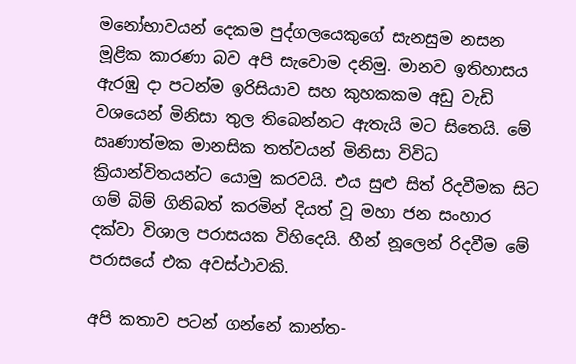මනෝභාවයන් දෙකම පුද්ගලයෙකුගේ සැනසුම නසන මූළික කාරණා බව අපි සැවොම දනිමු. මානව ඉතිහාසය ඇරඹු දා පටන්ම ඉරිසියාව සහ කුහකකම අඩු වැඩි වශයෙන් මිනිසා තුල තිබෙන්නට ඇතැයි මට සිතෙයි. මේ ඍණාත්මක මානසික තත්වයන් මිනිසා විවිධ ක්‍රියාන්විතයන්ට යොමු කරවයි. එය සුළු සිත් රිදවීමක සිට ගම් බිම් ගිනිබත් කරමින් දියත් වූ මහා ජන සංහාර දක්වා විශාල පරාසයක විහිදෙයි. හීන් නූලෙන් රිදවීම මේ පරාසයේ එක අවස්ථාවකි.

අපි කතාව පටන් ගන්නේ කාන්ත-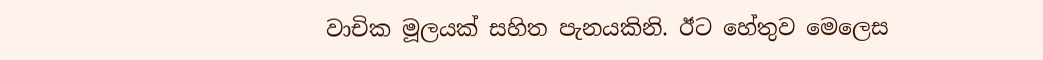වාචික මූලයක් සහිත පැනයකිනි. ඊට හේතුව මෙලෙස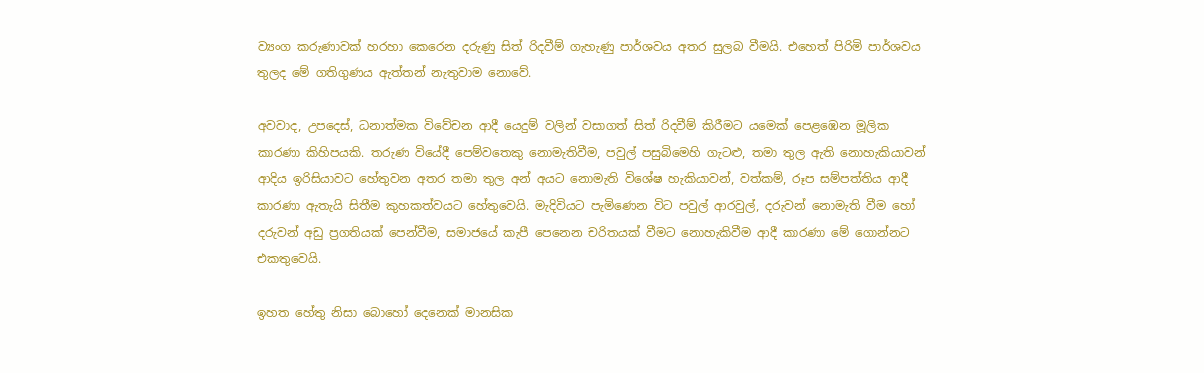ව්‍යංග කරුණාවක් හරහා කෙරෙන දරුණු සිත් රිදවීම් ගැහැණු පාර්ශවය අතර සුලබ වීමයි. එහෙත් පිරිමි පාර්ශවය තුලද මේ ගතිගුණය ඇත්තන් නැතුවාම නොවේ.

අවවාද, උපදෙස්, ධනාත්මක විවේචන ආදී යෙදුම් වලින් වසාගත් සිත් රිදවීම් කිරීමට යමෙක් පෙළඹෙන මූලික කාරණා කිහිපයකි. තරුණ වියේදී පෙම්වතෙකු නොමැතිවීම, පවුල් පසුබිමෙහි ගැටළු, තමා තුල ඇති නොහැකියාවන් ආදිය ඉරිසියාවට හේතුවන අතර තමා තුල අන් අයට නොමැති විශේෂ හැකියාවන්, වත්කම්, රූප සම්පත්තිය ආදී කාරණා ඇතැයි සිතීම කුහකත්වයට හේතුවෙයි. මැදිවියට පැමිණෙන විට පවුල් ආරවුල්, දරුවන් නොමැති වීම හෝ දරුවන් අඩු ප්‍රගතියක් පෙන්වීම, සමාජයේ කැපී පෙනෙන චරිතයක් වීමට නොහැකිවීම ආදී කාරණා මේ ගොන්නට එකතුවෙයි.

ඉහත හේතු නිසා බොහෝ දෙනෙක් මානසික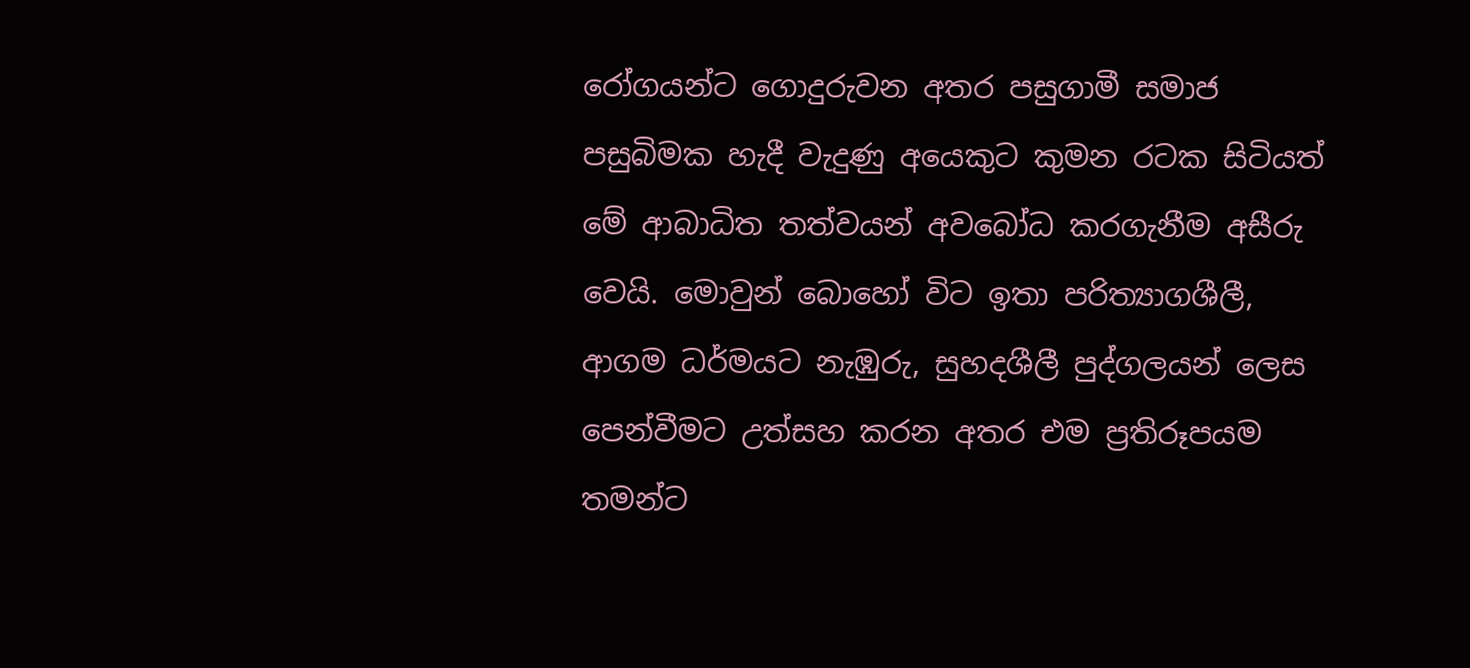රෝගයන්ට ගොදුරුවන අතර පසුගාමී සමාජ පසුබිමක හැදී වැදුණු අයෙකුට කුමන රටක සිටියත් මේ ආබාධිත තත්වයන් අවබෝධ කරගැනීම අසීරු වෙයි. මොවුන් බොහෝ විට ඉතා පරිත්‍යාගශීලී, ආගම ධර්මයට නැඹුරු, සුහදශීලී පුද්ගලයන් ලෙස පෙන්වීමට උත්සහ කරන අතර එම ප්‍රතිරූපයම තමන්ට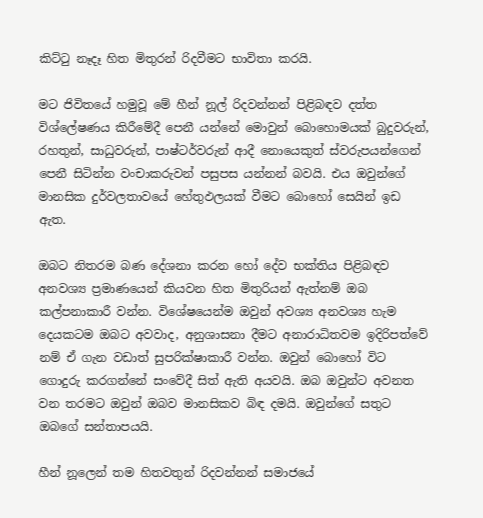කිට්ටු නෑදෑ හිත මිතුරන් රිදවීමට භාවිතා කරයි.

මට ජිවිතයේ හමුවූ මේ හීන් නූල් රිදවන්නන් පිළිබඳව දත්ත විශ්ලේෂණය කිරීමේදී පෙනී යන්නේ මොවුන් බොහොමයක් බුදුවරුන්, රහතුන්, සාධුවරුන්, පාෂ්ටර්වරුන් ආදී නොයෙකුත් ස්වරුපයන්ගෙන් පෙනී සිටින්න වංචාකරුවන් පසුපස යන්නන් බවයි. එය ඔවුන්ගේ මානසික දුර්වලතාවයේ හේතුඵලයක් වීමට බොහෝ සෙයින් ඉඩ ඇත.

ඔබට නිතරම බණ දේශනා කරන හෝ දේව භක්තිය පිළිබඳව අනවශ්‍ය ප්‍රමාණයෙන් කියවන හිත මිතුරියන් ඇත්නම් ඔබ කල්පනාකාරී වන්න. විශේෂයෙන්ම ඔවුන් අවශ්‍ය අනවශ්‍ය හැම දෙයකටම ඔබට අවවාද, අනුශාසනා දීමට අනාරාධිතවම ඉදිරිපත්වේ නම් ඒ ගැන වඩාත් සුපරික්ෂාකාරී වන්න. ඔවුන් බොහෝ විට ගොදුරු කරගන්නේ සංවේදී සිත් ඇති අයවයි. ඔබ ඔවුන්ට අවනත වන තරමට ඔවුන් ඔබව මානසිකව බිඳ දමයි. ඔවුන්ගේ සතුට ඔබගේ සන්තාපයයි.

හීන් නූලෙන් තම හිතවතුන් රිදවන්නන් සමාජයේ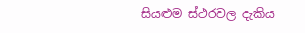සියළුම ස්ථරවල දැකිය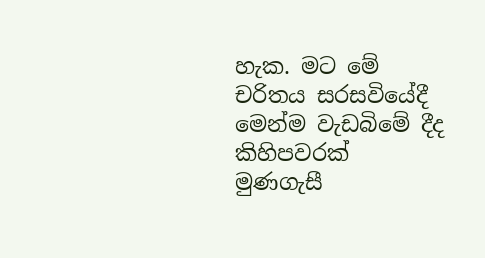හැක. මට මේ චරිතය සරසවියේදී මෙන්ම වැඩබිමේ දීද කිහිපවරක් මුණගැසී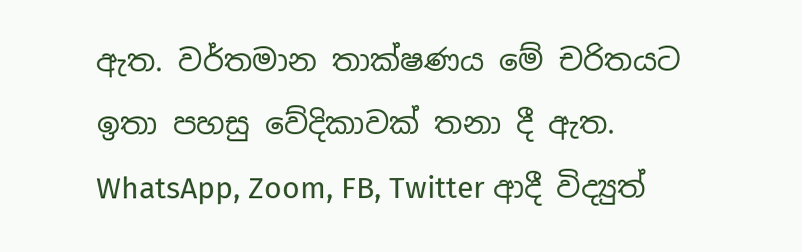ඇත. වර්තමාන තාක්ෂණය මේ චරිතයට ඉතා පහසු වේදිකාවක් තනා දී ඇත. WhatsApp, Zoom, FB, Twitter ආදී විද්‍යුත්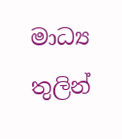මාධ්‍ය තුලින්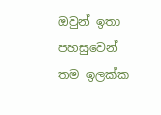ඔවුන් ඉතා පහසුවෙන් තම ඉලක්ක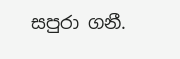සපුරා ගනී.